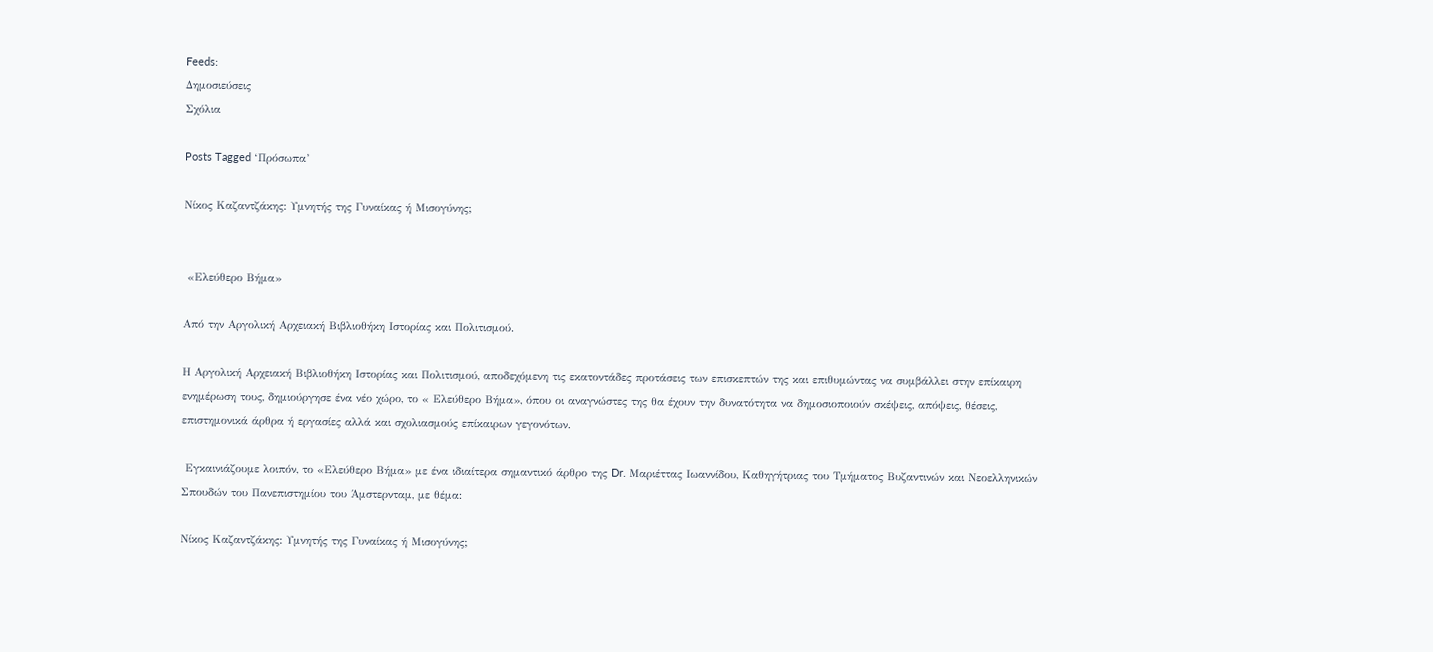Feeds:
Δημοσιεύσεις
Σχόλια

Posts Tagged ‘Πρόσωπα’

Νίκος Καζαντζάκης: Υμνητής της Γυναίκας ή Μισογύνης;


 «Ελεύθερο Βήμα»

Από την Αργολική Αρχειακή Βιβλιοθήκη Ιστορίας και Πολιτισμού.

Η Αργολική Αρχειακή Βιβλιοθήκη Ιστορίας και Πολιτισμού, αποδεχόμενη τις εκατοντάδες προτάσεις των επισκεπτών της και επιθυμώντας να συμβάλλει στην επίκαιρη ενημέρωση τους, δημιούργησε ένα νέο χώρο, το « Ελεύθερο Βήμα», όπου οι αναγνώστες της θα έχουν την δυνατότητα να δημοσιοποιούν σκέψεις, απόψεις, θέσεις, επιστημονικά άρθρα ή εργασίες αλλά και σχολιασμούς επίκαιρων γεγονότων.

 Εγκαινιάζουμε λοιπόν, το «Ελεύθερο Βήμα» με ένα ιδιαίτερα σημαντικό άρθρο της Dr. Μαριέττας Ιωαννίδου, Καθηγήτριας του Τμήματος Βυζαντινών και Νεοελληνικών Σπουδών του Πανεπιστημίου του Άμστερνταμ, με θέμα:

Νίκος Καζαντζάκης: Υμνητής της Γυναίκας ή Μισογύνης;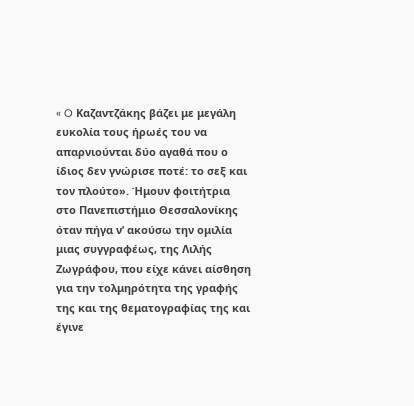« O Καζαντζάκης βάζει με μεγάλη ευκολία τους ήρωές του να απαρνιούνται δύο αγαθά που ο ίδιος δεν γνώρισε ποτέ: το σεξ και τον πλούτο». Ήμουν φοιτήτρια στο Πανεπιστήμιο Θεσσαλονίκης όταν πήγα ν’ ακούσω την ομιλία μιας συγγραφέως, της Λιλής Ζωγράφου, που είχε κάνει αίσθηση για την τολμηρότητα της γραφής της και της θεματογραφίας της και έγινε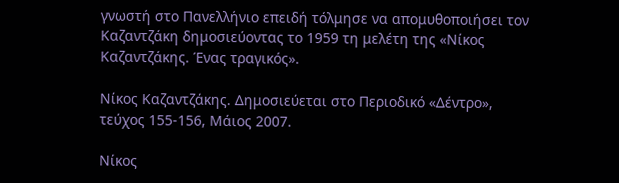γνωστή στο Πανελλήνιο επειδή τόλμησε να απομυθοποιήσει τον Καζαντζάκη δημοσιεύοντας το 1959 τη μελέτη της «Νίκος Καζαντζάκης. Ένας τραγικός».

Νίκος Καζαντζάκης. Δημοσιεύεται στο Περιοδικό «Δέντρο», τεύχος 155-156, Μάιος 2007.

Νίκος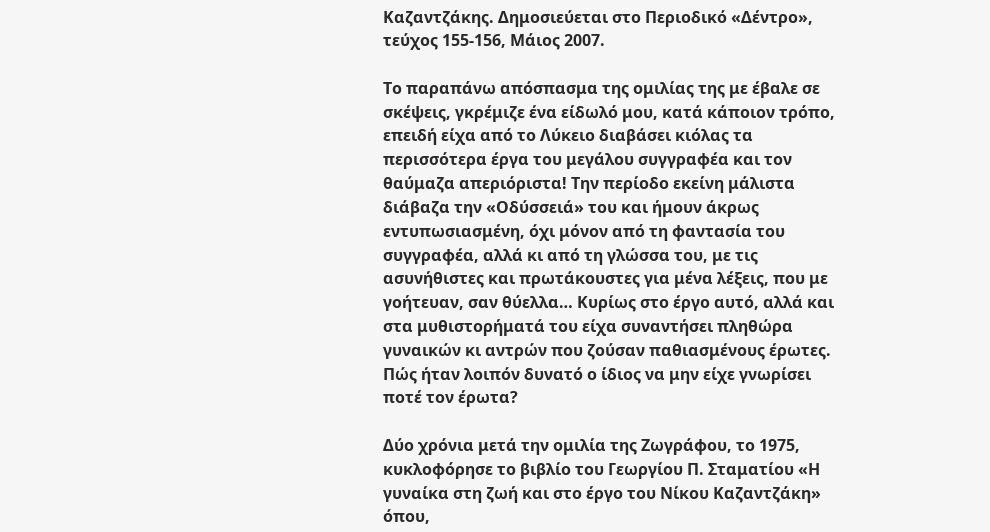Καζαντζάκης. Δημοσιεύεται στο Περιοδικό «Δέντρο», τεύχος 155-156, Μάιος 2007.

Το παραπάνω απόσπασμα της ομιλίας της με έβαλε σε σκέψεις, γκρέμιζε ένα είδωλό μου, κατά κάποιον τρόπο, επειδή είχα από το Λύκειο διαβάσει κιόλας τα περισσότερα έργα του μεγάλου συγγραφέα και τον θαύμαζα απεριόριστα! Την περίοδο εκείνη μάλιστα διάβαζα την «Οδύσσειά» του και ήμουν άκρως εντυπωσιασμένη, όχι μόνον από τη φαντασία του συγγραφέα, αλλά κι από τη γλώσσα του, με τις ασυνήθιστες και πρωτάκουστες για μένα λέξεις, που με γοήτευαν, σαν θύελλα… Κυρίως στο έργο αυτό, αλλά και στα μυθιστορήματά του είχα συναντήσει πληθώρα γυναικών κι αντρών που ζούσαν παθιασμένους έρωτες. Πώς ήταν λοιπόν δυνατό ο ίδιος να μην είχε γνωρίσει ποτέ τον έρωτα?

Δύο χρόνια μετά την ομιλία της Ζωγράφου, το 1975, κυκλοφόρησε το βιβλίο του Γεωργίου Π. Σταματίου «Η γυναίκα στη ζωή και στο έργο του Νίκου Καζαντζάκη» όπου,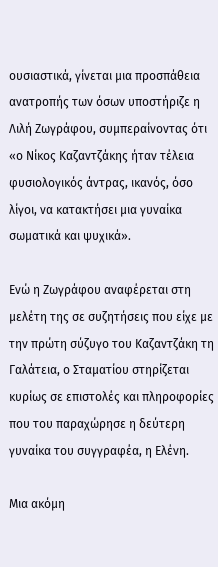ουσιαστικά, γίνεται μια προσπάθεια ανατροπής των όσων υποστήριζε η Λιλή Ζωγράφου, συμπεραίνοντας ότι «ο Νίκος Καζαντζάκης ήταν τέλεια φυσιολογικός άντρας, ικανός, όσο λίγοι, να κατακτήσει μια γυναίκα σωματικά και ψυχικά».

Ενώ η Ζωγράφου αναφέρεται στη μελέτη της σε συζητήσεις που είχε με την πρώτη σύζυγο του Καζαντζάκη τη Γαλάτεια, ο Σταματίου στηρίζεται κυρίως σε επιστολές και πληροφορίες που του παραχώρησε η δεύτερη γυναίκα του συγγραφέα, η Ελένη.

Μια ακόμη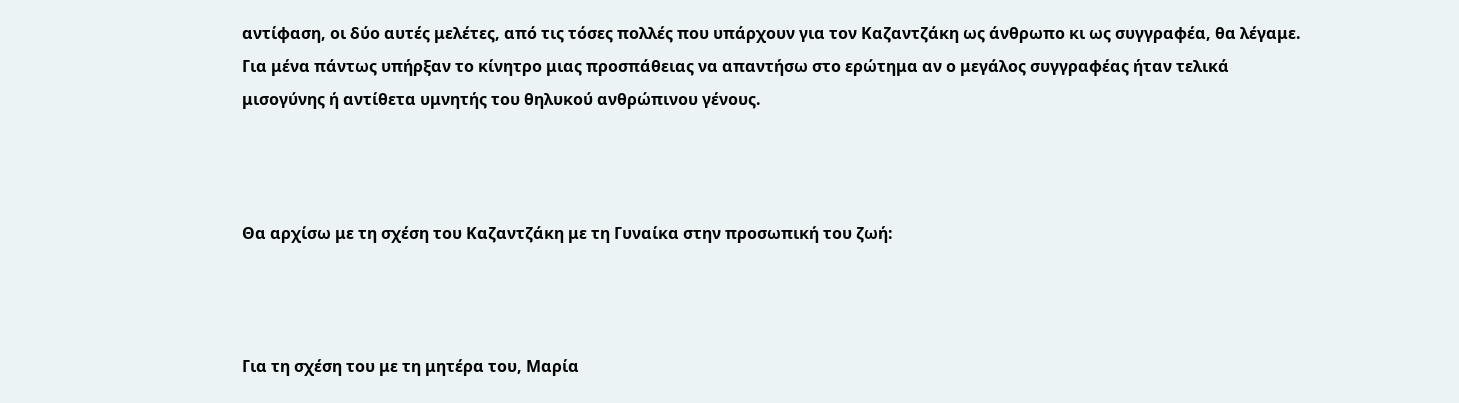αντίφαση, οι δύο αυτές μελέτες, από τις τόσες πολλές που υπάρχουν για τον Καζαντζάκη ως άνθρωπο κι ως συγγραφέα, θα λέγαμε. Για μένα πάντως υπήρξαν το κίνητρο μιας προσπάθειας να απαντήσω στο ερώτημα αν ο μεγάλος συγγραφέας ήταν τελικά μισογύνης ή αντίθετα υμνητής του θηλυκού ανθρώπινου γένους.



Θα αρχίσω με τη σχέση του Καζαντζάκη με τη Γυναίκα στην προσωπική του ζωή:



Για τη σχέση του με τη μητέρα του, Μαρία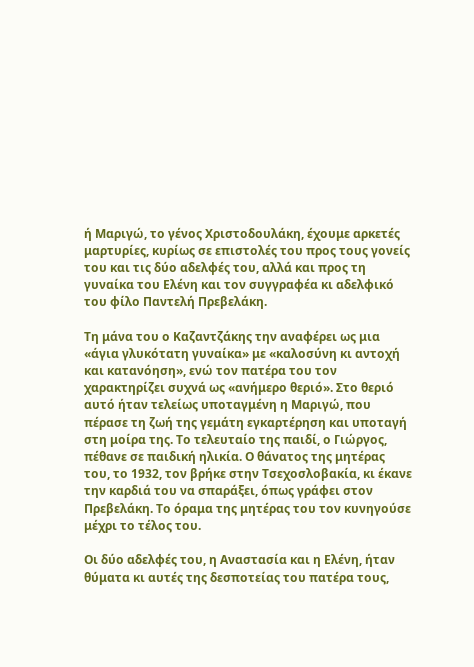ή Μαριγώ, το γένος Χριστοδουλάκη, έχουμε αρκετές μαρτυρίες, κυρίως σε επιστολές του προς τους γονείς του και τις δύο αδελφές του, αλλά και προς τη γυναίκα του Ελένη και τον συγγραφέα κι αδελφικό του φίλο Παντελή Πρεβελάκη.

Τη μάνα του ο Καζαντζάκης την αναφέρει ως μια «άγια γλυκότατη γυναίκα» με «καλοσύνη κι αντοχή και κατανόηση», ενώ τον πατέρα του τον χαρακτηρίζει συχνά ως «ανήμερο θεριό». Στο θεριό αυτό ήταν τελείως υποταγμένη η Μαριγώ, που πέρασε τη ζωή της γεμάτη εγκαρτέρηση και υποταγή στη μοίρα της. Το τελευταίο της παιδί, ο Γιώργος, πέθανε σε παιδική ηλικία. Ο θάνατος της μητέρας του, το 1932, τον βρήκε στην Τσεχοσλοβακία, κι έκανε την καρδιά του να σπαράξει, όπως γράφει στον Πρεβελάκη. Το όραμα της μητέρας του τον κυνηγούσε μέχρι το τέλος του.

Οι δύο αδελφές του, η Αναστασία και η Ελένη, ήταν θύματα κι αυτές της δεσποτείας του πατέρα τους,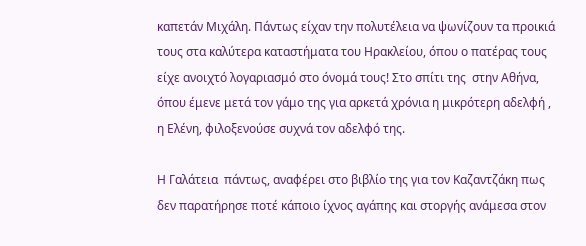καπετάν Μιχάλη. Πάντως είχαν την πολυτέλεια να ψωνίζουν τα προικιά τους στα καλύτερα καταστήματα του Ηρακλείου, όπου ο πατέρας τους είχε ανοιχτό λογαριασμό στο όνομά τους! Στο σπίτι της  στην Αθήνα, όπου έμενε μετά τον γάμο της για αρκετά χρόνια η μικρότερη αδελφή , η Ελένη, φιλοξενούσε συχνά τον αδελφό της.

Η Γαλάτεια  πάντως, αναφέρει στο βιβλίο της για τον Καζαντζάκη πως δεν παρατήρησε ποτέ κάποιο ίχνος αγάπης και στοργής ανάμεσα στον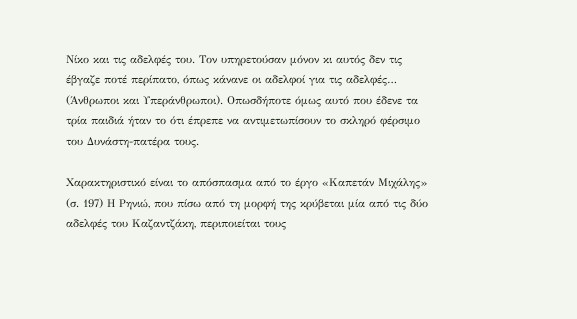Νίκο και τις αδελφές του. Τον υπηρετούσαν μόνον κι αυτός δεν τις έβγαζε ποτέ περίπατο, όπως κάνανε οι αδελφοί για τις αδελφές… (Άνθρωποι και Υπεράνθρωποι). Οπωσδήποτε όμως αυτό που έδενε τα τρία παιδιά ήταν το ότι έπρεπε να αντιμετωπίσουν το σκληρό φέρσιμο του Δυνάστη-πατέρα τους.

Χαρακτηριστικό είναι το απόσπασμα από το έργο «Καπετάν Μιχάλης» (σ. 197) Η Ρηνιώ, που πίσω από τη μορφή της κρύβεται μία από τις δύο αδελφές του Καζαντζάκη, περιποιείται τους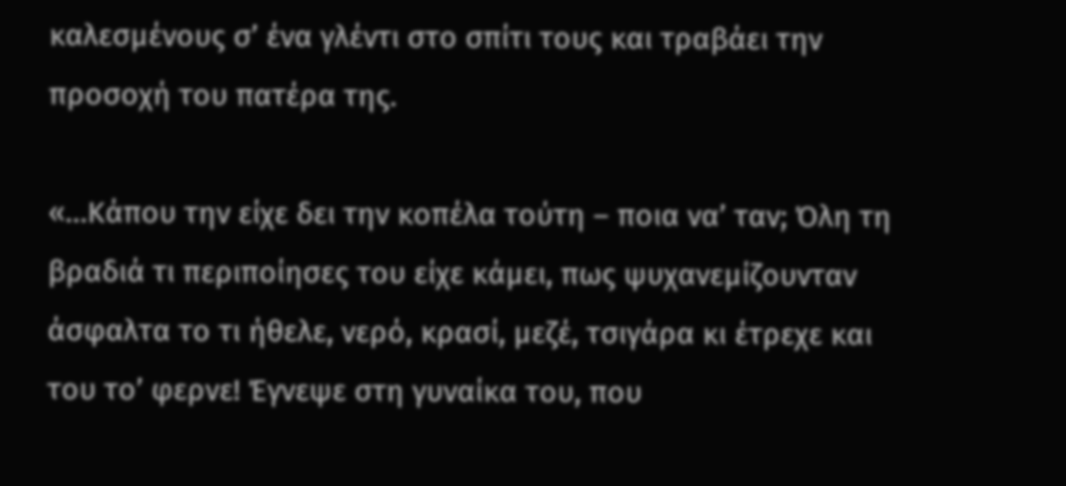καλεσμένους σ’ ένα γλέντι στο σπίτι τους και τραβάει την προσοχή του πατέρα της.

«…Κάπου την είχε δει την κοπέλα τούτη – ποια να’ ταν; Όλη τη βραδιά τι περιποίησες του είχε κάμει, πως ψυχανεμίζουνταν άσφαλτα το τι ήθελε, νερό, κρασί, μεζέ, τσιγάρα κι έτρεχε και του το’ φερνε! Έγνεψε στη γυναίκα του, που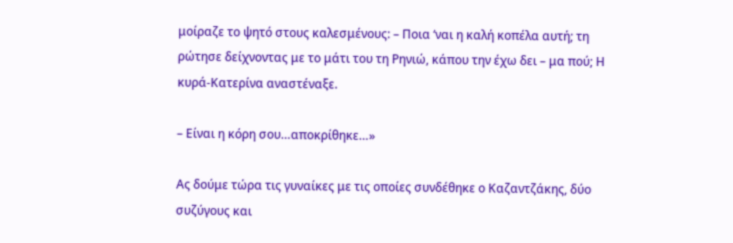μοίραζε το ψητό στους καλεσμένους: – Ποια ‘ναι η καλή κοπέλα αυτή; τη ρώτησε δείχνοντας με το μάτι του τη Ρηνιώ, κάπου την έχω δει – μα πού; Η κυρά-Κατερίνα αναστέναξε.

– Είναι η κόρη σου…αποκρίθηκε…»

Ας δούμε τώρα τις γυναίκες με τις οποίες συνδέθηκε ο Καζαντζάκης, δύο συζύγους και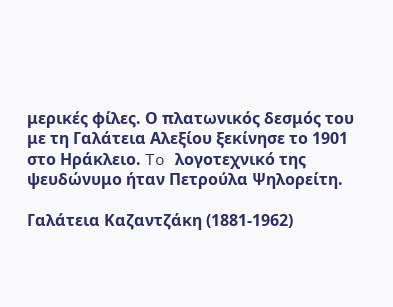μερικές φίλες. Ο πλατωνικός δεσμός του με τη Γαλάτεια Αλεξίου ξεκίνησε το 1901 στο Ηράκλειο. To λογοτεχνικό της ψευδώνυμο ήταν Πετρούλα Ψηλορείτη.

Γαλάτεια Καζαντζάκη (1881-1962)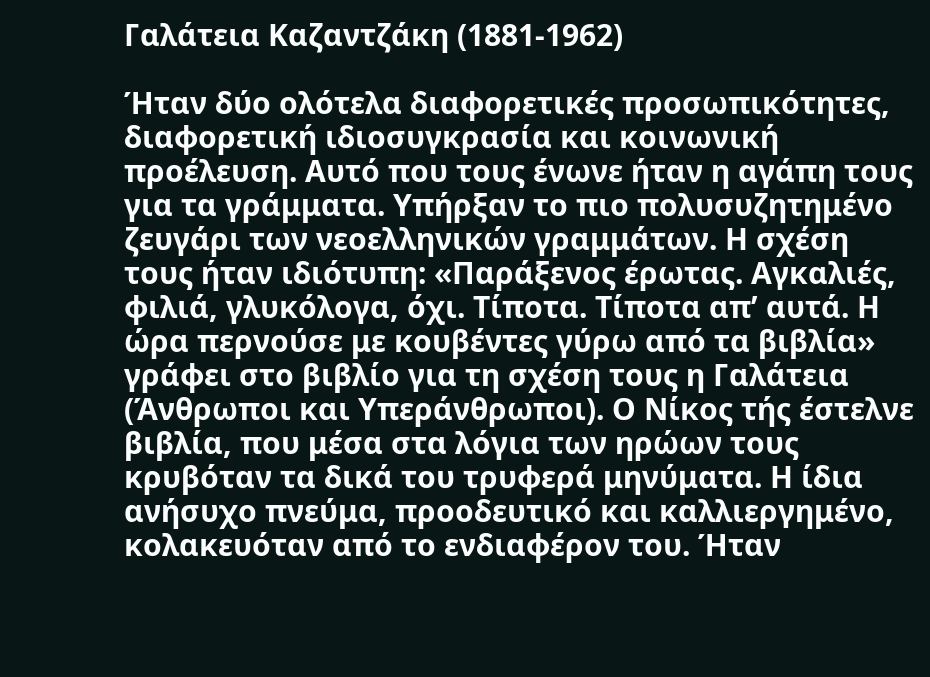Γαλάτεια Καζαντζάκη (1881-1962)

Ήταν δύο ολότελα διαφορετικές προσωπικότητες, διαφορετική ιδιοσυγκρασία και κοινωνική προέλευση. Αυτό που τους ένωνε ήταν η αγάπη τους για τα γράμματα. Υπήρξαν το πιο πολυσυζητημένο ζευγάρι των νεοελληνικών γραμμάτων. Η σχέση τους ήταν ιδιότυπη: «Παράξενος έρωτας. Αγκαλιές, φιλιά, γλυκόλογα, όχι. Τίποτα. Τίποτα απ’ αυτά. Η ώρα περνούσε με κουβέντες γύρω από τα βιβλία» γράφει στο βιβλίο για τη σχέση τους η Γαλάτεια (Άνθρωποι και Υπεράνθρωποι). Ο Νίκος τής έστελνε βιβλία, που μέσα στα λόγια των ηρώων τους κρυβόταν τα δικά του τρυφερά μηνύματα. Η ίδια ανήσυχο πνεύμα, προοδευτικό και καλλιεργημένο, κολακευόταν από το ενδιαφέρον του. Ήταν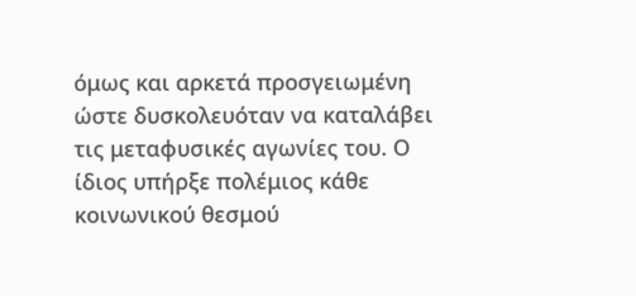όμως και αρκετά προσγειωμένη ώστε δυσκολευόταν να καταλάβει τις μεταφυσικές αγωνίες του. Ο ίδιος υπήρξε πολέμιος κάθε κοινωνικού θεσμού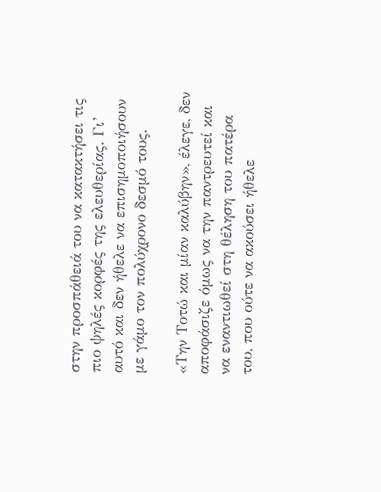στην προσπάθειά του να κατακτήσει τις πιο ψηλές κορφές της ελευθερίας. Γι’ αυτό και δεν ήθελε να επισημοποιήσουν με γάμο τον πολύχρονο δεσμό τους.

«Την Τοτώ και μίαν καλύβην», έλεγε, δεν αποφάσιζε όμως να την παντρευτεί και να εναντιωθεί στη θέληση του πατέρα του, που ούτε να ακούσει ήθελε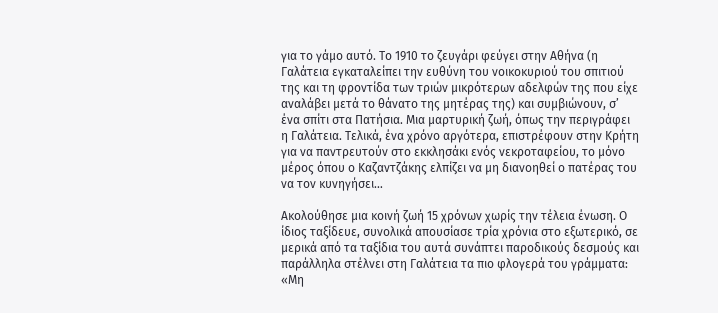για το γάμο αυτό. Το 1910 το ζευγάρι φεύγει στην Αθήνα (η Γαλάτεια εγκαταλείπει την ευθύνη του νοικοκυριού του σπιτιού της και τη φροντίδα των τριών μικρότερων αδελφών της που είχε αναλάβει μετά το θάνατο της μητέρας της) και συμβιώνουν, σ’ ένα σπίτι στα Πατήσια. Mια μαρτυρική ζωή, όπως την περιγράφει η Γαλάτεια. Τελικά, ένα χρόνο αργότερα, επιστρέφουν στην Κρήτη για να παντρευτούν στο εκκλησάκι ενός νεκροταφείου, το μόνο μέρος όπου ο Καζαντζάκης ελπίζει να μη διανοηθεί ο πατέρας του να τον κυνηγήσει…

Ακολούθησε μια κοινή ζωή 15 χρόνων χωρίς την τέλεια ένωση. Ο ίδιος ταξίδευε, συνολικά απουσίασε τρία χρόνια στο εξωτερικό, σε μερικά από τα ταξίδια του αυτά συνάπτει παροδικούς δεσμούς και παράλληλα στέλνει στη Γαλάτεια τα πιο φλογερά του γράμματα: «Μη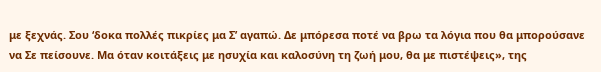με ξεχνάς. Σου ‘δοκα πολλές πικρίες μα Σ’ αγαπώ. Δε μπόρεσα ποτέ να βρω τα λόγια που θα μπορούσανε να Σε πείσουνε. Μα όταν κοιτάξεις με ησυχία και καλοσύνη τη ζωή μου, θα με πιστέψεις», της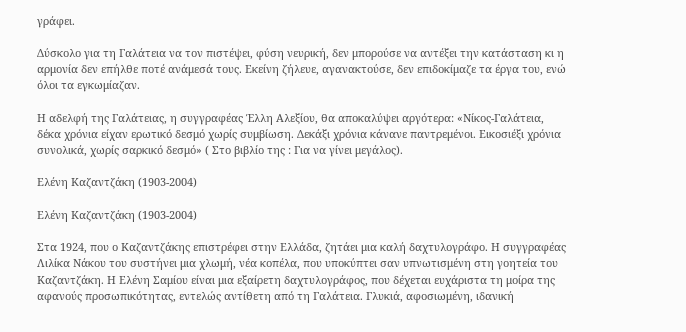γράφει.

Δύσκολο για τη Γαλάτεια να τον πιστέψει, φύση νευρική, δεν μπορούσε να αντέξει την κατάσταση κι η αρμονία δεν επήλθε ποτέ ανάμεσά τους. Εκείνη ζήλευε, αγανακτούσε, δεν επιδοκίμαζε τα έργα του, ενώ όλοι τα εγκωμίαζαν.

Η αδελφή της Γαλάτειας, η συγγραφέας Έλλη Αλεξίου, θα αποκαλύψει αργότερα: «Νίκος-Γαλάτεια, δέκα χρόνια είχαν ερωτικό δεσμό χωρίς συμβίωση. Δεκάξι χρόνια κάνανε παντρεμένοι. Εικοσιέξι χρόνια συνολικά, χωρίς σαρκικό δεσμό» ( Στο βιβλίο της : Για να γίνει μεγάλος).

Ελένη Καζαντζάκη (1903-2004)

Ελένη Καζαντζάκη (1903-2004)

Στα 1924, που ο Καζαντζάκης επιστρέφει στην Ελλάδα, ζητάει μια καλή δαχτυλογράφο. Η συγγραφέας Λιλίκα Νάκου του συστήνει μια χλωμή, νέα κοπέλα, που υποκύπτει σαν υπνωτισμένη στη γοητεία του Καζαντζάκη. Η Ελένη Σαμίου είναι μια εξαίρετη δαχτυλογράφος, που δέχεται ευχάριστα τη μοίρα της αφανούς προσωπικότητας, εντελώς αντίθετη από τη Γαλάτεια. Γλυκιά, αφοσιωμένη, ιδανική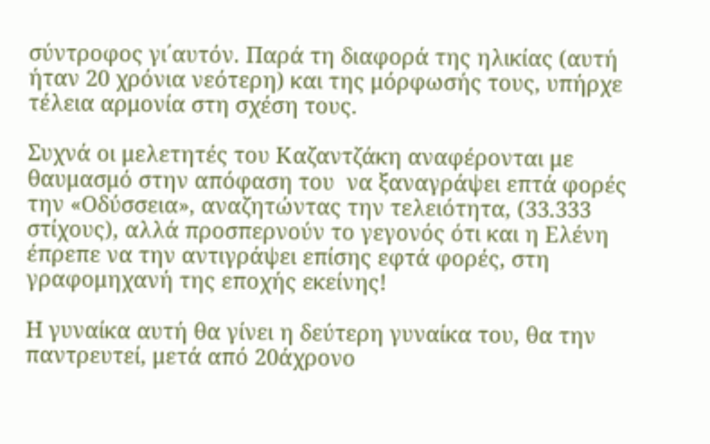σύντροφος γι΄αυτόν. Παρά τη διαφορά της ηλικίας (αυτή ήταν 20 χρόνια νεότερη) και της μόρφωσής τους, υπήρχε τέλεια αρμονία στη σχέση τους.

Συχνά οι μελετητές του Καζαντζάκη αναφέρονται με θαυμασμό στην απόφαση του  να ξαναγράψει επτά φορές την «Οδύσσεια», αναζητώντας την τελειότητα, (33.333 στίχους), αλλά προσπερνούν το γεγονός ότι και η Ελένη έπρεπε να την αντιγράψει επίσης εφτά φορές, στη γραφομηχανή της εποχής εκείνης!

Η γυναίκα αυτή θα γίνει η δεύτερη γυναίκα του, θα την παντρευτεί, μετά από 20άχρονο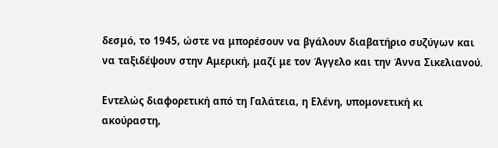δεσμό, το 1945, ώστε να μπορέσουν να βγάλουν διαβατήριο συζύγων και να ταξιδέψουν στην Αμερική, μαζί με τον Άγγελο και την Άννα Σικελιανού.

Εντελώς διαφορετική από τη Γαλάτεια, η Ελένη, υπομονετική κι ακούραστη,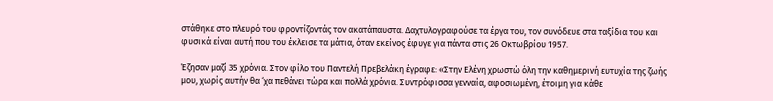στάθηκε στο πλευρό του φροντίζοντάς τον ακατάπαυστα. Δαχτυλογραφούσε τα έργα του, τον συνόδευε στα ταξίδια του και φυσικά είναι αυτή που του έκλεισε τα μάτια, όταν εκείνος έφυγε για πάντα στις 26 Οκτωβρίου 1957.

Έζησαν μαζί 35 χρόνια. Στον φίλο του Παντελή Πρεβελάκη έγραφε: «Στην Ελένη χρωστώ όλη την καθημερινή ευτυχία της ζωής μου, χωρίς αυτήν θα ‘χα πεθάνει τώρα και πολλά χρόνια. Συντρόφισσα γενναία, αφοσιωμένη, έτοιμη για κάθε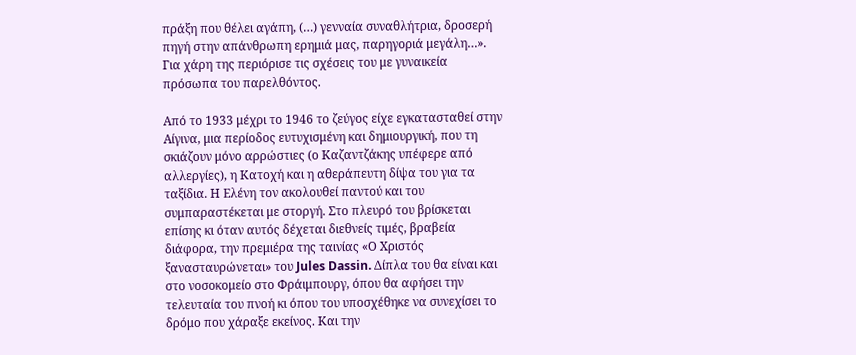πράξη που θέλει αγάπη, (…) γενναία συναθλήτρια, δροσερή πηγή στην απάνθρωπη ερημιά μας, παρηγοριά μεγάλη…». Για χάρη της περιόρισε τις σχέσεις του με γυναικεία πρόσωπα του παρελθόντος.

Από το 1933 μέχρι το 1946 το ζεύγος είχε εγκατασταθεί στην Αίγινα, μια περίοδος ευτυχισμένη και δημιουργική, που τη σκιάζουν μόνο αρρώστιες (ο Καζαντζάκης υπέφερε από αλλεργίες), η Κατοχή και η αθεράπευτη δίψα του για τα ταξίδια. Η Ελένη τον ακολουθεί παντού και του συμπαραστέκεται με στοργή. Στο πλευρό του βρίσκεται επίσης κι όταν αυτός δέχεται διεθνείς τιμές, βραβεία διάφορα, την πρεμιέρα της ταινίας «Ο Χριστός ξανασταυρώνεται» του Jules Dassin. Δίπλα του θα είναι και στο νοσοκομείο στο Φράιμπουργ, όπου θα αφήσει την τελευταία του πνοή κι όπου του υποσχέθηκε να συνεχίσει το δρόμο που χάραξε εκείνος. Και την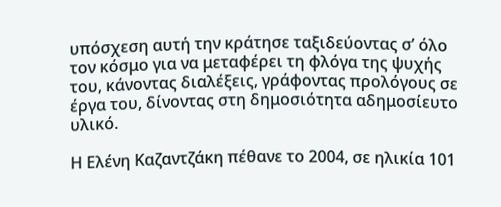υπόσχεση αυτή την κράτησε ταξιδεύοντας σ’ όλο τον κόσμο για να μεταφέρει τη φλόγα της ψυχής του, κάνοντας διαλέξεις, γράφοντας προλόγους σε έργα του, δίνοντας στη δημοσιότητα αδημοσίευτο υλικό.

Η Ελένη Καζαντζάκη πέθανε το 2004, σε ηλικία 101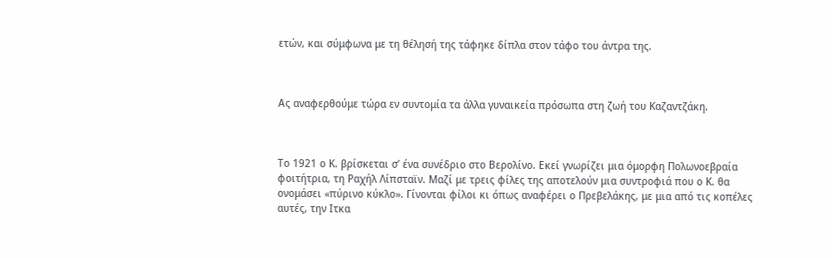ετών, και σύμφωνα με τη θέλησή της τάφηκε δίπλα στον τάφο του άντρα της.



Ας αναφερθούμε τώρα εν συντομία τα άλλα γυναικεία πρόσωπα στη ζωή του Καζαντζάκη.



Το 1921 ο Κ. βρίσκεται σ’ ένα συνέδριο στο Βερολίνο. Εκεί γνωρίζει μια όμορφη Πολωνοεβραία φοιτήτρια, τη Ραχήλ Λίπσταϊν. Μαζί με τρεις φίλες της αποτελούν μια συντροφιά που ο Κ. θα ονομάσει «πύρινο κύκλο». Γίνονται φίλοι κι όπως αναφέρει ο Πρεβελάκης, με μια από τις κοπέλες αυτές, την Ιτκα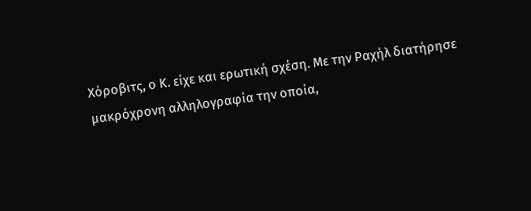Χόροβιτς, ο Κ. είχε και ερωτική σχέση. Με την Ραχήλ διατήρησε μακρόχρονη αλληλογραφία την οποία,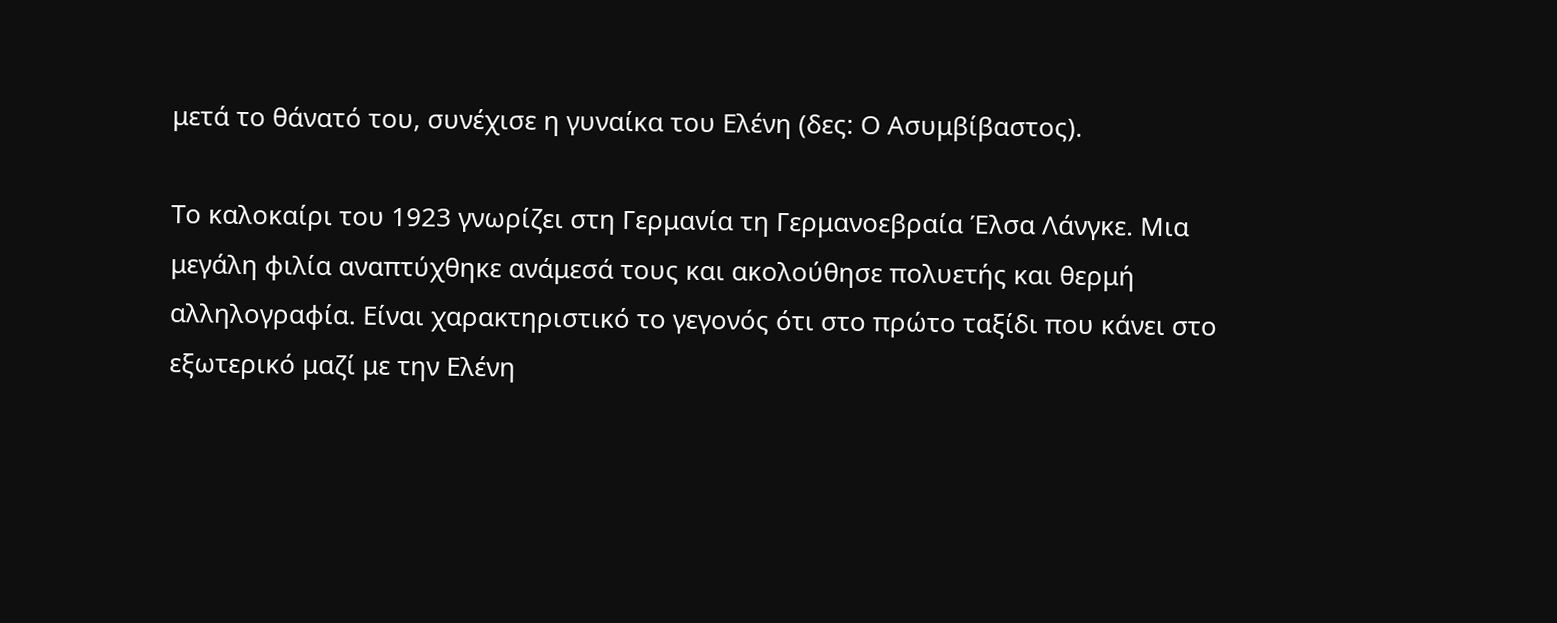μετά το θάνατό του, συνέχισε η γυναίκα του Ελένη (δες: Ο Ασυμβίβαστος).

Το καλοκαίρι του 1923 γνωρίζει στη Γερμανία τη Γερμανοεβραία Έλσα Λάνγκε. Μια μεγάλη φιλία αναπτύχθηκε ανάμεσά τους και ακολούθησε πολυετής και θερμή αλληλογραφία. Είναι χαρακτηριστικό το γεγονός ότι στο πρώτο ταξίδι που κάνει στο εξωτερικό μαζί με την Ελένη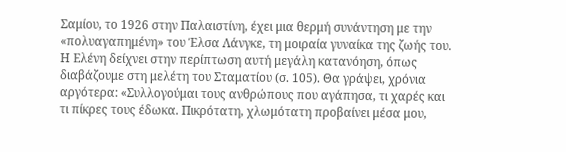Σαμίου, το 1926 στην Παλαιστίνη, έχει μια θερμή συνάντηση με την «πολυαγαπημένη» του Έλσα Λάνγκε, τη μοιραία γυναίκα της ζωής του. Η Ελένη δείχνει στην περίπτωση αυτή μεγάλη κατανόηση, όπως διαβάζουμε στη μελέτη του Σταματίου (σ. 105). Θα γράψει, χρόνια αργότερα: «Συλλογούμαι τους ανθρώπους που αγάπησα, τι χαρές και τι πίκρες τους έδωκα. Πικρότατη, χλωμότατη προβαίνει μέσα μου,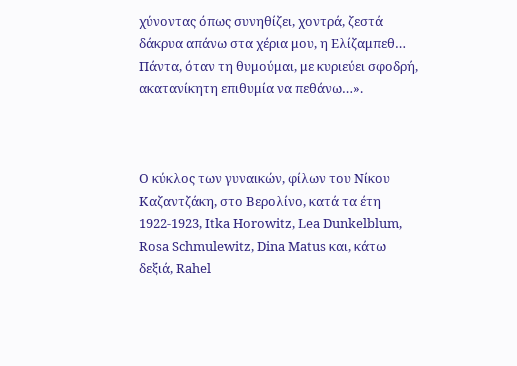χύνοντας όπως συνηθίζει, χοντρά, ζεστά δάκρυα απάνω στα χέρια μου, η Ελίζαμπεθ… Πάντα, όταν τη θυμούμαι, με κυριεύει σφοδρή, ακατανίκητη επιθυμία να πεθάνω…».



Ο κύκλος των γυναικών, φίλων του Νίκου Καζαντζάκη, στο Βερολίνο, κατά τα έτη 1922-1923, Itka Horowitz, Lea Dunkelblum, Rosa Schmulewitz, Dina Matus και, κάτω δεξιά, Rahel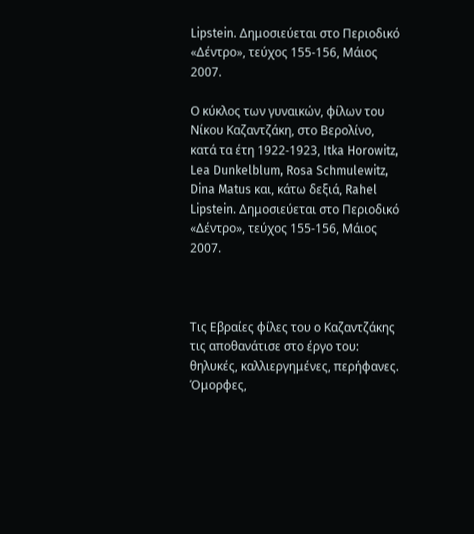Lipstein. Δημοσιεύεται στο Περιοδικό «Δέντρο», τεύχος 155-156, Μάιος 2007.

Ο κύκλος των γυναικών, φίλων του Νίκου Καζαντζάκη, στο Βερολίνο, κατά τα έτη 1922-1923, Itka Horowitz, Lea Dunkelblum, Rosa Schmulewitz, Dina Matus και, κάτω δεξιά, Rahel Lipstein. Δημοσιεύεται στο Περιοδικό «Δέντρο», τεύχος 155-156, Μάιος 2007.



Τις Εβραίες φίλες του ο Καζαντζάκης τις αποθανάτισε στο έργο του: θηλυκές, καλλιεργημένες, περήφανες. Όμορφες,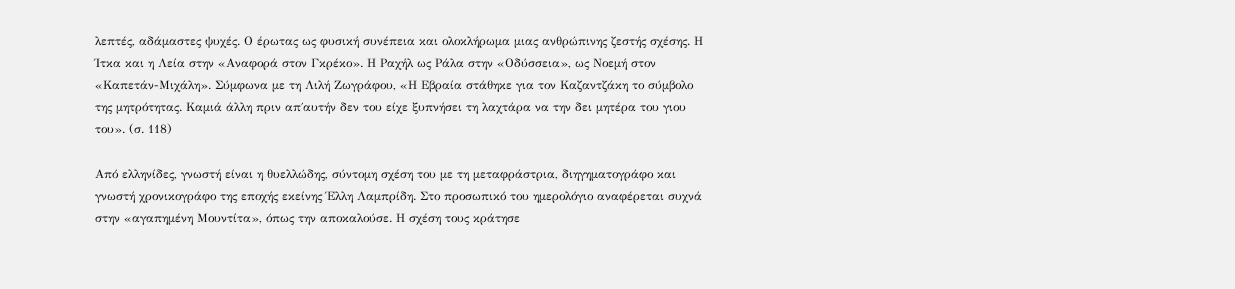λεπτές, αδάμαστες ψυχές. Ο έρωτας ως φυσική συνέπεια και ολοκλήρωμα μιας ανθρώπινης ζεστής σχέσης. Η Ίτκα και η Λεία στην «Αναφορά στον Γκρέκο». Η Ραχήλ ως Ράλα στην «Οδύσσεια», ως Νοεμή στον «Καπετάν-Μιχάλη». Σύμφωνα με τη Λιλή Ζωγράφου, «Η Εβραία στάθηκε για τον Καζαντζάκη το σύμβολο της μητρότητας. Καμιά άλλη πριν απ΄αυτήν δεν του είχε ξυπνήσει τη λαχτάρα να την δει μητέρα του γιου του». (σ. 118)

Από ελληνίδες, γνωστή είναι η θυελλώδης, σύντομη σχέση του με τη μεταφράστρια, διηγηματογράφο και γνωστή χρονικογράφο της εποχής εκείνης Έλλη Λαμπρίδη. Στο προσωπικό του ημερολόγιο αναφέρεται συχνά στην «αγαπημένη Μουντίτα», όπως την αποκαλούσε. Η σχέση τους κράτησε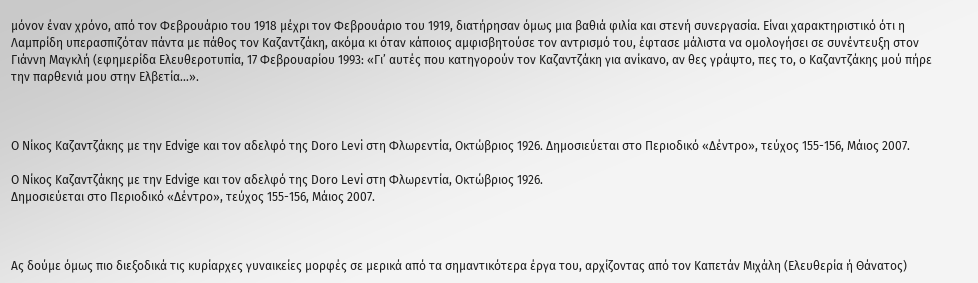μόνον έναν χρόνο, από τον Φεβρουάριο του 1918 μέχρι τον Φεβρουάριο του 1919, διατήρησαν όμως μια βαθιά φιλία και στενή συνεργασία. Είναι χαρακτηριστικό ότι η Λαμπρίδη υπερασπιζόταν πάντα με πάθος τον Καζαντζάκη, ακόμα κι όταν κάποιος αμφισβητούσε τον αντρισμό του, έφτασε μάλιστα να ομολογήσει σε συνέντευξη στον Γιάννη Μαγκλή (εφημερίδα Ελευθεροτυπία, 17 Φεβρουαρίου 1993: «Γι’ αυτές που κατηγορούν τον Καζαντζάκη για ανίκανο, αν θες γράψτο, πες το, ο Καζαντζάκης μού πήρε την παρθενιά μου στην Ελβετία…».



Ο Νίκος Καζαντζάκης με την Edvige και τον αδελφό της Doro Levi στη Φλωρεντία, Οκτώβριος 1926. Δημοσιεύεται στο Περιοδικό «Δέντρο», τεύχος 155-156, Μάιος 2007.

Ο Νίκος Καζαντζάκης με την Edvige και τον αδελφό της Doro Levi στη Φλωρεντία, Οκτώβριος 1926.
Δημοσιεύεται στο Περιοδικό «Δέντρο», τεύχος 155-156, Μάιος 2007.



Ας δούμε όμως πιο διεξοδικά τις κυρίαρχες γυναικείες μορφές σε μερικά από τα σημαντικότερα έργα του, αρχίζοντας από τον Καπετάν Μιχάλη (Ελευθερία ή Θάνατος)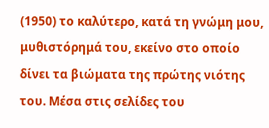(1950) το καλύτερο, κατά τη γνώμη μου, μυθιστόρημά του, εκείνο στο οποίο δίνει τα βιώματα της πρώτης νιότης του. Μέσα στις σελίδες του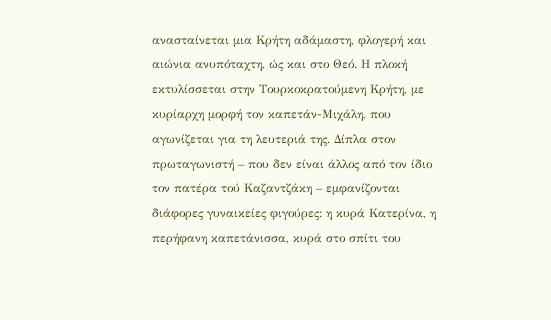ανασταίνεται μια Κρήτη αδάμαστη, φλογερή και αιώνια ανυπόταχτη, ώς και στο Θεό. Η πλοκή εκτυλίσσεται στην Τουρκοκρατούμενη Κρήτη, με κυρίαρχη μορφή τον καπετάν-Μιχάλη, που αγωνίζεται για τη λευτεριά της. Δίπλα στον πρωταγωνιστή – που δεν είναι άλλος από τον ίδιο τον πατέρα τού Καζαντζάκη – εμφανίζονται διάφορες γυναικείες φιγούρες: η κυρά Κατερίνα, η περήφανη καπετάνισσα, κυρά στο σπίτι του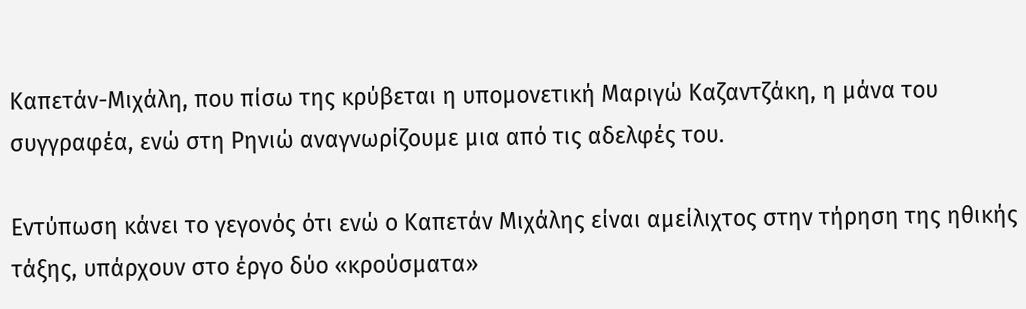Καπετάν-Μιχάλη, που πίσω της κρύβεται η υπομονετική Μαριγώ Καζαντζάκη, η μάνα του συγγραφέα, ενώ στη Ρηνιώ αναγνωρίζουμε μια από τις αδελφές του.

Εντύπωση κάνει το γεγονός ότι ενώ ο Καπετάν Μιχάλης είναι αμείλιχτος στην τήρηση της ηθικής τάξης, υπάρχουν στο έργο δύο «κρούσματα»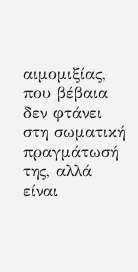αιμομιξίας, που βέβαια δεν φτάνει στη σωματική πραγμάτωσή της, αλλά είναι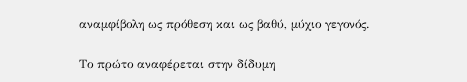αναμφίβολη ως πρόθεση και ως βαθύ, μύχιο γεγονός.

Το πρώτο αναφέρεται στην δίδυμη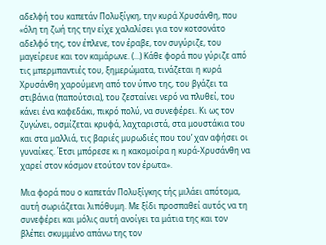αδελφή του καπετάν Πολυξίγκη, την κυρά Χρυσάνθη, που «όλη τη ζωή της την είχε χαλαλίσει για τον κοτσονάτο αδελφό της, τον έπλενε, τον έραβε, τον συγύριζε, του μαγείρευε και τον καμάρωνε. (…) Κάθε φορά που γύριζε από τις μπερμπαντιές του, ξημερώματα, τινάζεται η κυρά Χρυσάνθη χαρούμενη από τον ύπνο της, του βγάζει τα στιβάνια (παπούτσια), του ζεσταίνει νερό να πλυθεί, του κάνει ένα καφεδάκι, πικρό πολύ, να συνεφέρει. Κι ως τον ζυγώνει, οσμίζεται κρυφά, λαχταριστά, στα μουστάκια του και στα μαλλιά, τις βαριές μυρωδιές που του’ χαν αφήσει οι γυναίκες. Έτσι μπόρεσε κι η κακομοίρα η κυρά-Χρυσάνθη να χαρεί στον κόσμον ετούτον τον έρωτα».

Μια φορά που ο καπετάν Πολυξίγκης τής μιλάει απότομα, αυτή σωριάζεται λιπόθυμη. Με ξίδι προσπαθεί αυτός να τη συνεφέρει και μόλις αυτή ανοίγει τα μάτια της και τον βλέπει σκυμμένο απάνω της τον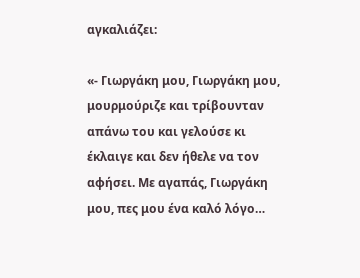αγκαλιάζει:

«- Γιωργάκη μου, Γιωργάκη μου, μουρμούριζε και τρίβουνταν απάνω του και γελούσε κι έκλαιγε και δεν ήθελε να τον αφήσει. Με αγαπάς, Γιωργάκη μου, πες μου ένα καλό λόγο…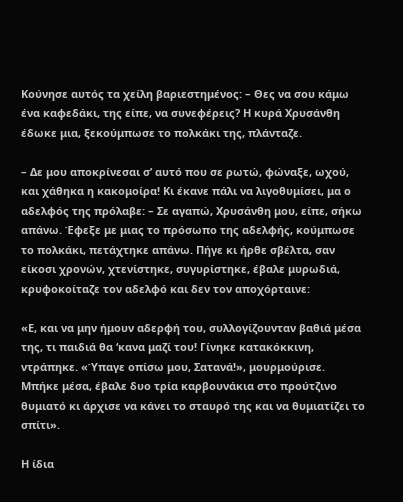Κούνησε αυτός τα χείλη βαριεστημένος: – Θες να σου κάμω ένα καφεδάκι, της είπε, να συνεφέρεις? Η κυρά Χρυσάνθη έδωκε μια, ξεκούμπωσε το πολκάκι της, πλάνταζε.

– Δε μου αποκρίνεσαι σ’ αυτό που σε ρωτώ, φώναξε, ωχού, και χάθηκα η κακομοίρα! Κι έκανε πάλι να λιγοθυμίσει, μα ο αδελφός της πρόλαβε: – Σε αγαπώ, Χρυσάνθη μου, είπε, σήκω απάνω. Έφεξε με μιας το πρόσωπο της αδελφής, κούμπωσε το πολκάκι, πετάχτηκε απάνω. Πήγε κι ήρθε σβέλτα, σαν είκοσι χρονών, χτενίστηκε, συγυρίστηκε, έβαλε μυρωδιά, κρυφοκοίταζε τον αδελφό και δεν τον αποχόρταινε:

«Ε, και να μην ήμουν αδερφή του, συλλογίζουνταν βαθιά μέσα της, τι παιδιά θα ‘κανα μαζί του! Γίνηκε κατακόκκινη, ντράπηκε. «Ύπαγε οπίσω μου, Σατανά!», μουρμούρισε. Μπήκε μέσα, έβαλε δυο τρία καρβουνάκια στο προύτζινο θυμιατό κι άρχισε να κάνει το σταυρό της και να θυμιατίζει το σπίτι».

Η ίδια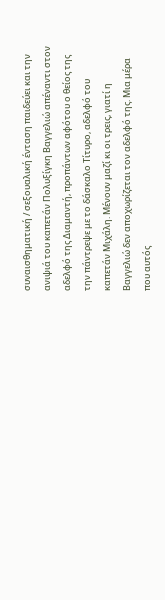συναισθηματική / σεξουαλική ένταση παιδεύει και την ανιψιά του καπετάν Πολυξίγκη Βαγγελιώ απέναντι στον αδελφό της Διαμαντή, προπάντων αφότου ο θείος της την πάντρεψε με το δάσκαλο Τίτυρο, αδελφό του καπετάν Μιχάλη. Μένουν μαζί κι οι τρεις, γιατί η Βαγγελιώ δεν αποχωρίζεται τον αδελφό της. Μια μέρα που αυτός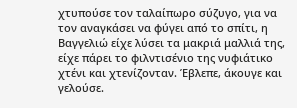χτυπούσε τον ταλαίπωρο σύζυγο, για να τον αναγκάσει να φύγει από το σπίτι, η Βαγγελιώ είχε λύσει τα μακριά μαλλιά της, είχε πάρει το φιλντισένιο της νυφιάτικο χτένι και χτενίζονταν. Έβλεπε, άκουγε και γελούσε.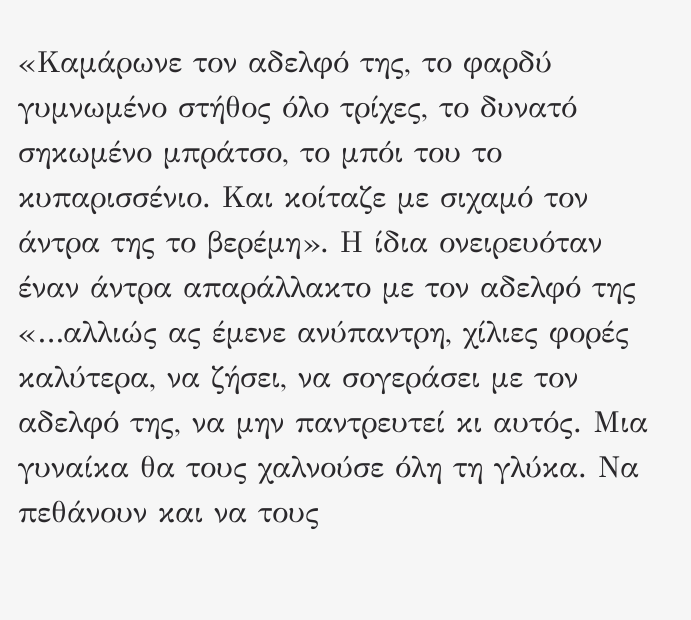«Καμάρωνε τον αδελφό της, το φαρδύ γυμνωμένο στήθος όλο τρίχες, το δυνατό σηκωμένο μπράτσο, το μπόι του το κυπαρισσένιο. Και κοίταζε με σιχαμό τον άντρα της το βερέμη». Η ίδια ονειρευόταν έναν άντρα απαράλλακτο με τον αδελφό της «…αλλιώς ας έμενε ανύπαντρη, χίλιες φορές καλύτερα, να ζήσει, να σογεράσει με τον αδελφό της, να μην παντρευτεί κι αυτός. Μια γυναίκα θα τους χαλνούσε όλη τη γλύκα. Να πεθάνουν και να τους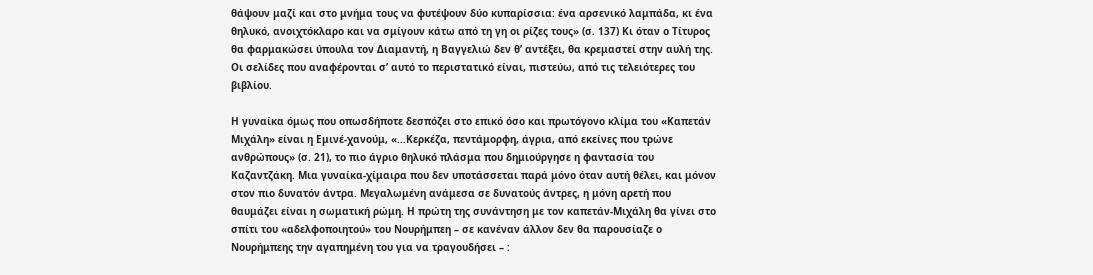θάψουν μαζί και στο μνήμα τους να φυτέψουν δύο κυπαρίσσια: ένα αρσενικό λαμπάδα, κι ένα θηλυκό, ανοιχτόκλαρο και να σμίγουν κάτω από τη γη οι ρίζες τους» (σ. 137) Κι όταν ο Τίτυρος θα φαρμακώσει ύπουλα τον Διαμαντή, η Βαγγελιώ δεν θ’ αντέξει, θα κρεμαστεί στην αυλή της. Οι σελίδες που αναφέρονται σ’ αυτό το περιστατικό είναι, πιστεύω, από τις τελειότερες του βιβλίου.

Η γυναίκα όμως που οπωσδήποτε δεσπόζει στο επικό όσο και πρωτόγονο κλίμα του «Καπετάν Μιχάλη» είναι η Εμινέ-χανούμ, «…Κερκέζα, πεντάμορφη, άγρια, από εκείνες που τρώνε ανθρώπους» (σ. 21), το πιο άγριο θηλυκό πλάσμα που δημιούργησε η φαντασία του Καζαντζάκη. Μια γυναίκα-χίμαιρα που δεν υποτάσσεται παρά μόνο όταν αυτή θέλει, και μόνον στον πιο δυνατόν άντρα. Μεγαλωμένη ανάμεσα σε δυνατούς άντρες, η μόνη αρετή που θαυμάζει είναι η σωματική ρώμη. Η πρώτη της συνάντηση με τον καπετάν-Μιχάλη θα γίνει στο σπίτι του «αδελφοποιητού» του Νουρήμπεη – σε κανέναν άλλον δεν θα παρουσίαζε ο Νουρήμπεης την αγαπημένη του για να τραγουδήσει – :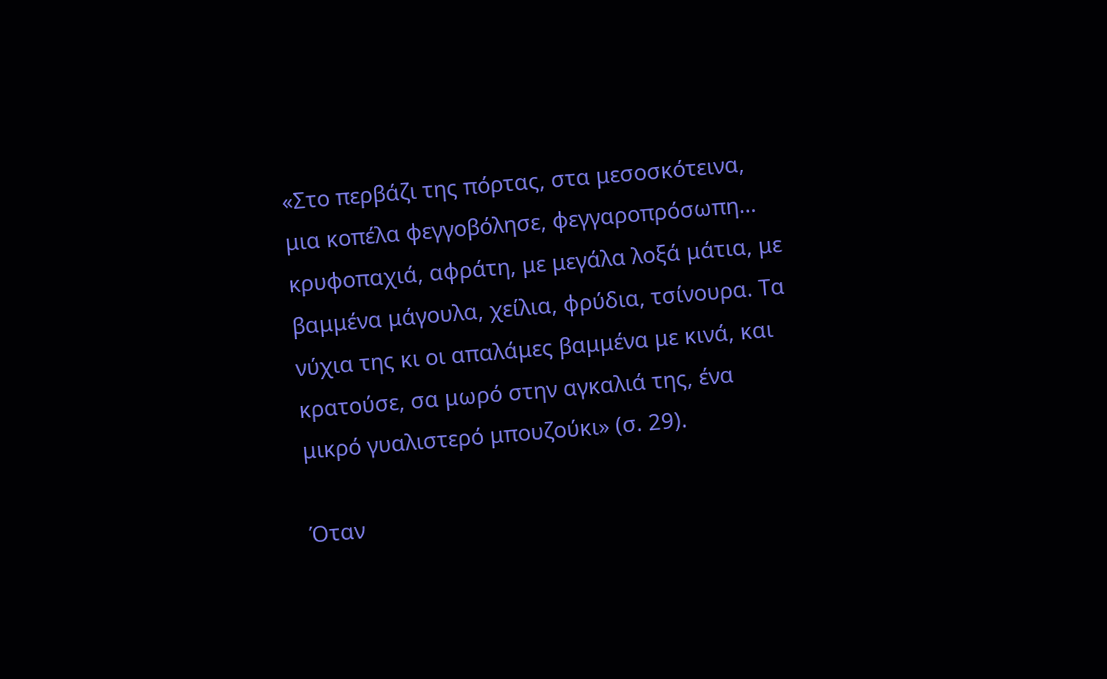«Στο περβάζι της πόρτας, στα μεσοσκότεινα, μια κοπέλα φεγγοβόλησε, φεγγαροπρόσωπη… κρυφοπαχιά, αφράτη, με μεγάλα λοξά μάτια, με βαμμένα μάγουλα, χείλια, φρύδια, τσίνουρα. Τα νύχια της κι οι απαλάμες βαμμένα με κινά, και κρατούσε, σα μωρό στην αγκαλιά της, ένα μικρό γυαλιστερό μπουζούκι» (σ. 29).

Όταν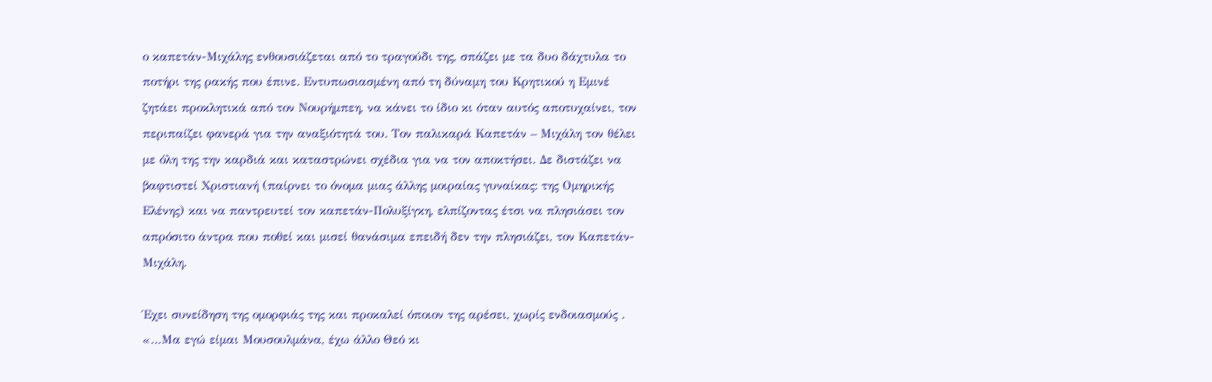ο καπετάν-Μιχάλης ενθουσιάζεται από το τραγούδι της, σπάζει με τα δυο δάχτυλα το ποτήρι της ρακής που έπινε. Εντυπωσιασμένη από τη δύναμη του Κρητικού η Εμινέ ζητάει προκλητικά από τον Νουρήμπεη, να κάνει το ίδιο κι όταν αυτός αποτυχαίνει, τον περιπαίζει φανερά για την αναξιότητά του. Τον παλικαρά Καπετάν – Μιχάλη τον θέλει με όλη της την καρδιά και καταστρώνει σχέδια για να τον αποκτήσει. Δε διστάζει να βαφτιστεί Χριστιανή (παίρνει το όνομα μιας άλλης μοιραίας γυναίκας: της Ομηρικής Ελένης) και να παντρευτεί τον καπετάν-Πολυξίγκη, ελπίζοντας έτσι να πλησιάσει τον απρόσιτο άντρα που ποθεί και μισεί θανάσιμα επειδή δεν την πλησιάζει, τον Καπετάν-Μιχάλη.

Έχει συνείδηση της ομορφιάς της και προκαλεί όποιον της αρέσει, χωρίς ενδοιασμούς . «…Μα εγώ είμαι Μουσουλμάνα, έχω άλλο Θεό κι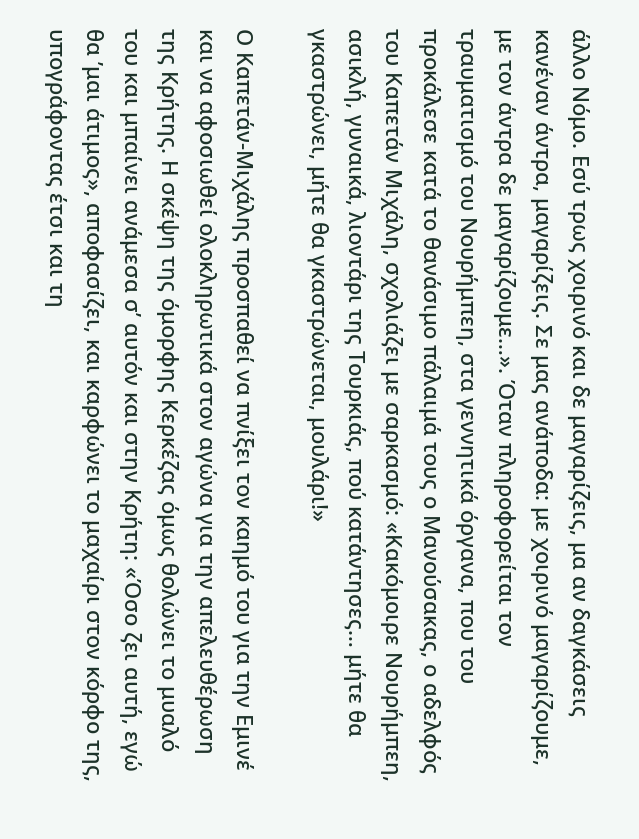άλλο Νόμο. Εσύ τρως χοιρινό και δε μαγαρίζεις, μα αν δαγκάσεις κανέναν άντρα, μαγαρίζεις. Σε μας ανάποδα: με χοιρινό μαγαρίζουμε, με τον άντρα δε μαγαρίζουμε…». Όταν πληροφορείται τον τραυματισμό του Νουρήμπεη, στα γεννητικά όργανα, που του προκάλεσε κατά το θανάσιμο πάλαιμά τους ο Μανούσακας, ο αδελφός του Καπετάν Μιχάλη, σχολιάζει με σαρκασμό: «Κακόμοιρε Νουρήμπεη, ασικλή, γυναικά, λιοντάρι της Τουρκιάς, πού κατάντησες… μήτε θα γκαστρώνει, μήτε θα γκαστρώνεται, μουλάρι!»

Ο Καπετάν-Μιχάλης προσπαθεί να πνίξει τον καημό του για την Εμινέ και να αφοσιωθεί ολοκληρωτικά στον αγώνα για την απελευθέρωση της Κρήτης. Η σκέψη της όμορφης Κερκέζας όμως θολώνει το μυαλό του και μπαίνει ανάμεσα σ’ αυτόν και στην Κρήτη: «Όσο ζει αυτή, εγώ θα ’μαι άτιμος», αποφασίζει, και καρφώνει το μαχαίρι στον κόρφο της, υπογράφοντας έτσι και τη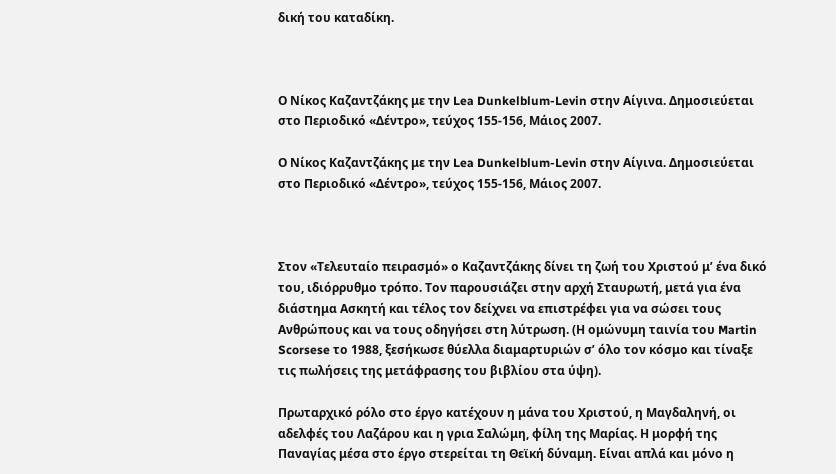δική του καταδίκη.



Ο Νίκος Καζαντζάκης με την Lea Dunkelblum-Levin στην Αίγινα. Δημοσιεύεται στο Περιοδικό «Δέντρο», τεύχος 155-156, Μάιος 2007.

Ο Νίκος Καζαντζάκης με την Lea Dunkelblum-Levin στην Αίγινα. Δημοσιεύεται στο Περιοδικό «Δέντρο», τεύχος 155-156, Μάιος 2007.



Στον «Τελευταίο πειρασμό» ο Καζαντζάκης δίνει τη ζωή του Χριστού μ’ ένα δικό του, ιδιόρρυθμο τρόπο. Τον παρουσιάζει στην αρχή Σταυρωτή, μετά για ένα διάστημα Ασκητή και τέλος τον δείχνει να επιστρέφει για να σώσει τους Ανθρώπους και να τους οδηγήσει στη λύτρωση. (Η ομώνυμη ταινία του Martin Scorsese το 1988, ξεσήκωσε θύελλα διαμαρτυριών σ’ όλο τον κόσμο και τίναξε τις πωλήσεις της μετάφρασης του βιβλίου στα ύψη).

Πρωταρχικό ρόλο στο έργο κατέχουν η μάνα του Χριστού, η Μαγδαληνή, οι αδελφές του Λαζάρου και η γρια Σαλώμη, φίλη της Μαρίας. Η μορφή της Παναγίας μέσα στο έργο στερείται τη Θεϊκή δύναμη. Είναι απλά και μόνο η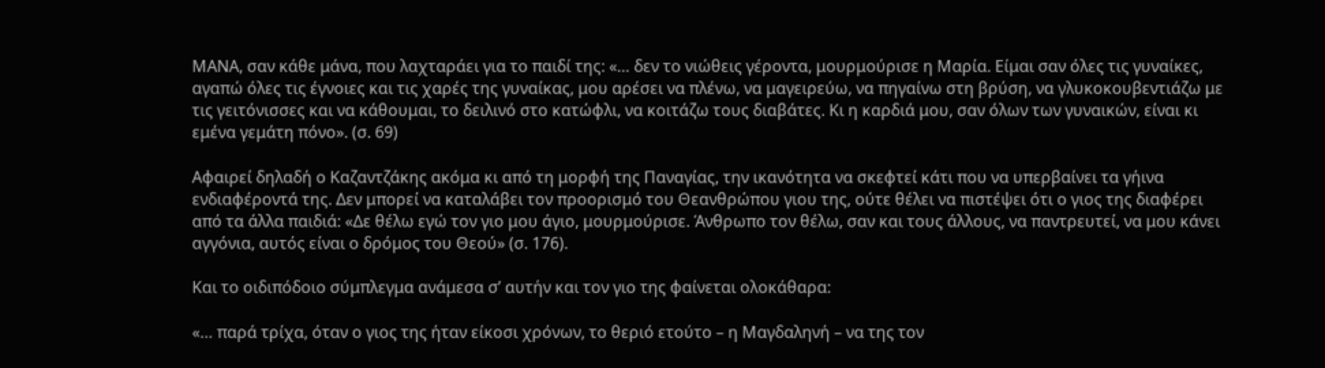ΜΑΝΑ, σαν κάθε μάνα, που λαχταράει για το παιδί της: «… δεν το νιώθεις γέροντα, μουρμούρισε η Μαρία. Είμαι σαν όλες τις γυναίκες, αγαπώ όλες τις έγνοιες και τις χαρές της γυναίκας, μου αρέσει να πλένω, να μαγειρεύω, να πηγαίνω στη βρύση, να γλυκοκουβεντιάζω με τις γειτόνισσες και να κάθουμαι, το δειλινό στο κατώφλι, να κοιτάζω τους διαβάτες. Κι η καρδιά μου, σαν όλων των γυναικών, είναι κι εμένα γεμάτη πόνο». (σ. 69)

Αφαιρεί δηλαδή ο Καζαντζάκης ακόμα κι από τη μορφή της Παναγίας, την ικανότητα να σκεφτεί κάτι που να υπερβαίνει τα γήινα ενδιαφέροντά της. Δεν μπορεί να καταλάβει τον προορισμό του Θεανθρώπου γιου της, ούτε θέλει να πιστέψει ότι ο γιος της διαφέρει από τα άλλα παιδιά: «Δε θέλω εγώ τον γιο μου άγιο, μουρμούρισε. Άνθρωπο τον θέλω, σαν και τους άλλους, να παντρευτεί, να μου κάνει αγγόνια, αυτός είναι ο δρόμος του Θεού» (σ. 176).

Και το οιδιπόδοιο σύμπλεγμα ανάμεσα σ’ αυτήν και τον γιο της φαίνεται ολοκάθαρα:

«… παρά τρίχα, όταν ο γιος της ήταν είκοσι χρόνων, το θεριό ετούτο – η Μαγδαληνή – να της τον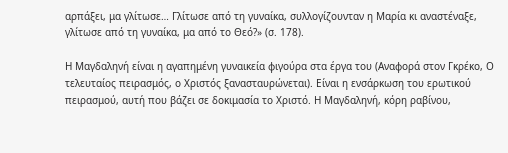αρπάξει, μα γλίτωσε… Γλίτωσε από τη γυναίκα, συλλογίζουνταν η Μαρία κι αναστέναξε, γλίτωσε από τη γυναίκα, μα από το Θεό?» (σ. 178).

Η Μαγδαληνή είναι η αγαπημένη γυναικεία φιγούρα στα έργα του (Αναφορά στον Γκρέκο, Ο τελευταίος πειρασμός, ο Χριστός ξανασταυρώνεται). Είναι η ενσάρκωση του ερωτικού πειρασμού, αυτή που βάζει σε δοκιμασία το Χριστό. Η Μαγδαληνή, κόρη ραβίνου,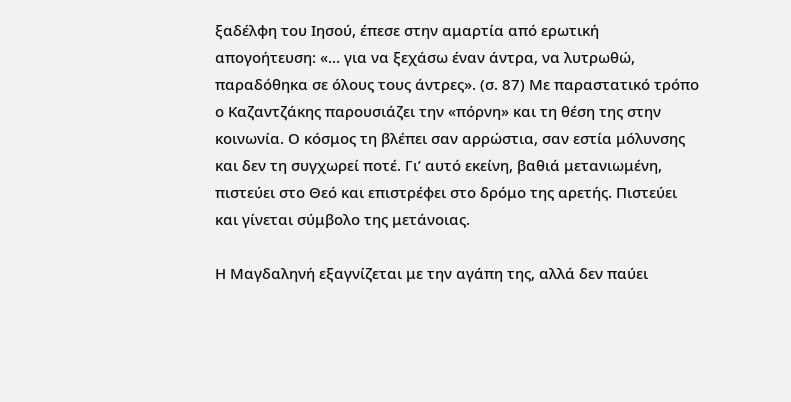ξαδέλφη του Ιησού, έπεσε στην αμαρτία από ερωτική απογοήτευση: «… για να ξεχάσω έναν άντρα, να λυτρωθώ, παραδόθηκα σε όλους τους άντρες». (σ. 87) Με παραστατικό τρόπο ο Καζαντζάκης παρουσιάζει την «πόρνη» και τη θέση της στην κοινωνία. Ο κόσμος τη βλέπει σαν αρρώστια, σαν εστία μόλυνσης και δεν τη συγχωρεί ποτέ. Γι’ αυτό εκείνη, βαθιά μετανιωμένη, πιστεύει στο Θεό και επιστρέφει στο δρόμο της αρετής. Πιστεύει και γίνεται σύμβολο της μετάνοιας.

Η Μαγδαληνή εξαγνίζεται με την αγάπη της, αλλά δεν παύει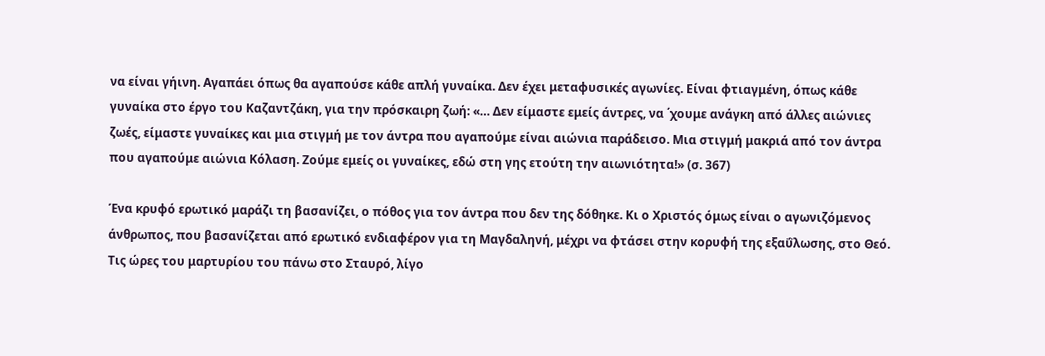να είναι γήινη. Αγαπάει όπως θα αγαπούσε κάθε απλή γυναίκα. Δεν έχει μεταφυσικές αγωνίες. Είναι φτιαγμένη, όπως κάθε γυναίκα στο έργο του Καζαντζάκη, για την πρόσκαιρη ζωή: «… Δεν είμαστε εμείς άντρες, να ΄χουμε ανάγκη από άλλες αιώνιες ζωές, είμαστε γυναίκες και μια στιγμή με τον άντρα που αγαπούμε είναι αιώνια παράδεισο. Μια στιγμή μακριά από τον άντρα που αγαπούμε αιώνια Κόλαση. Ζούμε εμείς οι γυναίκες, εδώ στη γης ετούτη την αιωνιότητα!» (σ. 367)

Ένα κρυφό ερωτικό μαράζι τη βασανίζει, ο πόθος για τον άντρα που δεν της δόθηκε. Κι ο Χριστός όμως είναι ο αγωνιζόμενος άνθρωπος, που βασανίζεται από ερωτικό ενδιαφέρον για τη Μαγδαληνή, μέχρι να φτάσει στην κορυφή της εξαΰλωσης, στο Θεό. Τις ώρες του μαρτυρίου του πάνω στο Σταυρό, λίγο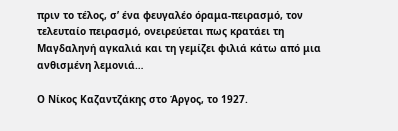πριν το τέλος, σ’ ένα φευγαλέο όραμα-πειρασμό, τον τελευταίο πειρασμό, ονειρεύεται πως κρατάει τη Μαγδαληνή αγκαλιά και τη γεμίζει φιλιά κάτω από μια ανθισμένη λεμονιά…

Ο Νίκος Καζαντζάκης στο Άργος, το 1927.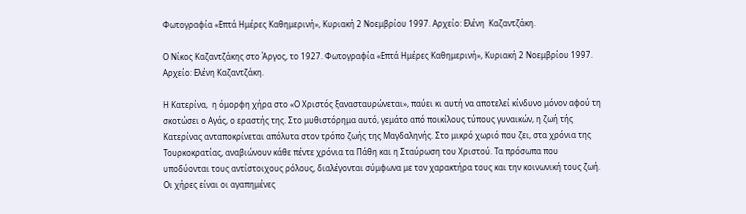Φωτογραφία «Επτά Ημέρες Καθημερινή», Κυριακή 2 Νοεμβρίου 1997. Αρχείο: Ελένη  Καζαντζάκη.

Ο Νίκος Καζαντζάκης στο Άργος, το 1927. Φωτογραφία «Επτά Ημέρες Καθημερινή», Κυριακή 2 Νοεμβρίου 1997. Αρχείο: Ελένη Καζαντζάκη.

Η Κατερίνα,  η όμορφη χήρα στο «Ο Χριστός ξανασταυρώνεται», παύει κι αυτή να αποτελεί κίνδυνο μόνον αφού τη σκοτώσει ο Αγάς, ο εραστής της. Στο μυθιστόρημα αυτό, γεμάτο από ποικίλους τύπους γυναικών, η ζωή τής Κατερίνας ανταποκρίνεται απόλυτα στον τρόπο ζωής της Μαγδαληνής. Στο μικρό χωριό που ζει, στα χρόνια της Τουρκοκρατίας, αναβιώνουν κάθε πέντε χρόνια τα Πάθη και η Σταύρωση του Χριστού. Τα πρόσωπα που υποδύονται τους αντίστοιχους ρόλους, διαλέγονται σύμφωνα με τον χαρακτήρα τους και την κοινωνική τους ζωή. Οι χήρες είναι οι αγαπημένες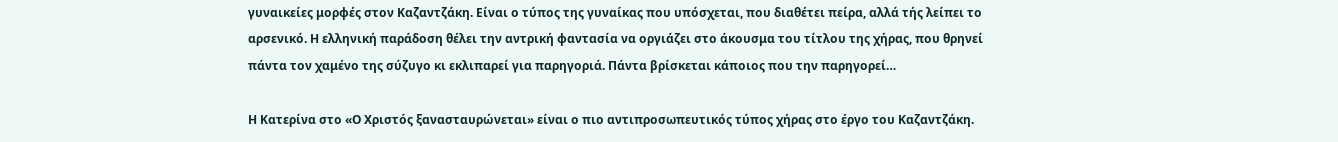γυναικείες μορφές στον Καζαντζάκη. Είναι ο τύπος της γυναίκας που υπόσχεται, που διαθέτει πείρα, αλλά τής λείπει το αρσενικό. Η ελληνική παράδοση θέλει την αντρική φαντασία να οργιάζει στο άκουσμα του τίτλου της χήρας, που θρηνεί πάντα τον χαμένο της σύζυγο κι εκλιπαρεί για παρηγοριά. Πάντα βρίσκεται κάποιος που την παρηγορεί…

Η Κατερίνα στο «Ο Χριστός ξανασταυρώνεται» είναι ο πιο αντιπροσωπευτικός τύπος χήρας στο έργο του Καζαντζάκη.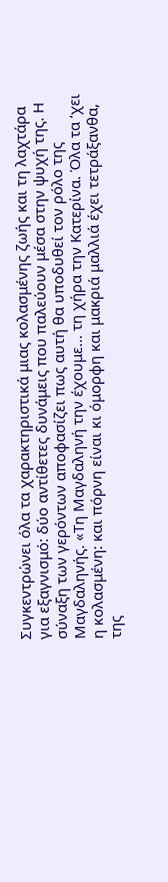Συγκεντρώνει όλα τα χαρακτηριστικά μιας κολασμένης ζωής και τη λαχτάρα για εξαγνισμό: δύο αντίθετες δυνάμεις που παλεύουν μέσα στην ψυχή της. Η σύναξη των γερόντων αποφασίζει πως αυτή θα υποδυθεί τον ρόλο της Μαγδαληνής. «Τη Μαγδαληνή την έχουμε… τη χήρα την Κατερίνα. Όλα τα ‘χει η κολασμένη: και πόρνη είναι κι όμορφη και μακριά μαλλιά έχει τετράξανθα, της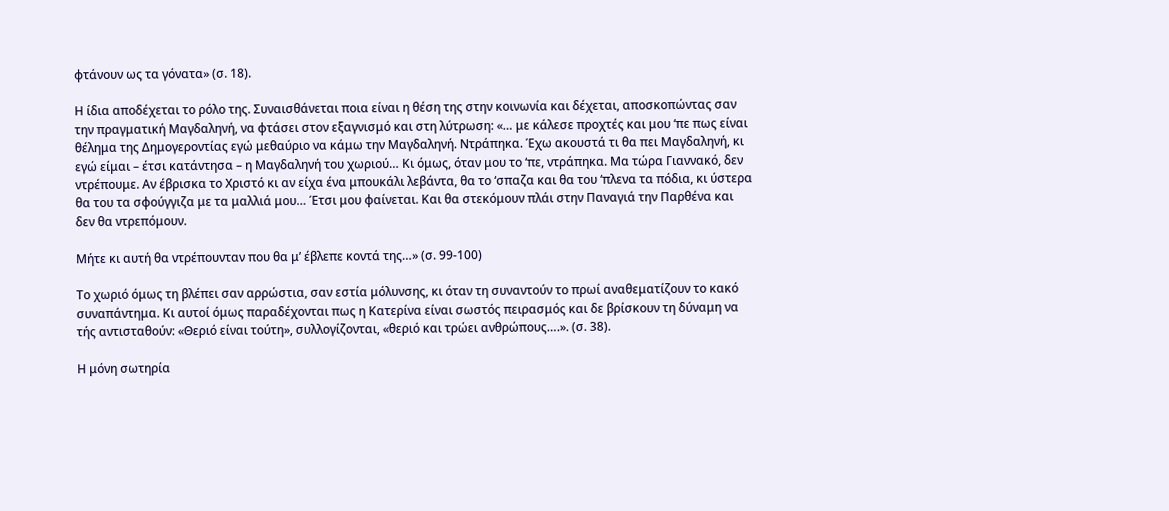φτάνουν ως τα γόνατα» (σ. 18).

Η ίδια αποδέχεται το ρόλο της. Συναισθάνεται ποια είναι η θέση της στην κοινωνία και δέχεται, αποσκοπώντας σαν την πραγματική Μαγδαληνή, να φτάσει στον εξαγνισμό και στη λύτρωση: «… με κάλεσε προχτές και μου ‘πε πως είναι θέλημα της Δημογεροντίας εγώ μεθαύριο να κάμω την Μαγδαληνή. Ντράπηκα. Έχω ακουστά τι θα πει Μαγδαληνή, κι εγώ είμαι – έτσι κατάντησα – η Μαγδαληνή του χωριού… Κι όμως, όταν μου το ‘πε, ντράπηκα. Μα τώρα Γιαννακό, δεν ντρέπουμε. Αν έβρισκα το Χριστό κι αν είχα ένα μπουκάλι λεβάντα, θα το ‘σπαζα και θα του ‘πλενα τα πόδια, κι ύστερα θα του τα σφούγγιζα με τα μαλλιά μου… Έτσι μου φαίνεται. Και θα στεκόμουν πλάι στην Παναγιά την Παρθένα και δεν θα ντρεπόμουν.

Μήτε κι αυτή θα ντρέπουνταν που θα μ’ έβλεπε κοντά της…» (σ. 99-100)

Το χωριό όμως τη βλέπει σαν αρρώστια, σαν εστία μόλυνσης, κι όταν τη συναντούν το πρωί αναθεματίζουν το κακό συναπάντημα. Kι αυτοί όμως παραδέχονται πως η Κατερίνα είναι σωστός πειρασμός και δε βρίσκουν τη δύναμη να τής αντισταθούν: «Θεριό είναι τούτη», συλλογίζονται, «θεριό και τρώει ανθρώπους….». (σ. 38).

Η μόνη σωτηρία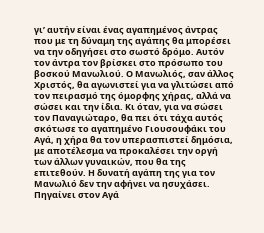γι’ αυτήν είναι ένας αγαπημένος άντρας που με τη δύναμη της αγάπης θα μπορέσει να την οδηγήσει στο σωστό δρόμο. Αυτόν τον άντρα τον βρίσκει στο πρόσωπο του βοσκού Μανωλιού. Ο Μανωλιός, σαν άλλος Χριστός, θα αγωνιστεί για να γλιτώσει από τον πειρασμό της όμορφης χήρας, αλλά να σώσει και την ίδια. Κι όταν, για να σώσει τον Παναγιώταρο, θα πει ότι τάχα αυτός σκότωσε το αγαπημένο Γιουσουφάκι του Αγά, η χήρα θα τον υπερασπιστεί δημόσια, με αποτέλεσμα να προκαλέσει την οργή των άλλων γυναικών, που θα της επιτεθούν. Η δυνατή αγάπη της για τον Μανωλιό δεν την αφήνει να ησυχάσει. Πηγαίνει στον Αγά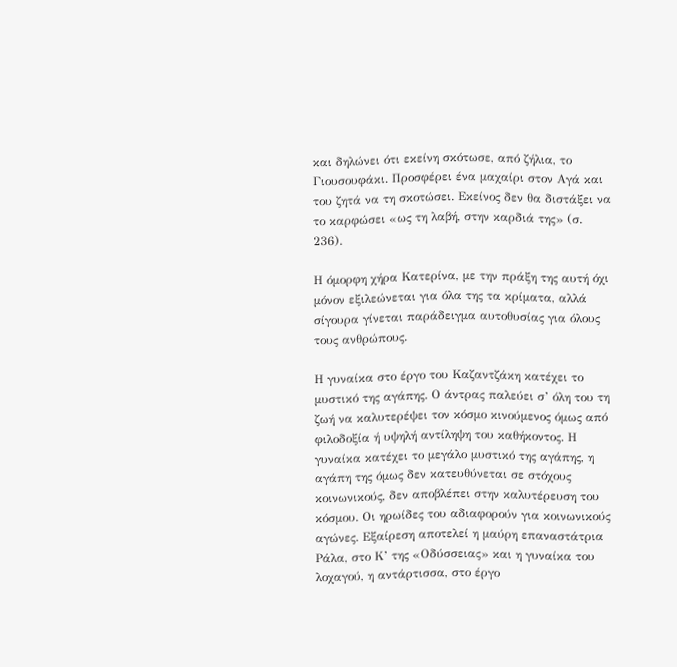και δηλώνει ότι εκείνη σκότωσε, από ζήλια, το Γιουσουφάκι. Προσφέρει ένα μαχαίρι στον Αγά και του ζητά να τη σκοτώσει. Εκείνος δεν θα διστάξει να το καρφώσει «ως τη λαβή, στην καρδιά της» (σ. 236).

Η όμορφη χήρα Κατερίνα, με την πράξη της αυτή όχι μόνον εξιλεώνεται για όλα της τα κρίματα, αλλά σίγουρα γίνεται παράδειγμα αυτοθυσίας για όλους τους ανθρώπους.

Η γυναίκα στο έργο του Καζαντζάκη κατέχει το μυστικό της αγάπης. Ο άντρας παλεύει σ’ όλη του τη ζωή να καλυτερέψει τον κόσμο κινούμενος όμως από φιλοδοξία ή υψηλή αντίληψη του καθήκοντος. Η γυναίκα κατέχει το μεγάλο μυστικό της αγάπης, η αγάπη της όμως δεν κατευθύνεται σε στόχους κοινωνικούς, δεν αποβλέπει στην καλυτέρευση του κόσμου. Οι ηρωίδες του αδιαφορούν για κοινωνικούς αγώνες. Εξαίρεση αποτελεί η μαύρη επαναστάτρια Ράλα, στο Κ’ της «Οδύσσειας» και η γυναίκα του λοχαγού, η αντάρτισσα, στο έργο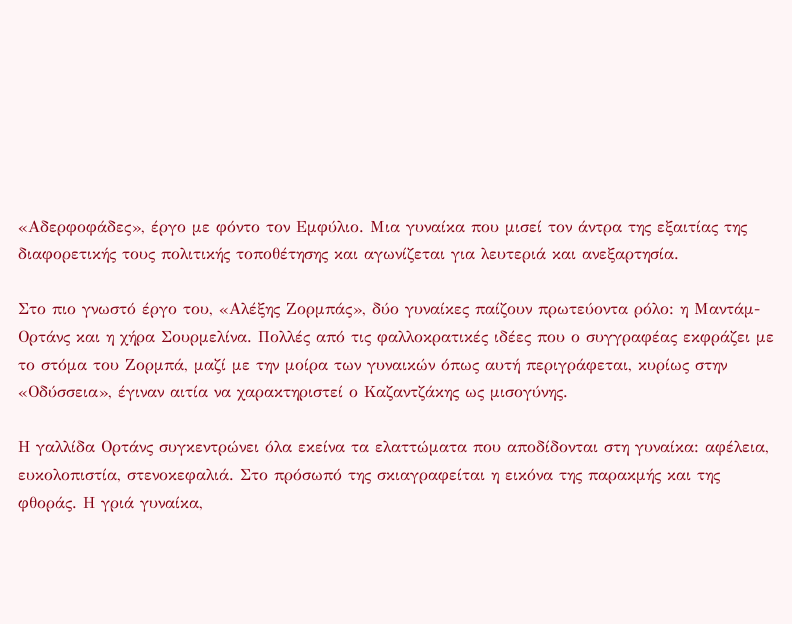«Αδερφοφάδες», έργο με φόντο τον Εμφύλιο. Μια γυναίκα που μισεί τον άντρα της εξαιτίας της διαφορετικής τους πολιτικής τοποθέτησης και αγωνίζεται για λευτεριά και ανεξαρτησία.

Στο πιο γνωστό έργο του, «Αλέξης Ζορμπάς», δύο γυναίκες παίζουν πρωτεύοντα ρόλο: η Μαντάμ-Ορτάνς και η χήρα Σουρμελίνα. Πολλές από τις φαλλοκρατικές ιδέες που ο συγγραφέας εκφράζει με το στόμα του Ζορμπά, μαζί με την μοίρα των γυναικών όπως αυτή περιγράφεται, κυρίως στην «Οδύσσεια», έγιναν αιτία να χαρακτηριστεί ο Καζαντζάκης ως μισογύνης.

Η γαλλίδα Ορτάνς συγκεντρώνει όλα εκείνα τα ελαττώματα που αποδίδονται στη γυναίκα: αφέλεια, ευκολοπιστία, στενοκεφαλιά. Στο πρόσωπό της σκιαγραφείται η εικόνα της παρακμής και της φθοράς. Η γριά γυναίκα,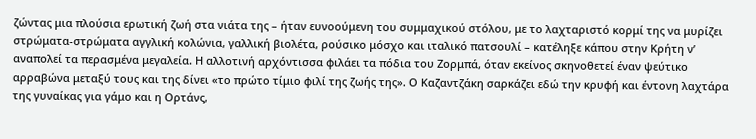ζώντας μια πλούσια ερωτική ζωή στα νιάτα της – ήταν ευνοούμενη του συμμαχικού στόλου, με το λαχταριστό κορμί της να μυρίζει στρώματα-στρώματα αγγλική κολώνια, γαλλική βιολέτα, ρούσικο μόσχο και ιταλικό πατσουλί – κατέληξε κάπου στην Κρήτη ν’ αναπολεί τα περασμένα μεγαλεία. Η αλλοτινή αρχόντισσα φιλάει τα πόδια του Ζορμπά, όταν εκείνος σκηνοθετεί έναν ψεύτικο αρραβώνα μεταξύ τους και της δίνει «το πρώτο τίμιο φιλί της ζωής της». Ο Καζαντζάκη σαρκάζει εδώ την κρυφή και έντονη λαχτάρα της γυναίκας για γάμο και η Ορτάνς,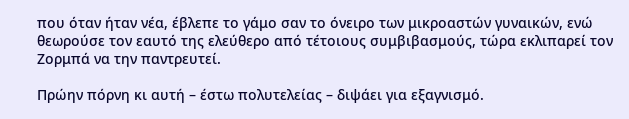που όταν ήταν νέα, έβλεπε το γάμο σαν το όνειρο των μικροαστών γυναικών, ενώ θεωρούσε τον εαυτό της ελεύθερο από τέτοιους συμβιβασμούς, τώρα εκλιπαρεί τον Ζορμπά να την παντρευτεί.

Πρώην πόρνη κι αυτή – έστω πολυτελείας – διψάει για εξαγνισμό.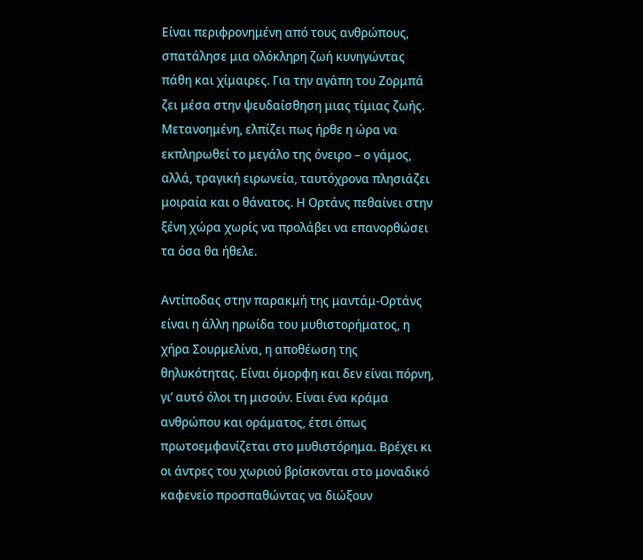Είναι περιφρονημένη από τους ανθρώπους, σπατάλησε μια ολόκληρη ζωή κυνηγώντας πάθη και χίμαιρες. Για την αγάπη του Ζορμπά ζει μέσα στην ψευδαίσθηση μιας τίμιας ζωής. Μετανοημένη, ελπίζει πως ήρθε η ώρα να εκπληρωθεί το μεγάλο της όνειρο – ο γάμος, αλλά, τραγική ειρωνεία, ταυτόχρονα πλησιάζει μοιραία και ο θάνατος. Η Ορτάνς πεθαίνει στην ξένη χώρα χωρίς να προλάβει να επανορθώσει τα όσα θα ήθελε.

Αντίποδας στην παρακμή της μαντάμ-Ορτάνς είναι η άλλη ηρωίδα του μυθιστορήματος, η χήρα Σουρμελίνα, η αποθέωση της θηλυκότητας. Είναι όμορφη και δεν είναι πόρνη, γι’ αυτό όλοι τη μισούν. Είναι ένα κράμα ανθρώπου και οράματος, έτσι όπως πρωτοεμφανίζεται στο μυθιστόρημα. Βρέχει κι οι άντρες του χωριού βρίσκονται στο μοναδικό καφενείο προσπαθώντας να διώξουν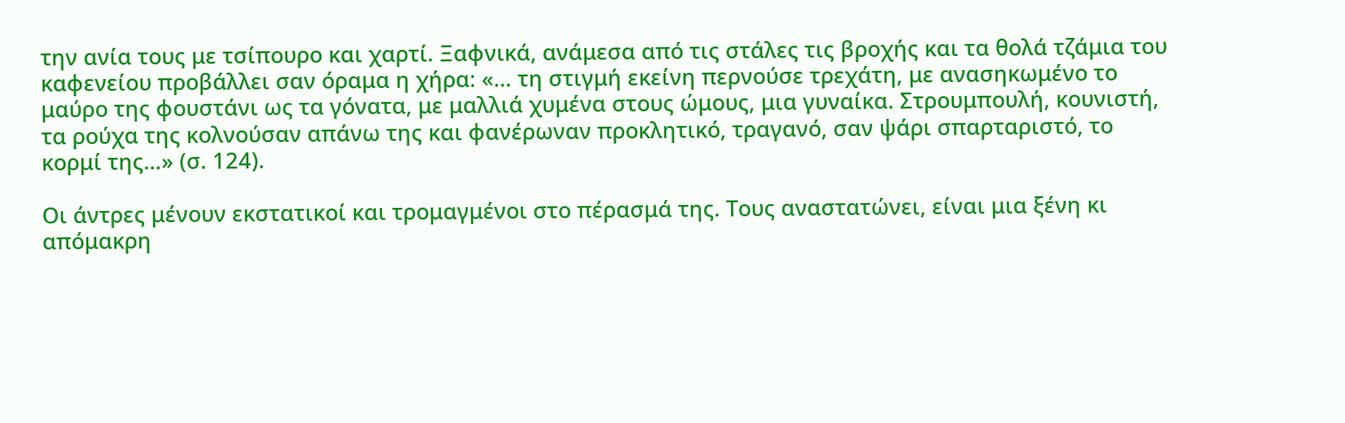την ανία τους με τσίπουρο και χαρτί. Ξαφνικά, ανάμεσα από τις στάλες τις βροχής και τα θολά τζάμια του καφενείου προβάλλει σαν όραμα η χήρα: «… τη στιγμή εκείνη περνούσε τρεχάτη, με ανασηκωμένο το μαύρο της φουστάνι ως τα γόνατα, με μαλλιά χυμένα στους ώμους, μια γυναίκα. Στρουμπουλή, κουνιστή, τα ρούχα της κολνούσαν απάνω της και φανέρωναν προκλητικό, τραγανό, σαν ψάρι σπαρταριστό, το κορμί της…» (σ. 124).

Οι άντρες μένουν εκστατικοί και τρομαγμένοι στο πέρασμά της. Τους αναστατώνει, είναι μια ξένη κι απόμακρη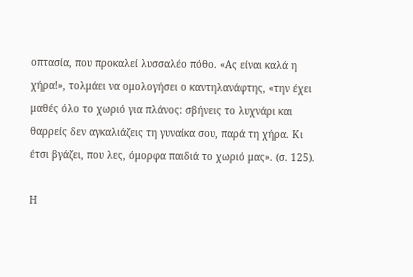οπτασία, που προκαλεί λυσσαλέο πόθο. «Ας είναι καλά η χήρα!», τολμάει να ομολογήσει ο καντηλανάφτης, «την έχει μαθές όλο το χωριό για πλάνος: σβήνεις το λυχνάρι και θαρρείς δεν αγκαλιάζεις τη γυναίκα σου, παρά τη χήρα. Κι έτσι βγάζει, που λες, όμορφα παιδιά το χωριό μας». (σ. 125).

Η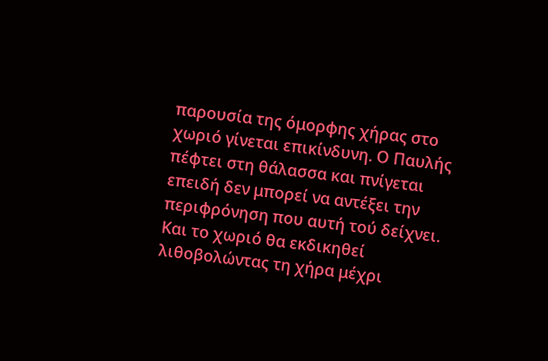παρουσία της όμορφης χήρας στο χωριό γίνεται επικίνδυνη. Ο Παυλής πέφτει στη θάλασσα και πνίγεται επειδή δεν μπορεί να αντέξει την περιφρόνηση που αυτή τού δείχνει. Και το χωριό θα εκδικηθεί λιθοβολώντας τη χήρα μέχρι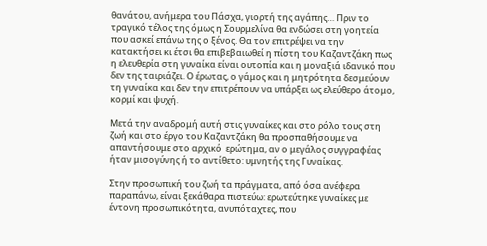θανάτου, ανήμερα του Πάσχα, γιορτή της αγάπης… Πριν το τραγικό τέλος της όμως η Σουρμελίνα θα ενδώσει στη γοητεία που ασκεί επάνω της ο ξένος. Θα τον επιτρέψει να την κατακτήσει κι έτσι θα επιβεβαιωθεί η πίστη του Καζαντζάκη πως η ελευθερία στη γυναίκα είναι ουτοπία και η μοναξιά ιδανικό που δεν της ταιριάζει. Ο έρωτας, ο γάμος και η μητρότητα δεσμεύουν τη γυναίκα και δεν την επιτρέπουν να υπάρξει ως ελεύθερο άτομο, κορμί και ψυχή.

Μετά την αναδρομή αυτή στις γυναίκες και στο ρόλο τους στη ζωή και στο έργο του Καζαντζάκη θα προσπαθήσουμε να απαντήσουμε στο αρχικό  ερώτημα, αν ο μεγάλος συγγραφέας ήταν μισογύνης ή το αντίθετο: υμνητής της Γυναίκας.

Στην προσωπική του ζωή τα πράγματα, από όσα ανέφερα παραπάνω, είναι ξεκάθαρα πιστεύω: ερωτεύτηκε γυναίκες με έντονη προσωπικότητα, ανυπόταχτες, που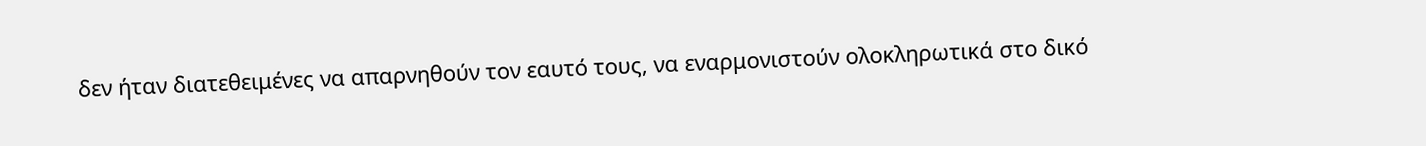δεν ήταν διατεθειμένες να απαρνηθούν τον εαυτό τους, να εναρμονιστούν ολοκληρωτικά στο δικό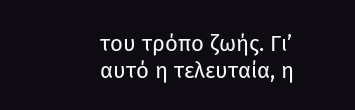του τρόπο ζωής. Γι’ αυτό η τελευταία, η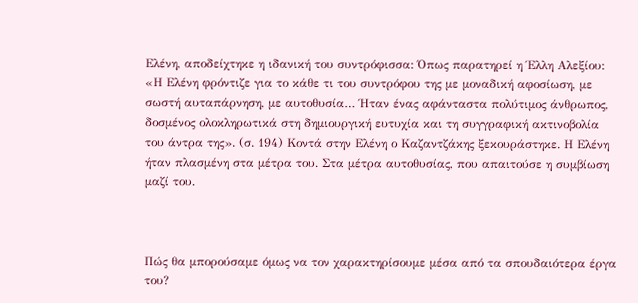Ελένη, αποδείχτηκε η ιδανική του συντρόφισσα: Όπως παρατηρεί η Έλλη Αλεξίου: «Η Ελένη φρόντιζε για το κάθε τι του συντρόφου της με μοναδική αφοσίωση, με σωστή αυταπάρνηση, με αυτοθυσία… Ήταν ένας αφάνταστα πολύτιμος άνθρωπος, δοσμένος ολοκληρωτικά στη δημιουργική ευτυχία και τη συγγραφική ακτινοβολία του άντρα της». (σ. 194) Κοντά στην Ελένη ο Καζαντζάκης ξεκουράστηκε. Η Ελένη ήταν πλασμένη στα μέτρα του. Στα μέτρα αυτοθυσίας, που απαιτούσε η συμβίωση μαζί του.



Πώς θα μπορούσαμε όμως να τον χαρακτηρίσουμε μέσα από τα σπουδαιότερα έργα του?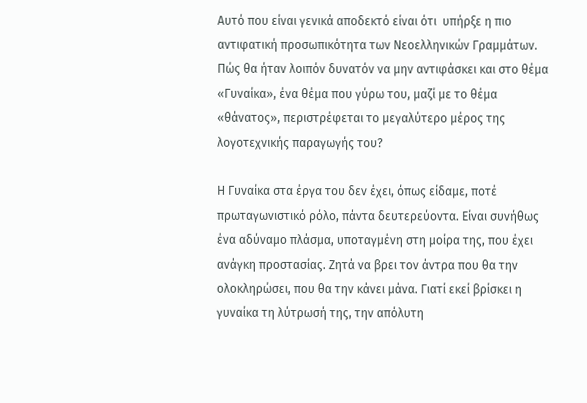Αυτό που είναι γενικά αποδεκτό είναι ότι  υπήρξε η πιο αντιφατική προσωπικότητα των Νεοελληνικών Γραμμάτων. Πώς θα ήταν λοιπόν δυνατόν να μην αντιφάσκει και στο θέμα «Γυναίκα», ένα θέμα που γύρω του, μαζί με το θέμα «θάνατος», περιστρέφεται το μεγαλύτερο μέρος της λογοτεχνικής παραγωγής του?

Η Γυναίκα στα έργα του δεν έχει, όπως είδαμε, ποτέ πρωταγωνιστικό ρόλο, πάντα δευτερεύοντα. Είναι συνήθως ένα αδύναμο πλάσμα, υποταγμένη στη μοίρα της, που έχει ανάγκη προστασίας. Ζητά να βρει τον άντρα που θα την ολοκληρώσει, που θα την κάνει μάνα. Γιατί εκεί βρίσκει η γυναίκα τη λύτρωσή της, την απόλυτη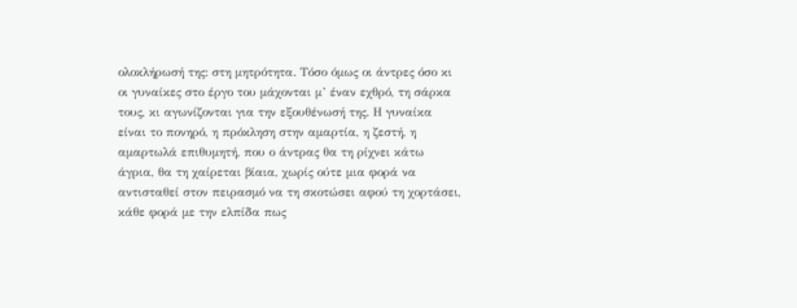ολοκλήρωσή της: στη μητρότητα. Τόσο όμως οι άντρες όσο κι οι γυναίκες στο έργο του μάχονται μ’ έναν εχθρό, τη σάρκα τους, κι αγωνίζονται για την εξουθένωσή της. Η γυναίκα είναι το πονηρό, η πρόκληση στην αμαρτία, η ζεστή, η αμαρτωλά επιθυμητή, που ο άντρας θα τη ρίχνει κάτω άγρια, θα τη χαίρεται βίαια, χωρίς ούτε μια φορά να αντισταθεί στον πειρασμό να τη σκοτώσει αφού τη χορτάσει, κάθε φορά με την ελπίδα πως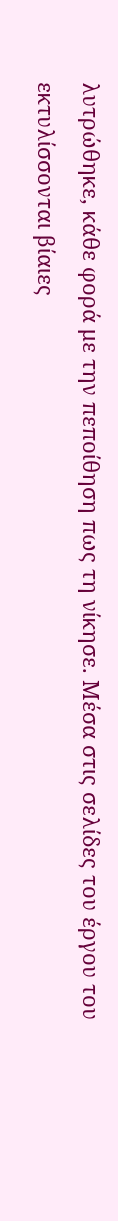λυτρώθηκε, κάθε φορά με την πεποίθηση πως τη νίκησε. Μέσα στις σελίδες του έργου του εκτυλίσσονται βίαιες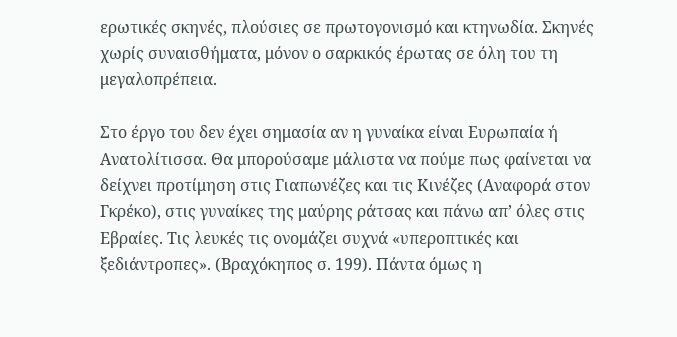ερωτικές σκηνές, πλούσιες σε πρωτογονισμό και κτηνωδία. Σκηνές χωρίς συναισθήματα, μόνον ο σαρκικός έρωτας σε όλη του τη μεγαλοπρέπεια.

Στο έργο του δεν έχει σημασία αν η γυναίκα είναι Ευρωπαία ή Ανατολίτισσα. Θα μπορούσαμε μάλιστα να πούμε πως φαίνεται να δείχνει προτίμηση στις Γιαπωνέζες και τις Κινέζες (Αναφορά στον Γκρέκο), στις γυναίκες της μαύρης ράτσας και πάνω απ’ όλες στις Εβραίες. Τις λευκές τις ονομάζει συχνά «υπεροπτικές και ξεδιάντροπες». (Βραχόκηπος σ. 199). Πάντα όμως η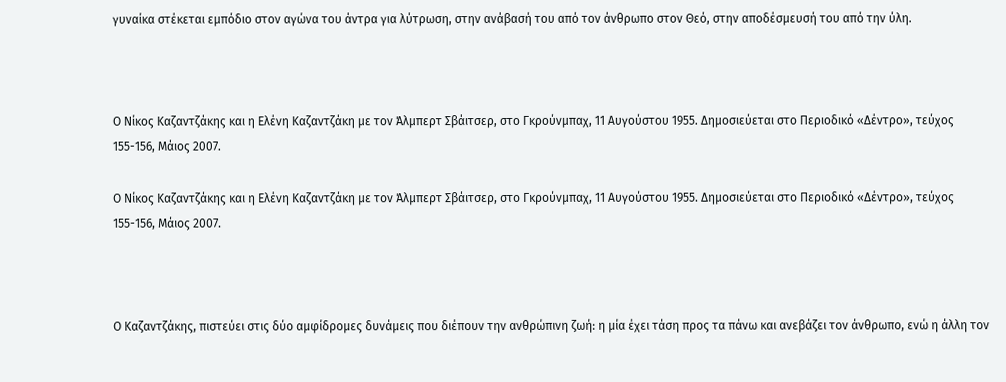γυναίκα στέκεται εμπόδιο στον αγώνα του άντρα για λύτρωση, στην ανάβασή του από τον άνθρωπο στον Θεό, στην αποδέσμευσή του από την ύλη.



Ο Νίκος Καζαντζάκης και η Ελένη Καζαντζάκη με τον Άλμπερτ Σβάιτσερ, στο Γκρούνμπαχ, 11 Αυγούστου 1955. Δημοσιεύεται στο Περιοδικό «Δέντρο», τεύχος 155-156, Μάιος 2007.

Ο Νίκος Καζαντζάκης και η Ελένη Καζαντζάκη με τον Άλμπερτ Σβάιτσερ, στο Γκρούνμπαχ, 11 Αυγούστου 1955. Δημοσιεύεται στο Περιοδικό «Δέντρο», τεύχος 155-156, Μάιος 2007.



Ο Καζαντζάκης, πιστεύει στις δύο αμφίδρομες δυνάμεις που διέπουν την ανθρώπινη ζωή: η μία έχει τάση προς τα πάνω και ανεβάζει τον άνθρωπο, ενώ η άλλη τον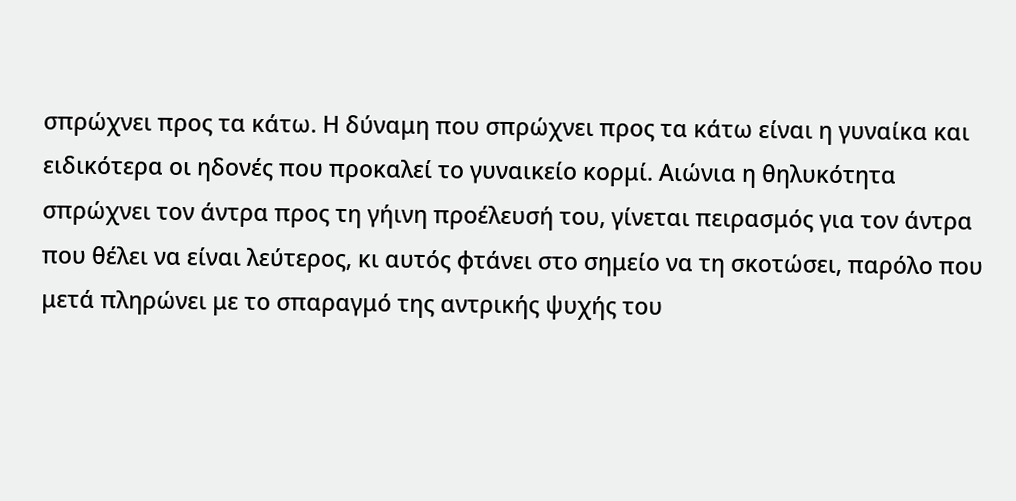σπρώχνει προς τα κάτω. Η δύναμη που σπρώχνει προς τα κάτω είναι η γυναίκα και ειδικότερα οι ηδονές που προκαλεί το γυναικείο κορμί. Αιώνια η θηλυκότητα σπρώχνει τον άντρα προς τη γήινη προέλευσή του, γίνεται πειρασμός για τον άντρα που θέλει να είναι λεύτερος, κι αυτός φτάνει στο σημείο να τη σκοτώσει, παρόλο που μετά πληρώνει με το σπαραγμό της αντρικής ψυχής του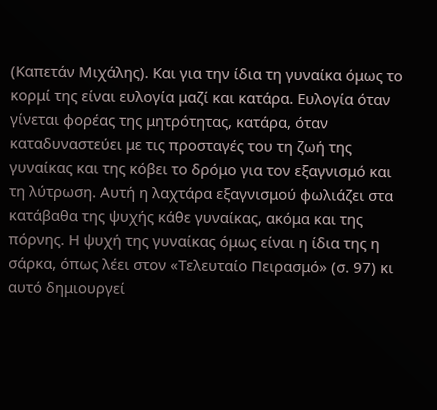(Καπετάν Μιχάλης). Kαι για την ίδια τη γυναίκα όμως το κορμί της είναι ευλογία μαζί και κατάρα. Ευλογία όταν γίνεται φορέας της μητρότητας, κατάρα, όταν καταδυναστεύει με τις προσταγές του τη ζωή της γυναίκας και της κόβει το δρόμο για τον εξαγνισμό και τη λύτρωση. Αυτή η λαχτάρα εξαγνισμού φωλιάζει στα κατάβαθα της ψυχής κάθε γυναίκας, ακόμα και της πόρνης. Η ψυχή της γυναίκας όμως είναι η ίδια της η σάρκα, όπως λέει στον «Τελευταίο Πειρασμό» (σ. 97) κι αυτό δημιουργεί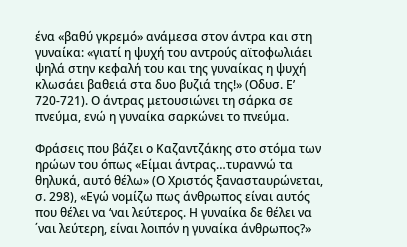ένα «βαθύ γκρεμό» ανάμεσα στον άντρα και στη γυναίκα: «γιατί η ψυχή του αντρούς αϊτοφωλιάει ψηλά στην κεφαλή του και της γυναίκας η ψυχή κλωσάει βαθειά στα δυο βυζιά της!» (Οδυσ. Ε’ 720-721). Ο άντρας μετουσιώνει τη σάρκα σε πνεύμα, ενώ η γυναίκα σαρκώνει το πνεύμα.

Φράσεις που βάζει ο Καζαντζάκης στο στόμα των ηρώων του όπως «Είμαι άντρας…τυραννώ τα θηλυκά, αυτό θέλω» (Ο Χριστός ξανασταυρώνεται, σ. 298), «Εγώ νομίζω πως άνθρωπος είναι αυτός που θέλει να ‘ναι λεύτερος. Η γυναίκα δε θέλει να ΄ναι λεύτερη, είναι λοιπόν η γυναίκα άνθρωπος?»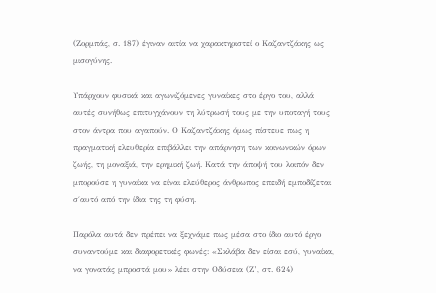(Ζορμπάς, σ. 187) έγιναν αιτία να χαρακτηριστεί ο Καζαντζάκης ως μισογύνης.

Υπάρχουν φυσικά και αγωνιζόμενες γυναίκες στο έργο του, αλλά αυτές συνήθως επιτυγχάνουν τη λύτρωσή τους με την υποταγή τους στον άντρα που αγαπούν. Ο Καζαντζάκης όμως πίστευε πως η πραγματική ελευθερία επιβάλλει την απάρνηση των κοινωνικών όρων ζωής, τη μοναξιά, την ερημική ζωή. Κατά την άποψή του λοιπόν δεν μπορούσε η γυναίκα να είναι ελεύθερος άνθρωπος επειδή εμποδίζεται σ΄αυτό από την ίδια της τη φύση.

Παρόλα αυτά δεν πρέπει να ξεχνάμε πως μέσα στο ίδιο αυτό έργο συναντούμε και διαφορετικές φωνές: «Σκλάβα δεν είσαι εσύ, γυναίκα, να γονατάς μπροστά μου» λέει στην Οδύσεια (Ζ’, στ. 624)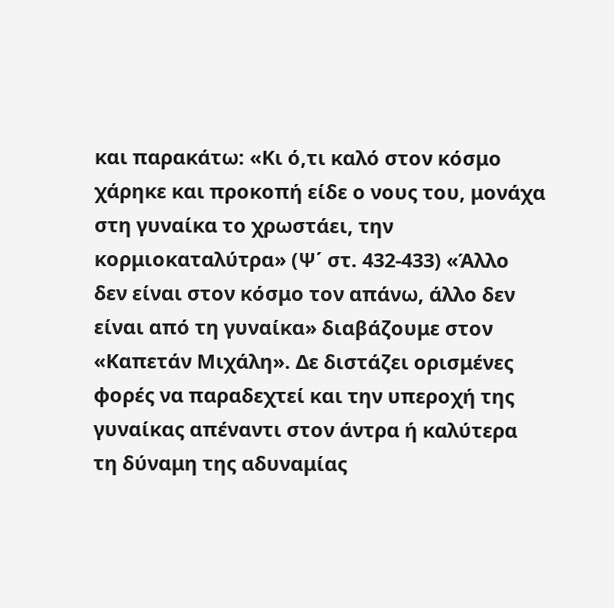και παρακάτω: «Κι ό,τι καλό στον κόσμο χάρηκε και προκοπή είδε ο νους του, μονάχα στη γυναίκα το χρωστάει, την κορμιοκαταλύτρα» (Ψ΄ στ. 432-433) «Άλλο δεν είναι στον κόσμο τον απάνω, άλλο δεν είναι από τη γυναίκα» διαβάζουμε στον «Καπετάν Μιχάλη». Δε διστάζει ορισμένες φορές να παραδεχτεί και την υπεροχή της γυναίκας απέναντι στον άντρα ή καλύτερα τη δύναμη της αδυναμίας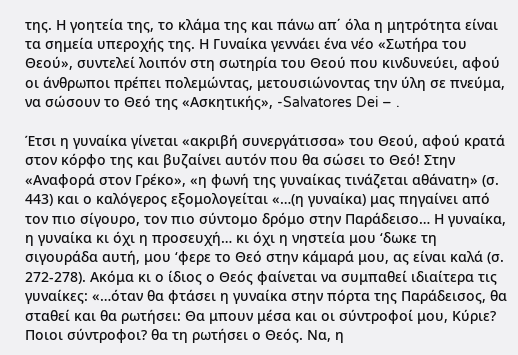της. Η γοητεία της, το κλάμα της και πάνω απ΄ όλα η μητρότητα είναι τα σημεία υπεροχής της. Η Γυναίκα γεννάει ένα νέο «Σωτήρα του Θεού», συντελεί λοιπόν στη σωτηρία του Θεού που κινδυνεύει, αφού οι άνθρωποι πρέπει πολεμώντας, μετουσιώνοντας την ύλη σε πνεύμα, να σώσουν το Θεό της «Ασκητικής», -Salvatores Dei – .

Έτσι η γυναίκα γίνεται «ακριβή συνεργάτισσα» του Θεού, αφού κρατά στον κόρφο της και βυζαίνει αυτόν που θα σώσει το Θεό! Στην «Αναφορά στον Γρέκο», «η φωνή της γυναίκας τινάζεται αθάνατη» (σ. 443) και ο καλόγερος εξομολογείται «…(η γυναίκα) μας πηγαίνει από τον πιο σίγουρο, τον πιο σύντομο δρόμο στην Παράδεισο… Η γυναίκα, η γυναίκα κι όχι η προσευχή… κι όχι η νηστεία μου ‘δωκε τη σιγουράδα αυτή, μου ‘φερε το Θεό στην κάμαρά μου, ας είναι καλά (σ. 272-278). Ακόμα κι ο ίδιος ο Θεός φαίνεται να συμπαθεί ιδιαίτερα τις γυναίκες: «…όταν θα φτάσει η γυναίκα στην πόρτα της Παράδεισος, θα σταθεί και θα ρωτήσει: Θα μπουν μέσα και οι σύντροφοί μου, Κύριε? Ποιοι σύντροφοι? θα τη ρωτήσει ο Θεός. Να, η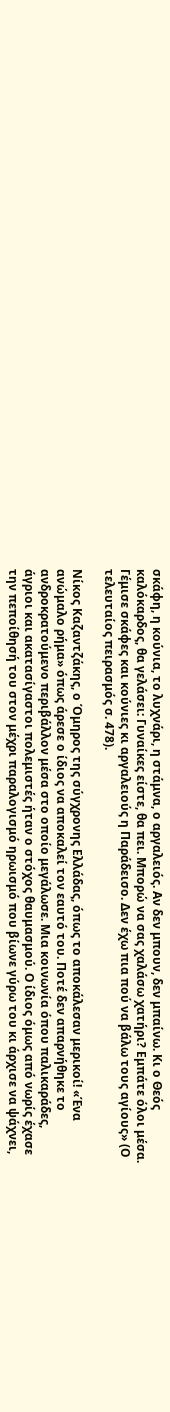σκάφη, η κούνια, το λυχνάρι, η στάμνα, ο αργαλειός. Αν δεν μπουν, δεν μπαίνω. Κι ο Θεός καλόκαρδος, θα γελάσει: Γυναίκες είστε, θα πει. Μπορώ να σας χαλάσω χατήρι? Εμπάτε όλοι μέσα. Γέμισε σκάφες και κούνιες κι αργαλειούς η Παράδεισο. Δεν έχω πια πού να βάλω τους αγίους» (Ο τελευταίος πειρασμός σ. 478).

Νίκος Καζαντζάκης, ο Όμηρος της σύγχρονης Ελλάδας, όπως το αποκάλεσαν μερικοί! «Ένα ανώμαλο ρήμα» όπως άρεσε ο ίδιος να αποκαλεί τον εαυτό του. Ποτέ δεν απαρνήθηκε το ανδροκρατούμενο περιβάλλον μέσα στο οποίο μεγάλωσε. Μια κοινωνία όπου παλικαράδες, άγριοι και ακατασίγαστοι πολεμιστές ήταν ο στόχος θαυμασμού. Ο ίδιος όμως από νωρίς έχασε την πεποίθησή του στον μέχρι παραλογισμό ηρωισμό που βίωνε γύρω του κι άρχισε να ψάχνει,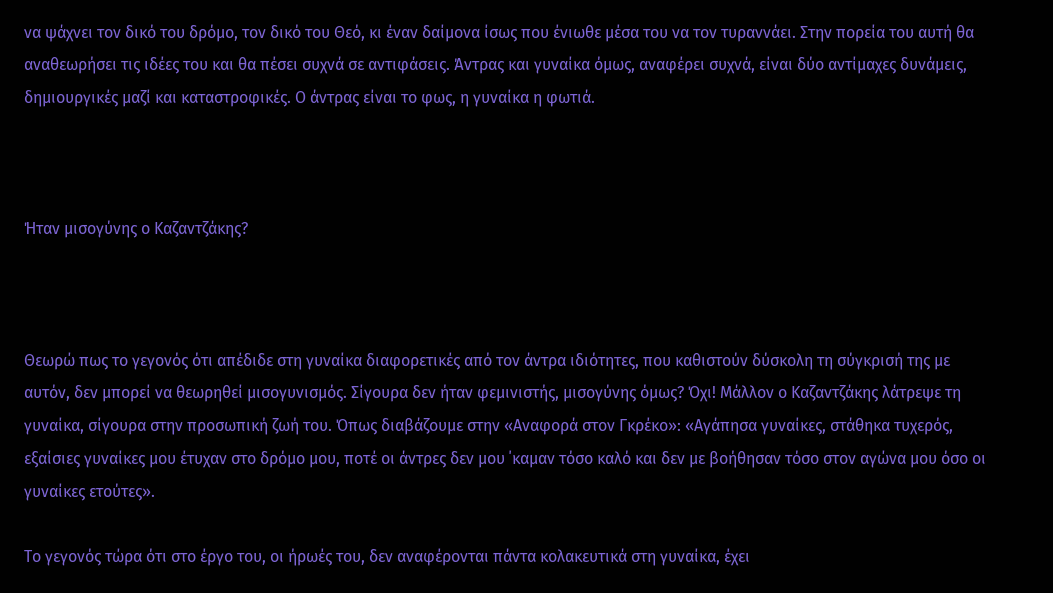να ψάχνει τον δικό του δρόμο, τον δικό του Θεό, κι έναν δαίμονα ίσως που ένιωθε μέσα του να τον τυραννάει. Στην πορεία του αυτή θα αναθεωρήσει τις ιδέες του και θα πέσει συχνά σε αντιφάσεις. Άντρας και γυναίκα όμως, αναφέρει συχνά, είναι δύο αντίμαχες δυνάμεις, δημιουργικές μαζί και καταστροφικές. Ο άντρας είναι το φως, η γυναίκα η φωτιά.



Ήταν μισογύνης ο Καζαντζάκης?



Θεωρώ πως το γεγονός ότι απέδιδε στη γυναίκα διαφορετικές από τον άντρα ιδιότητες, που καθιστούν δύσκολη τη σύγκρισή της με αυτόν, δεν μπορεί να θεωρηθεί μισογυνισμός. Σίγουρα δεν ήταν φεμινιστής, μισογύνης όμως? Όχι! Μάλλον ο Καζαντζάκης λάτρεψε τη γυναίκα, σίγουρα στην προσωπική ζωή του. Όπως διαβάζουμε στην «Αναφορά στον Γκρέκο»: «Αγάπησα γυναίκες, στάθηκα τυχερός, εξαίσιες γυναίκες μου έτυχαν στο δρόμο μου, ποτέ οι άντρες δεν μου ΄καμαν τόσο καλό και δεν με βοήθησαν τόσο στον αγώνα μου όσο οι γυναίκες ετούτες».

Το γεγονός τώρα ότι στο έργο του, οι ήρωές του, δεν αναφέρονται πάντα κολακευτικά στη γυναίκα, έχει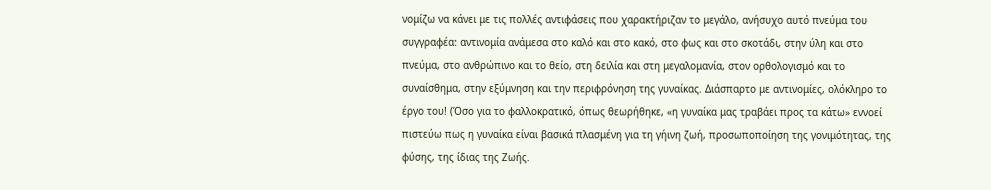νομίζω να κάνει με τις πολλές αντιφάσεις που χαρακτήριζαν το μεγάλο, ανήσυχο αυτό πνεύμα του συγγραφέα: αντινομία ανάμεσα στο καλό και στο κακό, στο φως και στο σκοτάδι, στην ύλη και στο πνεύμα, στο ανθρώπινο και το θείο, στη δειλία και στη μεγαλομανία, στον ορθολογισμό και το συναίσθημα, στην εξύμνηση και την περιφρόνηση της γυναίκας. Διάσπαρτο με αντινομίες, ολόκληρο το έργο του! (Όσο για το φαλλοκρατικό, όπως θεωρήθηκε, «η γυναίκα μας τραβάει προς τα κάτω» εννοεί πιστεύω πως η γυναίκα είναι βασικά πλασμένη για τη γήινη ζωή, προσωποποίηση της γονιμότητας, της φύσης, της ίδιας της Ζωής.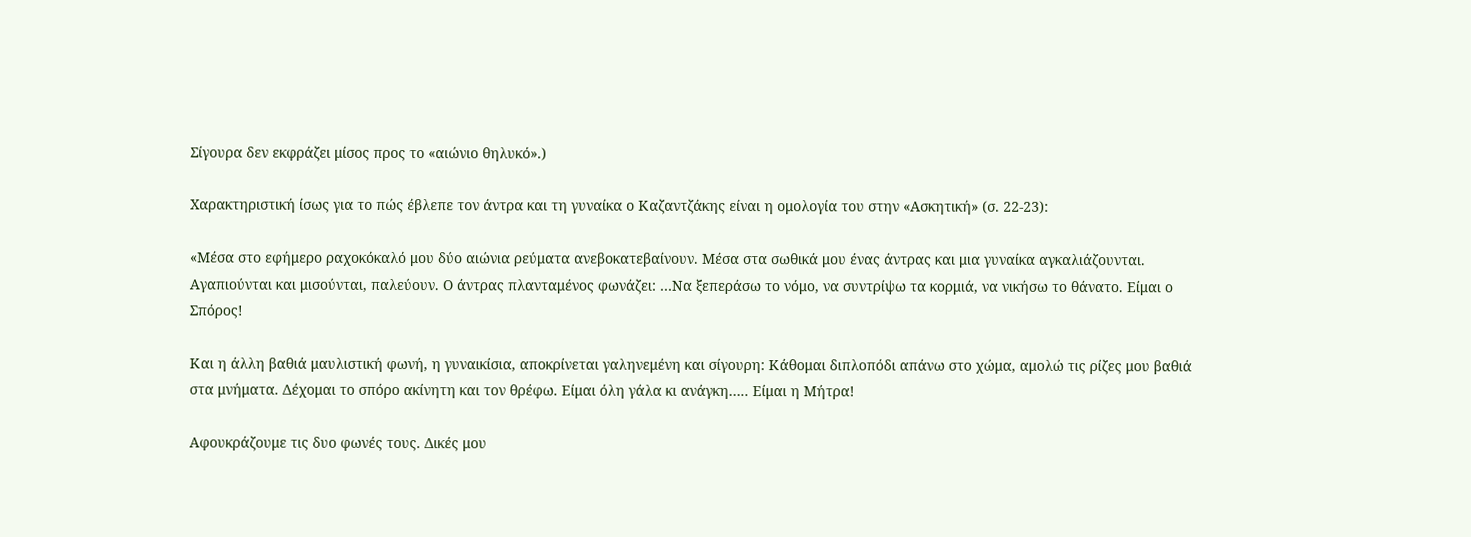Σίγουρα δεν εκφράζει μίσος προς το «αιώνιο θηλυκό».)

Χαρακτηριστική ίσως για το πώς έβλεπε τον άντρα και τη γυναίκα ο Καζαντζάκης είναι η ομολογία του στην «Ασκητική» (σ. 22-23):

«Μέσα στο εφήμερο ραχοκόκαλό μου δύο αιώνια ρεύματα ανεβοκατεβαίνουν. Μέσα στα σωθικά μου ένας άντρας και μια γυναίκα αγκαλιάζουνται. Αγαπιούνται και μισούνται, παλεύουν. Ο άντρας πλανταμένος φωνάζει: …Να ξεπεράσω το νόμο, να συντρίψω τα κορμιά, να νικήσω το θάνατο. Είμαι ο Σπόρος!

Και η άλλη βαθιά μαυλιστική φωνή, η γυναικίσια, αποκρίνεται γαληνεμένη και σίγουρη: Κάθομαι διπλοπόδι απάνω στο χώμα, αμολώ τις ρίζες μου βαθιά στα μνήματα. Δέχομαι το σπόρο ακίνητη και τον θρέφω. Είμαι όλη γάλα κι ανάγκη….. Είμαι η Μήτρα!

Αφουκράζουμε τις δυο φωνές τους. Δικές μου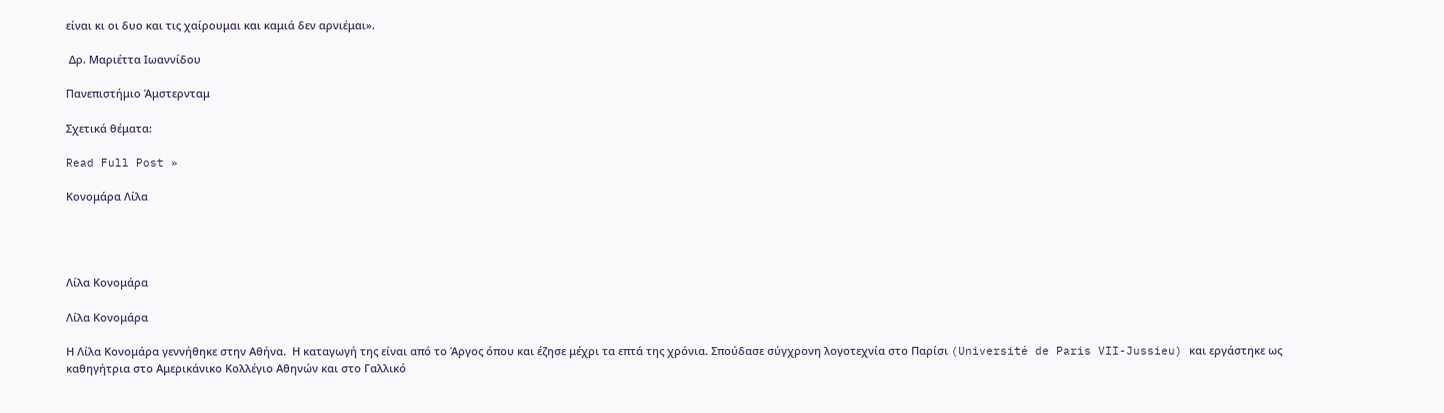είναι κι οι δυο και τις χαίρουμαι και καμιά δεν αρνιέμαι».

 Δρ. Μαριέττα Ιωαννίδου

Πανεπιστήμιο Άμστερνταμ

Σχετικά θέματα:

Read Full Post »

Κονομάρα Λίλα




Λίλα Κονομάρα

Λίλα Κονομάρα

Η Λίλα Κονομάρα γεννήθηκε στην Αθήνα.  Η καταγωγή της είναι από το Άργος όπου και έζησε μέχρι τα επτά της χρόνια. Σπούδασε σύγχρονη λογοτεχνία στο Παρίσι (Université de Paris VII-Jussieu) και εργάστηκε ως καθηγήτρια στο Αμερικάνικο Κολλέγιο Αθηνών και στο Γαλλικό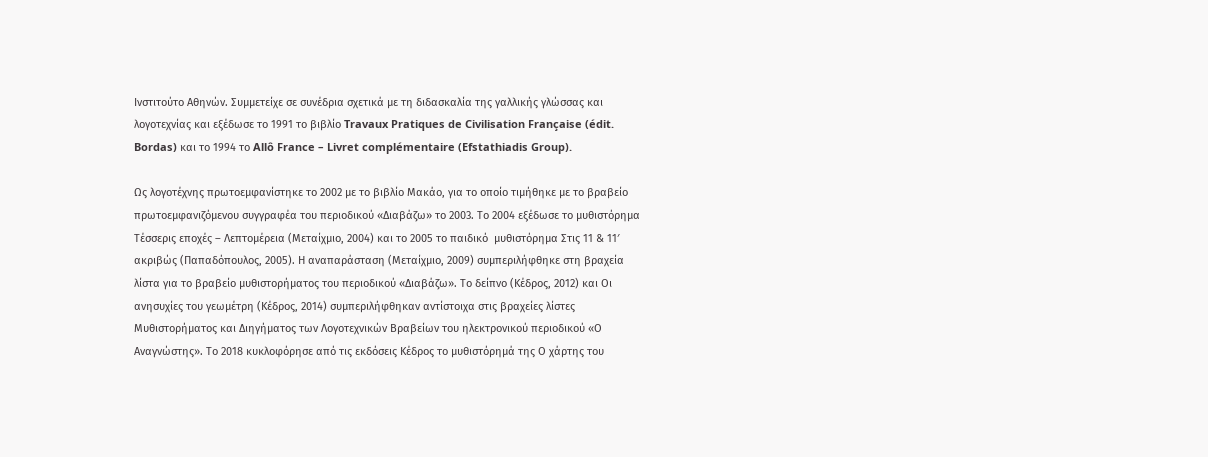Ινστιτούτο Αθηνών. Συμμετείχε σε συνέδρια σχετικά με τη διδασκαλία της γαλλικής γλώσσας και λογοτεχνίας και εξέδωσε το 1991 το βιβλίο Travaux Pratiques de Civilisation Française (édit. Bordas) και το 1994 το Allô France – Livret complémentaire (Efstathiadis Group).

Ως λογοτέχνης πρωτοεμφανίστηκε το 2002 με το βιβλίο Μακάο, για το οποίο τιμήθηκε με το βραβείο πρωτοεμφανιζόμενου συγγραφέα του περιοδικού «Διαβάζω» το 2003. Το 2004 εξέδωσε το μυθιστόρημα Τέσσερις εποχές – Λεπτομέρεια (Μεταίχμιο, 2004) και το 2005 το παιδικό  μυθιστόρημα Στις 11 & 11′ ακριβώς (Παπαδόπουλος, 2005). Η αναπαράσταση (Μεταίχμιο, 2009) συμπεριλήφθηκε στη βραχεία λίστα για το βραβείο μυθιστορήματος του περιοδικού «Διαβάζω». Το δείπνο (Κέδρος, 2012) και Οι ανησυχίες του γεωμέτρη (Κέδρος, 2014) συμπεριλήφθηκαν αντίστοιχα στις βραχείες λίστες Μυθιστορήματος και Διηγήματος των Λογοτεχνικών Βραβείων του ηλεκτρονικού περιοδικού «Ο Αναγνώστης». Το 2018 κυκλοφόρησε από τις εκδόσεις Κέδρος το μυθιστόρημά της Ο χάρτης του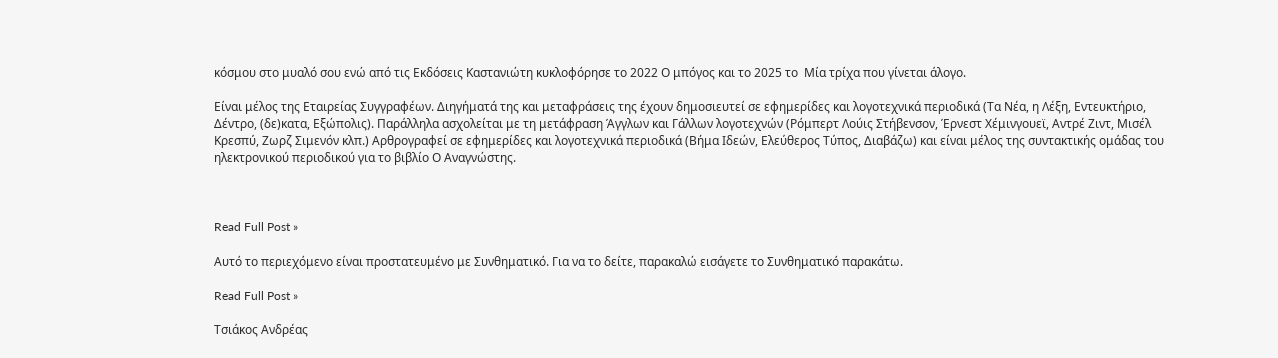κόσμου στο μυαλό σου ενώ από τις Εκδόσεις Καστανιώτη κυκλοφόρησε το 2022 Ο μπόγος και το 2025 το  Μία τρίχα που γίνεται άλογο.

Είναι μέλος της Εταιρείας Συγγραφέων. Διηγήματά της και μεταφράσεις της έχουν δημοσιευτεί σε εφημερίδες και λογοτεχνικά περιοδικά (Τα Νέα, η Λέξη, Εντευκτήριο, Δέντρο, (δε)κατα, Εξώπολις). Παράλληλα ασχολείται με τη μετάφραση Άγγλων και Γάλλων λογοτεχνών (Ρόμπερτ Λούις Στήβενσον, Έρνεστ Χέμινγουεϊ, Αντρέ Ζιντ, Μισέλ Κρεσπύ, Ζωρζ Σιμενόν κλπ.) Αρθρογραφεί σε εφημερίδες και λογοτεχνικά περιοδικά (Βήμα Ιδεών, Ελεύθερος Τύπος, Διαβάζω) και είναι μέλος της συντακτικής ομάδας του ηλεκτρονικού περιοδικού για το βιβλίο Ο Αναγνώστης.



Read Full Post »

Αυτό το περιεχόμενο είναι προστατευμένο με Συνθηματικό. Για να το δείτε, παρακαλώ εισάγετε το Συνθηματικό παρακάτω.

Read Full Post »

Τσιάκος Ανδρέας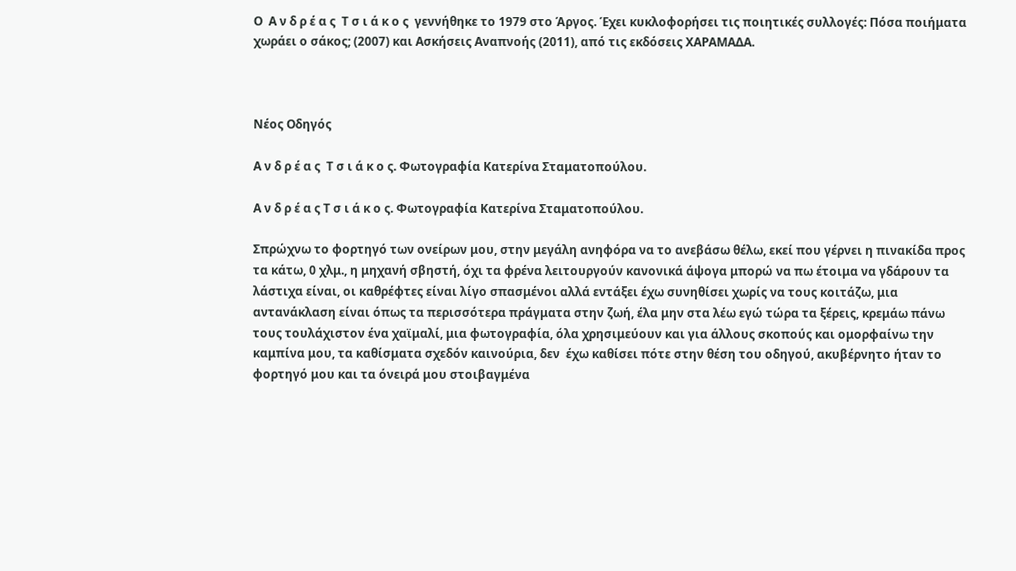Ο  Α ν δ ρ έ α ς  Τ σ ι ά κ ο ς  γεννήθηκε το 1979 στο Άργος. Έχει κυκλοφορήσει τις ποιητικές συλλογές: Πόσα ποιήματα χωράει ο σάκος; (2007) και Ασκήσεις Αναπνοής (2011), από τις εκδόσεις ΧΑΡΑΜΑΔΑ.



Νέος Οδηγός

Α ν δ ρ έ α ς  Τ σ ι ά κ ο ς. Φωτογραφία Κατερίνα Σταματοπούλου.

Α ν δ ρ έ α ς Τ σ ι ά κ ο ς. Φωτογραφία Κατερίνα Σταματοπούλου.

Σπρώχνω το φορτηγό των ονείρων μου, στην μεγάλη ανηφόρα να το ανεβάσω θέλω, εκεί που γέρνει η πινακίδα προς τα κάτω, 0 χλμ., η μηχανή σβηστή, όχι τα φρένα λειτουργούν κανονικά άψογα μπορώ να πω έτοιμα να γδάρουν τα λάστιχα είναι, οι καθρέφτες είναι λίγο σπασμένοι αλλά εντάξει έχω συνηθίσει χωρίς να τους κοιτάζω, μια αντανάκλαση είναι όπως τα περισσότερα πράγματα στην ζωή, έλα μην στα λέω εγώ τώρα τα ξέρεις, κρεμάω πάνω τους τουλάχιστον ένα χαϊμαλί, μια φωτογραφία, όλα χρησιμεύουν και για άλλους σκοπούς και ομορφαίνω την καμπίνα μου, τα καθίσματα σχεδόν καινούρια, δεν  έχω καθίσει πότε στην θέση του οδηγού, ακυβέρνητο ήταν το φορτηγό μου και τα όνειρά μου στοιβαγμένα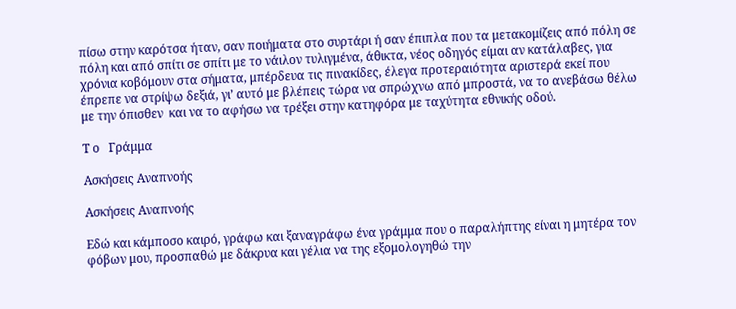πίσω στην καρότσα ήταν, σαν ποιήματα στο συρτάρι ή σαν έπιπλα που τα μετακομίζεις από πόλη σε πόλη και από σπίτι σε σπίτι με το νάιλον τυλιγμένα, άθικτα, νέος οδηγός είμαι αν κατάλαβες, για χρόνια κοβόμουν στα σήματα, μπέρδευα τις πινακίδες, έλεγα προτεραιότητα αριστερά εκεί που έπρεπε να στρίψω δεξιά, γι’ αυτό με βλέπεις τώρα να σπρώχνω από μπροστά, να το ανεβάσω θέλω με την όπισθεν  και να το αφήσω να τρέξει στην κατηφόρα με ταχύτητα εθνικής οδού.

Τ ο   Γράμμα

Ασκήσεις Αναπνοής

Ασκήσεις Αναπνοής

Εδώ και κάμποσο καιρό, γράφω και ξαναγράφω ένα γράμμα που ο παραλήπτης είναι η μητέρα τον φόβων μου, προσπαθώ με δάκρυα και γέλια να της εξομολογηθώ την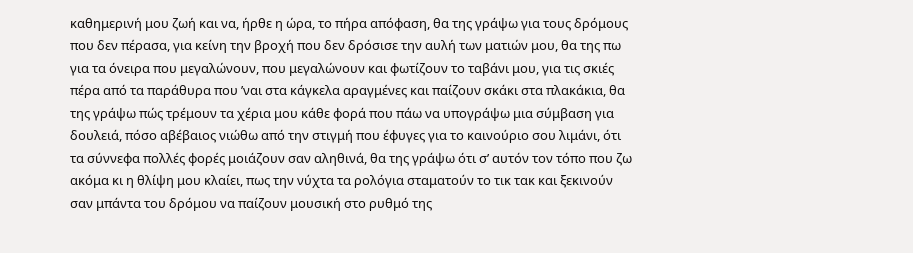καθημερινή μου ζωή και να, ήρθε η ώρα, το πήρα απόφαση, θα της γράψω για τους δρόμους που δεν πέρασα, για κείνη την βροχή που δεν δρόσισε την αυλή των ματιών μου, θα της πω για τα όνειρα που μεγαλώνουν, που μεγαλώνουν και φωτίζουν το ταβάνι μου, για τις σκιές πέρα από τα παράθυρα που ’ναι στα κάγκελα αραγμένες και παίζουν σκάκι στα πλακάκια, θα της γράψω πώς τρέμουν τα χέρια μου κάθε φορά που πάω να υπογράψω μια σύμβαση για δουλειά, πόσο αβέβαιος νιώθω από την στιγμή που έφυγες για το καινούριο σου λιμάνι, ότι τα σύννεφα πολλές φορές μοιάζουν σαν αληθινά, θα της γράψω ότι σ’ αυτόν τον τόπο που ζω ακόμα κι η θλίψη μου κλαίει, πως την νύχτα τα ρολόγια σταματούν το τικ τακ και ξεκινούν σαν μπάντα του δρόμου να παίζουν μουσική στο ρυθμό της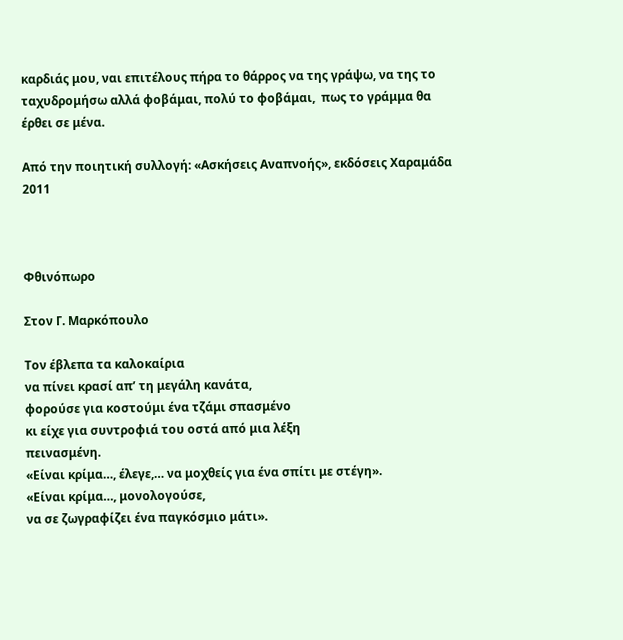καρδιάς μου, ναι επιτέλους πήρα το θάρρος να της γράψω, να της το ταχυδρομήσω αλλά φοβάμαι, πολύ το φοβάμαι,  πως το γράμμα θα έρθει σε μένα.

Από την ποιητική συλλογή: «Ασκήσεις Αναπνοής», εκδόσεις Χαραμάδα 2011



Φθινόπωρο

Στον Γ. Μαρκόπουλο

Τον έβλεπα τα καλοκαίρια
να πίνει κρασί απ’ τη μεγάλη κανάτα,
φορούσε για κοστούμι ένα τζάμι σπασμένο
κι είχε για συντροφιά του οστά από μια λέξη
πεινασμένη.
«Είναι κρίμα…, έλεγε,… να μοχθείς για ένα σπίτι με στέγη».
«Είναι κρίμα…, μονολογούσε,
να σε ζωγραφίζει ένα παγκόσμιο μάτι».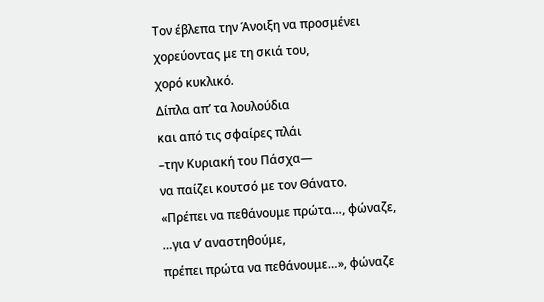Τον έβλεπα την Άνοιξη να προσμένει
χορεύοντας με τη σκιά του,
χορό κυκλικό.
Δίπλα απ’ τα λουλούδια
και από τις σφαίρες πλάι
–την Κυριακή του Πάσχα—
να παίζει κουτσό με τον Θάνατο.
«Πρέπει να πεθάνουμε πρώτα…, φώναζε,
…για ν’ αναστηθούμε,
πρέπει πρώτα να πεθάνουμε…», φώναζε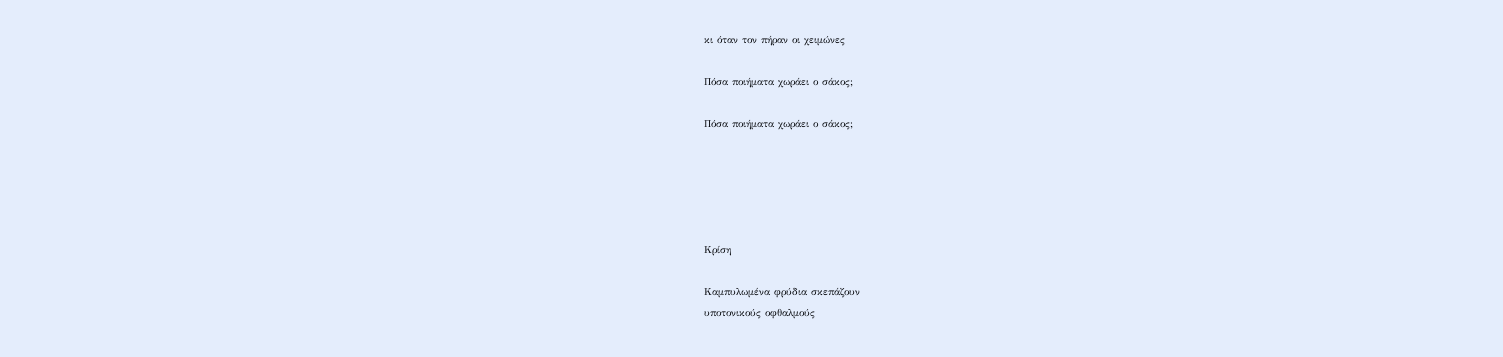κι όταν τον πήραν οι χειμώνες

Πόσα ποιήματα χωράει ο σάκος;

Πόσα ποιήματα χωράει ο σάκος;





Κρίση

Καμπυλωμένα φρύδια σκεπάζουν
υποτονικούς οφθαλμούς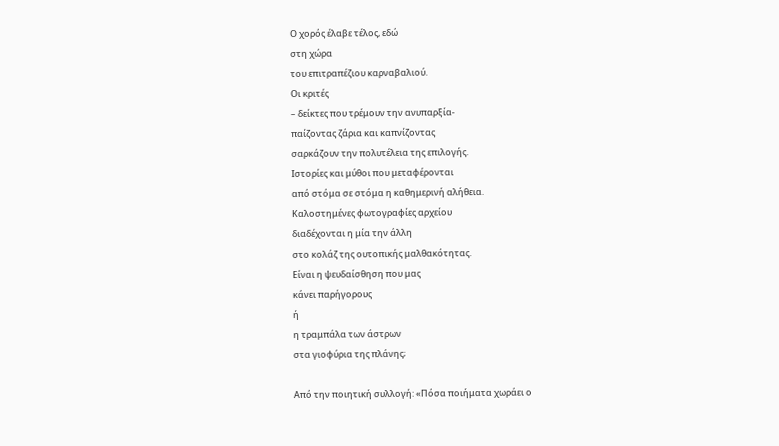Ο χορός έλαβε τέλος, εδώ
στη χώρα
του επιτραπέζιου καρναβαλιού.
Οι κριτές
– δείκτες που τρέμουν την ανυπαρξία-
παίζοντας ζάρια και καπνίζοντας
σαρκάζουν την πολυτέλεια της επιλογής.
Ιστορίες και μύθοι που μεταφέρονται
από στόμα σε στόμα η καθημερινή αλήθεια.
Καλοστημένες φωτογραφίες αρχείου
διαδέχονται η μία την άλλη
στο κολάζ της ουτοπικής μαλθακότητας.
Είναι η ψευδαίσθηση που μας
κάνει παρήγορους
ή
η τραμπάλα των άστρων
στα γιοφύρια της πλάνης;

Από την ποιητική συλλογή: «Πόσα ποιήματα χωράει ο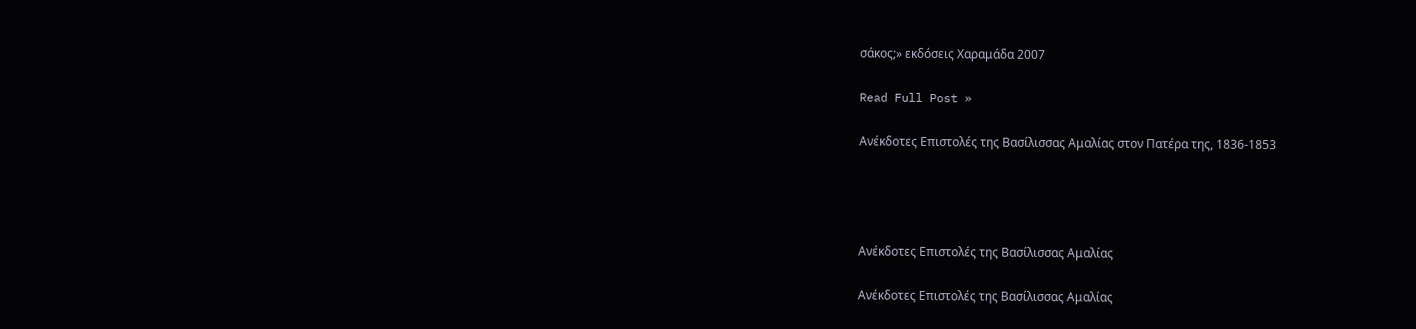σάκος;» εκδόσεις Χαραμάδα 2007

Read Full Post »

Ανέκδοτες Επιστολές της Βασίλισσας Αμαλίας στον Πατέρα της, 1836-1853




Ανέκδοτες Επιστολές της Βασίλισσας Αμαλίας

Ανέκδοτες Επιστολές της Βασίλισσας Αμαλίας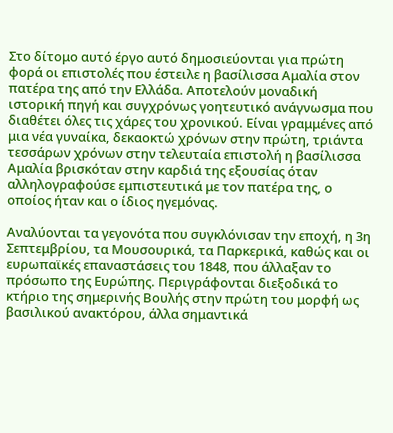Στο δίτομο αυτό έργο αυτό δημοσιεύονται για πρώτη φορά οι επιστολές που έστειλε η βασίλισσα Αμαλία στον πατέρα της από την Ελλάδα. Αποτελούν μοναδική ιστορική πηγή και συγχρόνως γοητευτικό ανάγνωσμα που διαθέτει όλες τις χάρες του χρονικού. Είναι γραμμένες από μια νέα γυναίκα, δεκαοκτώ χρόνων στην πρώτη, τριάντα τεσσάρων χρόνων στην τελευταία επιστολή η βασίλισσα Αμαλία βρισκόταν στην καρδιά της εξουσίας όταν αλληλογραφούσε εμπιστευτικά με τον πατέρα της, ο οποίος ήταν και ο ίδιος ηγεμόνας.

Αναλύονται τα γεγονότα που συγκλόνισαν την εποχή, η 3η Σεπτεμβρίου, τα Μουσουρικά, τα Παρκερικά, καθώς και οι ευρωπαϊκές επαναστάσεις του 1848, που άλλαξαν το πρόσωπο της Ευρώπης. Περιγράφονται διεξοδικά το κτήριο της σημερινής Βουλής στην πρώτη του μορφή ως βασιλικού ανακτόρου, άλλα σημαντικά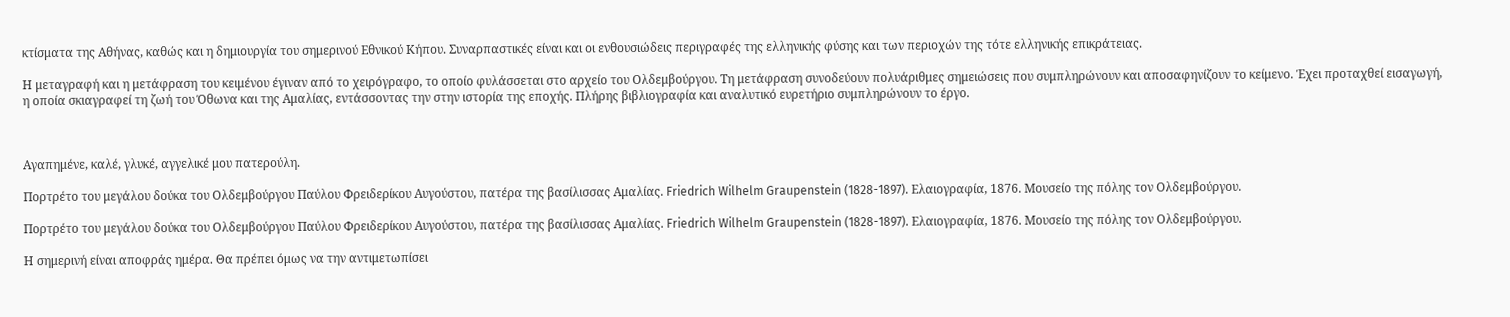κτίσματα της Αθήνας, καθώς και η δημιουργία του σημερινού Εθνικού Κήπου. Συναρπαστικές είναι και οι ενθουσιώδεις περιγραφές της ελληνικής φύσης και των περιοχών της τότε ελληνικής επικράτειας.

Η μεταγραφή και η μετάφραση του κειμένου έγιναν από το χειρόγραφο, το οποίο φυλάσσεται στο αρχείο του Ολδεμβούργου. Τη μετάφραση συνοδεύουν πολυάριθμες σημειώσεις που συμπληρώνουν και αποσαφηνίζουν το κείμενο. Έχει προταχθεί εισαγωγή, η οποία σκιαγραφεί τη ζωή του Όθωνα και της Αμαλίας, εντάσσοντας την στην ιστορία της εποχής. Πλήρης βιβλιογραφία και αναλυτικό ευρετήριο συμπληρώνουν το έργο.



Αγαπημένε, καλέ, γλυκέ, αγγελικέ μου πατερούλη.

Πορτρέτο του μεγάλου δούκα του Ολδεμβούργου Παύλου Φρειδερίκου Αυγούστου, πατέρα της βασίλισσας Αμαλίας. Friedrich Wilhelm Graupenstein (1828-1897). Ελαιογραφία, 1876. Μουσείο της πόλης τον Ολδεμβούργου.

Πορτρέτο του μεγάλου δούκα του Ολδεμβούργου Παύλου Φρειδερίκου Αυγούστου, πατέρα της βασίλισσας Αμαλίας. Friedrich Wilhelm Graupenstein (1828-1897). Ελαιογραφία, 1876. Μουσείο της πόλης τον Ολδεμβούργου.

Η σημερινή είναι αποφράς ημέρα. Θα πρέπει όμως να την αντιμετωπίσει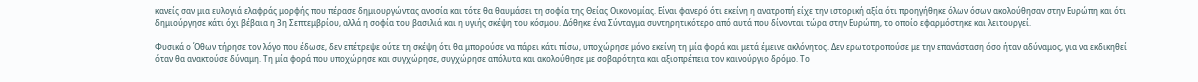κανείς σαν μια ευλογιά ελαφράς μορφής που πέρασε δημιουργώντας ανοσία και τότε θα θαυμάσει τη σοφία της Θείας Οικονομίας. Είναι φανερό ότι εκείνη η ανατροπή είχε την ιστορική αξία ότι προηγήθηκε όλων όσων ακολούθησαν στην Ευρώπη και ότι δημιούργησε κάτι όχι βέβαια η 3η Σεπτεμβρίου, αλλά η σοφία του βασιλιά και η υγιής σκέψη του κόσμου. Δόθηκε ένα Σύνταγμα συντηρητικότερο από αυτά που δίνονται τώρα στην Ευρώπη, το οποίο εφαρμόστηκε και λειτουργεί.

Φυσικά ο Όθων τήρησε τον λόγο που έδωσε, δεν επέτρεψε ούτε τη σκέψη ότι θα μπορούσε να πάρει κάτι πίσω, υποχώρησε μόνο εκείνη τη μία φορά και μετά έμεινε ακλόνητος. Δεν ερωτοτροπούσε με την επανάσταση όσο ήταν αδύναμος, για να εκδικηθεί όταν θα ανακτούσε δύναμη. Τη μία φορά που υποχώρησε και συγχώρησε, συγχώρησε απόλυτα και ακολούθησε με σοβαρότητα και αξιοπρέπεια τον καινούργιο δρόμο. Το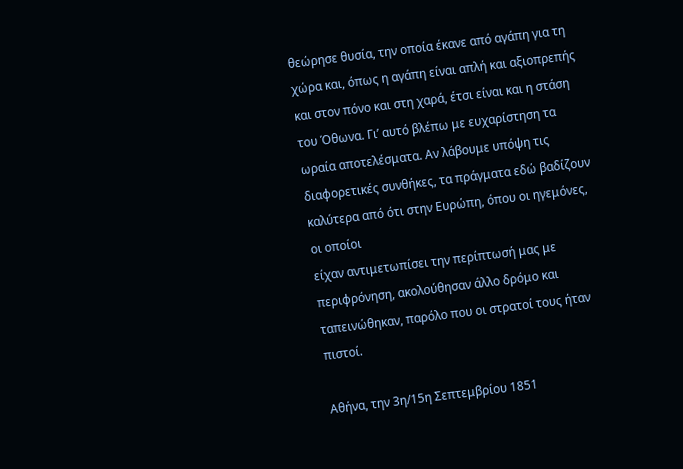θεώρησε θυσία, την οποία έκανε από αγάπη για τη χώρα και, όπως η αγάπη είναι απλή και αξιοπρεπής και στον πόνο και στη χαρά, έτσι είναι και η στάση του Όθωνα. Γι’ αυτό βλέπω με ευχαρίστηση τα ωραία αποτελέσματα. Αν λάβουμε υπόψη τις διαφορετικές συνθήκες, τα πράγματα εδώ βαδίζουν καλύτερα από ότι στην Ευρώπη, όπου οι ηγεμόνες, οι οποίοι
είχαν αντιμετωπίσει την περίπτωσή μας με περιφρόνηση, ακολούθησαν άλλο δρόμο και ταπεινώθηκαν, παρόλο που οι στρατοί τους ήταν πιστοί.

Αθήνα, την 3η/15η Σεπτεμβρίου 1851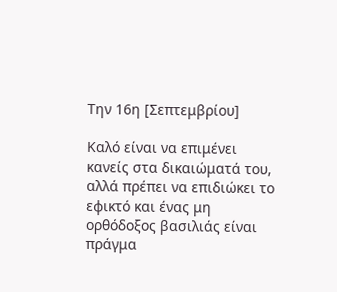Την 16η [Σεπτεμβρίου]

Καλό είναι να επιμένει κανείς στα δικαιώματά του, αλλά πρέπει να επιδιώκει το εφικτό και ένας μη ορθόδοξος βασιλιάς είναι πράγμα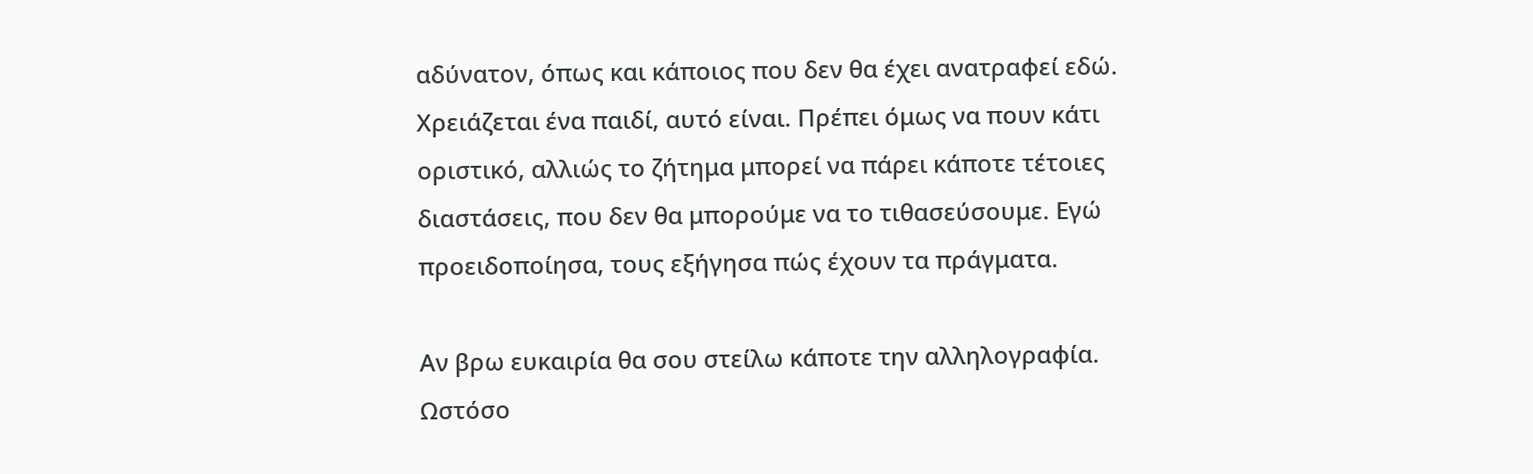αδύνατον, όπως και κάποιος που δεν θα έχει ανατραφεί εδώ. Χρειάζεται ένα παιδί, αυτό είναι. Πρέπει όμως να πουν κάτι οριστικό, αλλιώς το ζήτημα μπορεί να πάρει κάποτε τέτοιες διαστάσεις, που δεν θα μπορούμε να το τιθασεύσουμε. Εγώ προειδοποίησα, τους εξήγησα πώς έχουν τα πράγματα.

Αν βρω ευκαιρία θα σου στείλω κάποτε την αλληλογραφία. Ωστόσο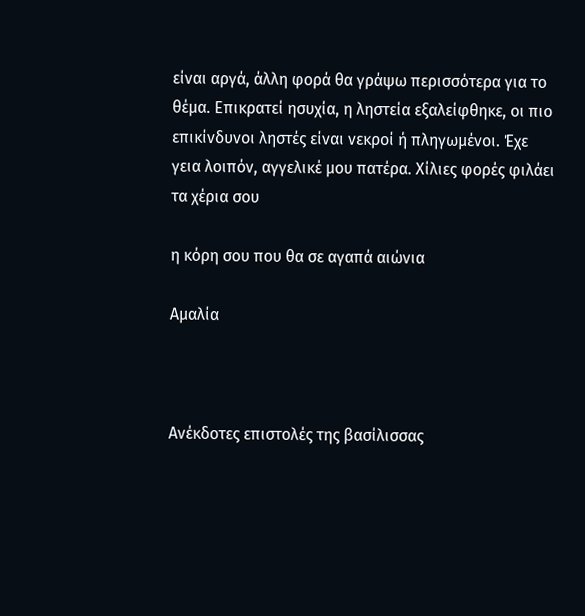είναι αργά, άλλη φορά θα γράψω περισσότερα για το θέμα. Επικρατεί ησυχία, η ληστεία εξαλείφθηκε, οι πιο επικίνδυνοι ληστές είναι νεκροί ή πληγωμένοι. Έχε γεια λοιπόν, αγγελικέ μου πατέρα. Χίλιες φορές φιλάει τα χέρια σου

η κόρη σου που θα σε αγαπά αιώνια

Αμαλία



Ανέκδοτες επιστολές της βασίλισσας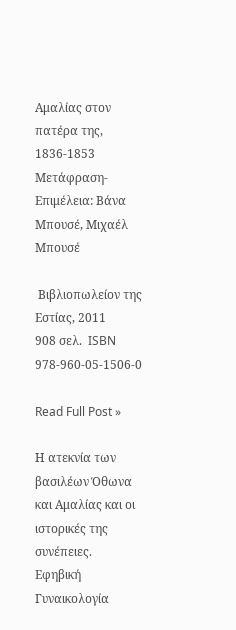Αμαλίας στον πατέρα της, 1836-1853
Μετάφραση- Επιμέλεια: Βάνα Μπουσέ, Μιχαέλ Μπουσέ

 Βιβλιοπωλείον της Εστίας, 2011
908 σελ.  ISBN 978-960-05-1506-0

Read Full Post »

Η ατεκνία των βασιλέων Όθωνα και Αμαλίας και οι ιστορικές της συνέπειες.  Εφηβική Γυναικολογία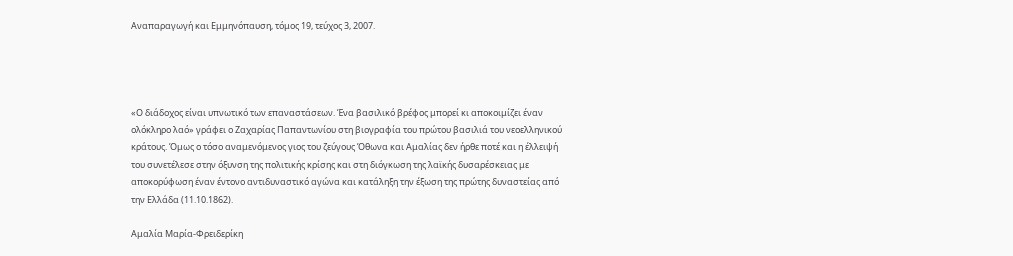Αναπαραγωγή και Εμμηνόπαυση, τόμος 19, τεύχος 3, 2007.




«Ο διάδοχος είναι υπνωτικό των επαναστάσεων. Ένα βασιλικό βρέφος μπορεί κι αποκοιμίζει έναν ολόκληρο λαό» γράφει ο Ζαχαρίας Παπαντωνίου στη βιογραφία του πρώτου βασιλιά του νεοελληνικού κράτους. Όμως ο τόσο αναμενόμενος γιος του ζεύγους Όθωνα και Αμαλίας δεν ήρθε ποτέ και η έλλειψή του συνετέλεσε στην όξυνση της πολιτικής κρίσης και στη διόγκωση της λαϊκής δυσαρέσκειας με αποκορύφωση έναν έντονο αντιδυναστικό αγώνα και κατάληξη την έξωση της πρώτης δυναστείας από την Ελλάδα (11.10.1862).

Αμαλία Μαρία-Φρειδερίκη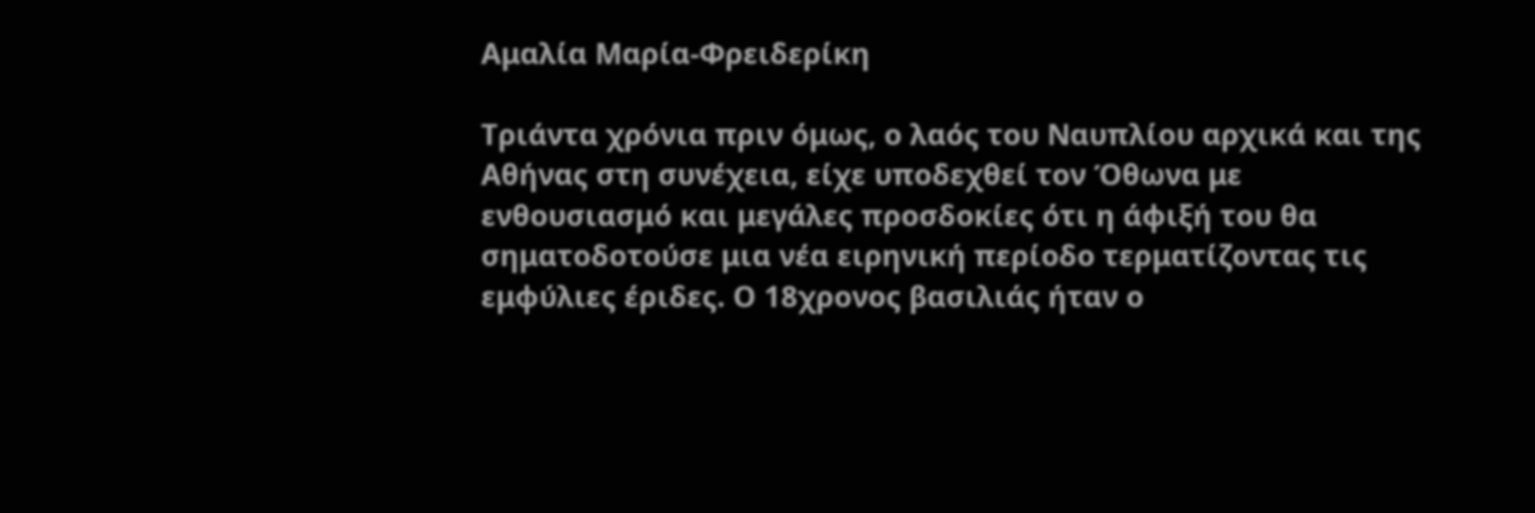Αμαλία Μαρία-Φρειδερίκη

Τριάντα χρόνια πριν όμως, ο λαός του Ναυπλίου αρχικά και της Αθήνας στη συνέχεια, είχε υποδεχθεί τον Όθωνα με ενθουσιασμό και μεγάλες προσδοκίες ότι η άφιξή του θα σηματοδοτούσε μια νέα ειρηνική περίοδο τερματίζοντας τις εμφύλιες έριδες. Ο 18χρονος βασιλιάς ήταν ο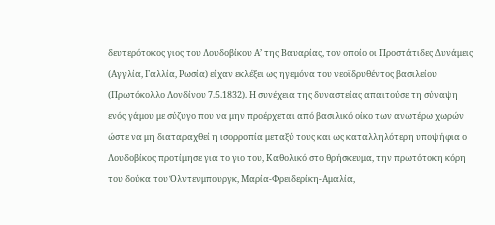δευτερότοκος γιος του Λουδοβίκου Α’ της Βαυαρίας, τον οποίο οι Προστάτιδες Δυνάμεις (Αγγλία, Γαλλία, Ρωσία) είχαν εκλέξει ως ηγεμόνα του νεοϊδρυθέντος βασιλείου (Πρωτόκολλο Λονδίνου 7.5.1832). Η συνέχεια της δυναστείας απαιτούσε τη σύναψη ενός γάμου με σύζυγο που να μην προέρχεται από βασιλικό οίκο των ανωτέρω χωρών ώστε να μη διαταραχθεί η ισορροπία μεταξύ τους και ως καταλληλότερη υποψήφια ο Λουδοβίκος προτίμησε για το γιο του, Καθολικό στο θρήσκευμα, την πρωτότοκη κόρη του δούκα του Όλντενμπουργκ, Μαρία-Φρειδερίκη-Αμαλία,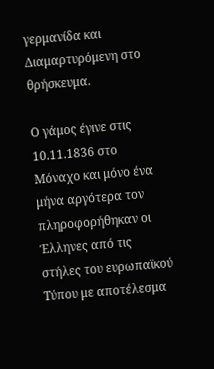γερμανίδα και Διαμαρτυρόμενη στο θρήσκευμα.

Ο γάμος έγινε στις 10.11.1836 στο Μόναχο και μόνο ένα μήνα αργότερα τον πληροφορήθηκαν οι Έλληνες από τις στήλες του ευρωπαϊκού Τύπου με αποτέλεσμα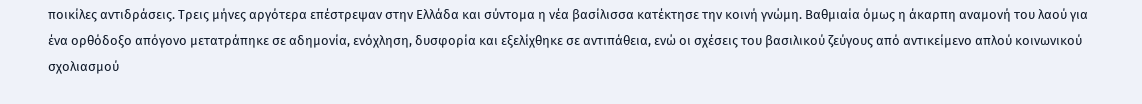ποικίλες αντιδράσεις. Τρεις μήνες αργότερα επέστρεψαν στην Ελλάδα και σύντομα η νέα βασίλισσα κατέκτησε την κοινή γνώμη. Βαθμιαία όμως η άκαρπη αναμονή του λαού για ένα ορθόδοξο απόγονο μετατράπηκε σε αδημονία, ενόχληση, δυσφορία και εξελίχθηκε σε αντιπάθεια, ενώ οι σχέσεις του βασιλικού ζεύγους από αντικείμενο απλού κοινωνικού σχολιασμού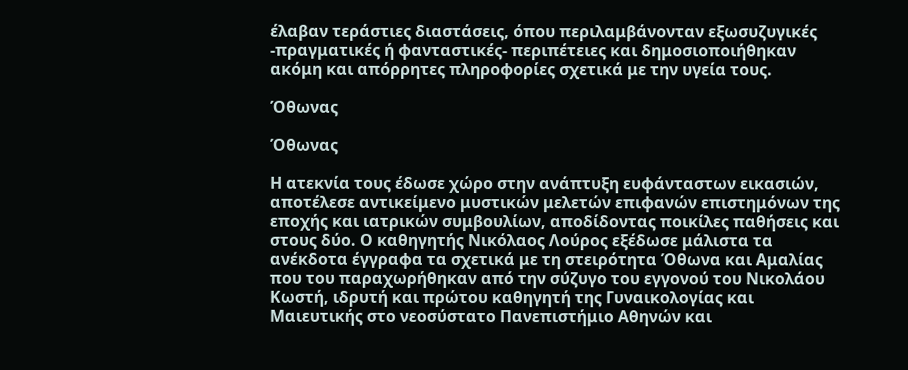έλαβαν τεράστιες διαστάσεις, όπου περιλαμβάνονταν εξωσυζυγικές -πραγματικές ή φανταστικές- περιπέτειες και δημοσιοποιήθηκαν ακόμη και απόρρητες πληροφορίες σχετικά με την υγεία τους.

Όθωνας

Όθωνας

Η ατεκνία τους έδωσε χώρο στην ανάπτυξη ευφάνταστων εικασιών, αποτέλεσε αντικείμενο μυστικών μελετών επιφανών επιστημόνων της εποχής και ιατρικών συμβουλίων, αποδίδοντας ποικίλες παθήσεις και στους δύο. Ο καθηγητής Νικόλαος Λούρος εξέδωσε μάλιστα τα ανέκδοτα έγγραφα τα σχετικά με τη στειρότητα Όθωνα και Αμαλίας που του παραχωρήθηκαν από την σύζυγο του εγγονού του Νικολάου Κωστή, ιδρυτή και πρώτου καθηγητή της Γυναικολογίας και Μαιευτικής στο νεοσύστατο Πανεπιστήμιο Αθηνών και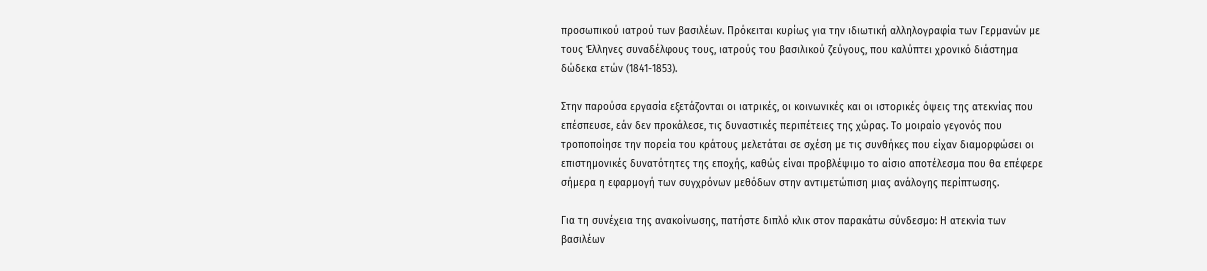προσωπικού ιατρού των βασιλέων. Πρόκειται κυρίως για την ιδιωτική αλληλογραφία των Γερμανών με τους Έλληνες συναδέλφους τους, ιατρούς του βασιλικού ζεύγους, που καλύπτει χρονικό διάστημα δώδεκα ετών (1841-1853).

Στην παρούσα εργασία εξετάζονται οι ιατρικές, οι κοινωνικές και οι ιστορικές όψεις της ατεκνίας που επέσπευσε, εάν δεν προκάλεσε, τις δυναστικές περιπέτειες της χώρας. Το μοιραίο γεγονός που τροποποίησε την πορεία του κράτους μελετάται σε σχέση με τις συνθήκες που είχαν διαμορφώσει οι επιστημονικές δυνατότητες της εποχής, καθώς είναι προβλέψιμο το αίσιο αποτέλεσμα που θα επέφερε σήμερα η εφαρμογή των συγχρόνων μεθόδων στην αντιμετώπιση μιας ανάλογης περίπτωσης.

Για τη συνέχεια της ανακοίνωσης, πατήστε διπλό κλικ στον παρακάτω σύνδεσμο: Η ατεκνία των βασιλέων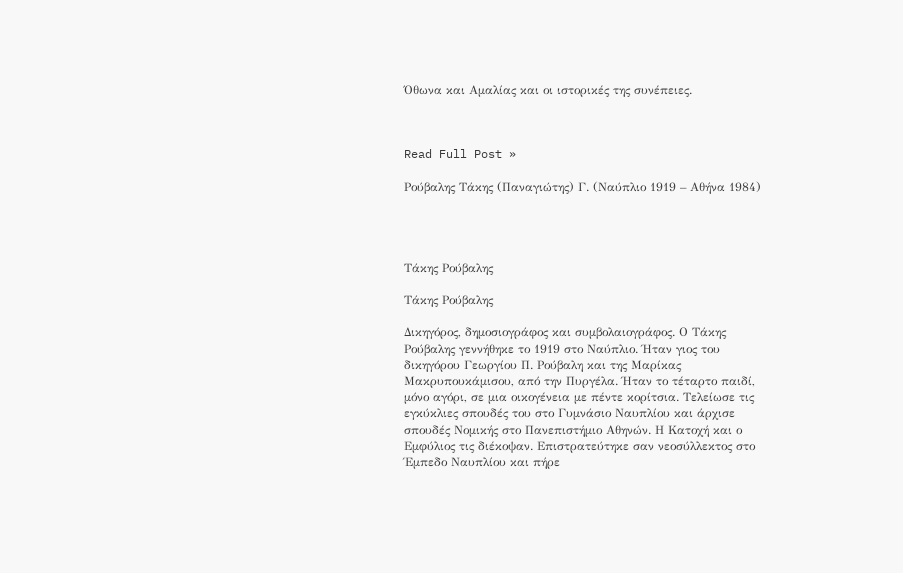Όθωνα και Αμαλίας και οι ιστορικές της συνέπειες.



Read Full Post »

Ρούβαλης Τάκης (Παναγιώτης) Γ. (Ναύπλιο 1919 – Αθήνα 1984)




Τάκης Ρούβαλης

Τάκης Ρούβαλης

Δικηγόρος, δημοσιογράφος και συμβολαιογράφος. Ο Τάκης Ρούβαλης γεννήθηκε το 1919 στο Ναύπλιο. Ήταν γιος του δικηγόρου Γεωργίου Π. Ρούβαλη και της Μαρίκας Μακρυπουκάμισου, από την Πυργέλα. Ήταν το τέταρτο παιδί, μόνο αγόρι, σε μια οικογένεια με πέντε κορίτσια. Τελείωσε τις εγκύκλιες σπουδές του στο Γυμνάσιο Ναυπλίου και άρχισε σπουδές Νομικής στο Πανεπιστήμιο Αθηνών. Η Κατοχή και ο Εμφύλιος τις διέκοψαν. Επιστρατεύτηκε σαν νεοσύλλεκτος στο Έμπεδο Ναυπλίου και πήρε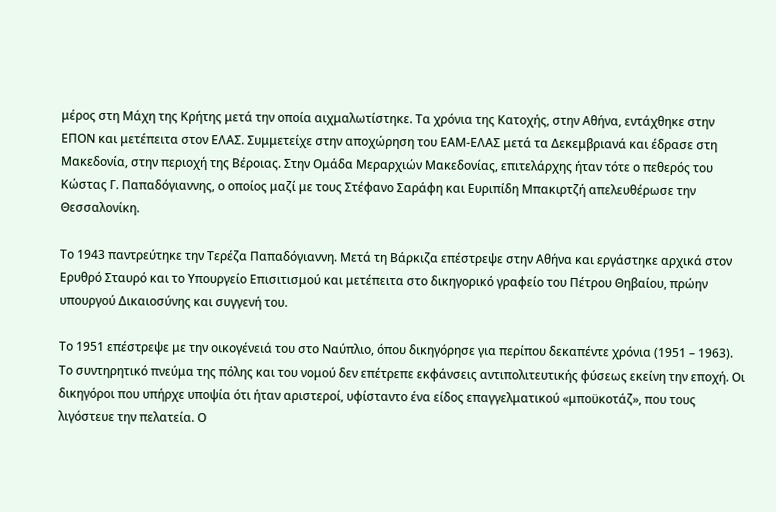μέρος στη Μάχη της Κρήτης μετά την οποία αιχμαλωτίστηκε. Τα χρόνια της Κατοχής, στην Αθήνα, εντάχθηκε στην ΕΠΟΝ και μετέπειτα στον ΕΛΑΣ. Συμμετείχε στην αποχώρηση του ΕΑΜ-ΕΛΑΣ μετά τα Δεκεμβριανά και έδρασε στη Μακεδονία, στην περιοχή της Βέροιας. Στην Ομάδα Μεραρχιών Μακεδονίας, επιτελάρχης ήταν τότε ο πεθερός του Κώστας Γ. Παπαδόγιαννης, ο οποίος μαζί με τους Στέφανο Σαράφη και Ευριπίδη Μπακιρτζή απελευθέρωσε την Θεσσαλονίκη.

Το 1943 παντρεύτηκε την Τερέζα Παπαδόγιαννη. Μετά τη Βάρκιζα επέστρεψε στην Αθήνα και εργάστηκε αρχικά στον Ερυθρό Σταυρό και το Υπουργείο Επισιτισμού και μετέπειτα στο δικηγορικό γραφείο του Πέτρου Θηβαίου, πρώην υπουργού Δικαιοσύνης και συγγενή του.

Το 1951 επέστρεψε με την οικογένειά του στο Ναύπλιο, όπου δικηγόρησε για περίπου δεκαπέντε χρόνια (1951 – 1963). Το συντηρητικό πνεύμα της πόλης και του νομού δεν επέτρεπε εκφάνσεις αντιπολιτευτικής φύσεως εκείνη την εποχή. Οι δικηγόροι που υπήρχε υποψία ότι ήταν αριστεροί, υφίσταντο ένα είδος επαγγελματικού «μποϋκοτάζ», που τους λιγόστευε την πελατεία. Ο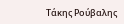Τάκης Ρούβαλης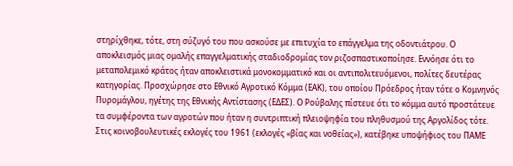στηρίχθηκε, τότε, στη σύζυγό του που ασκούσε με επιτυχία το επάγγελμα της οδοντιάτρου. Ο αποκλεισμός μιας ομαλής επαγγελματικής σταδιοδρομίας τον ριζοσπαστικοποίησε. Εννόησε ότι το μεταπολεμικό κράτος ήταν αποκλειστικά μονοκομματικό και οι αντιπολιτευόμενοι, πολίτες δευτέρας κατηγορίας. Προσχώρησε στο Εθνικό Αγροτικό Κόμμα (ΕΑΚ), του οποίου Πρόεδρος ήταν τότε ο Κομνηνός Πυρομάγλου, ηγέτης της Εθνικής Αντίστασης (ΕΔΕΣ). Ο Ρούβαλης πίστευε ότι το κόμμα αυτό προστάτευε τα συμφέροντα των αγροτών που ήταν η συντριπτική πλειοψηφία του πληθυσμού της Αργολίδος τότε. Στις κοινοβουλευτικές εκλογές του 1961 (εκλογές «βίας και νοθείας»), κατέβηκε υποψήφιος του ΠΑΜΕ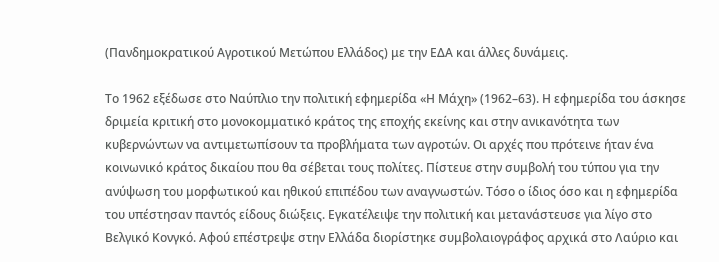(Πανδημοκρατικού Αγροτικού Μετώπου Ελλάδος) με την ΕΔΑ και άλλες δυνάμεις.

Το 1962 εξέδωσε στο Ναύπλιο την πολιτική εφημερίδα «Η Μάχη» (1962–63). Η εφημερίδα του άσκησε δριμεία κριτική στο μονοκομματικό κράτος της εποχής εκείνης και στην ανικανότητα των κυβερνώντων να αντιμετωπίσουν τα προβλήματα των αγροτών. Οι αρχές που πρότεινε ήταν ένα κοινωνικό κράτος δικαίου που θα σέβεται τους πολίτες. Πίστευε στην συμβολή του τύπου για την ανύψωση του μορφωτικού και ηθικού επιπέδου των αναγνωστών. Τόσο ο ίδιος όσο και η εφημερίδα του υπέστησαν παντός είδους διώξεις. Εγκατέλειψε την πολιτική και μετανάστευσε για λίγο στο Βελγικό Κονγκό. Αφού επέστρεψε στην Ελλάδα διορίστηκε συμβολαιογράφος αρχικά στο Λαύριο και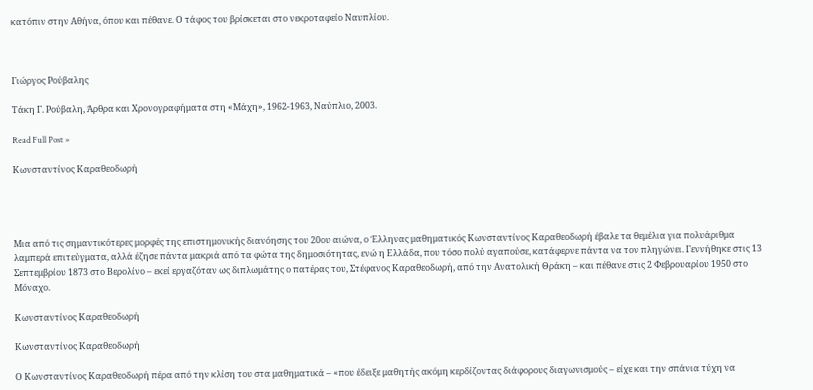κατόπιν στην Αθήνα, όπου και πέθανε. Ο τάφος του βρίσκεται στο νεκροταφείο Ναυπλίου.



Γιώργος Ρούβαλης

Τάκη Γ. Ρούβαλη, Άρθρα και Χρονογραφήματα στη «Μάχη», 1962-1963, Ναύπλιο, 2003.

Read Full Post »

Κωνσταντίνος Καραθεοδωρή




Μια από τις σημαντικότερες μορφές της επιστημονικής διανόησης του 20ου αιώνα, ο Έλληνας μαθηματικός Κωνσταντίνος Καραθεοδωρή έβαλε τα θεμέλια για πολυάριθμα λαμπερά επιτεύγματα, αλλά έζησε πάντα μακριά από τα φώτα της δημοσιότητας, ενώ η Ελλάδα, που τόσο πολύ αγαπούσε, κατάφερνε πάντα να τον πληγώνει. Γεννήθηκε στις 13 Σεπτεμβρίου 1873 στο Βερολίνο – εκεί εργαζόταν ως διπλωμάτης ο πατέρας του, Στέφανος Καραθεοδωρή, από την Ανατολική Θράκη – και πέθανε στις 2 Φεβρουαρίου 1950 στο Μόναχο.

Κωνσταντίνος Καραθεοδωρή

Κωνσταντίνος Καραθεοδωρή

Ο Κωνσταντίνος Καραθεοδωρή πέρα από την κλίση του στα μαθηματικά – «που έδειξε μαθητής ακόμη κερδίζοντας διάφορους διαγωνισμούς – είχε και την σπάνια τύχη να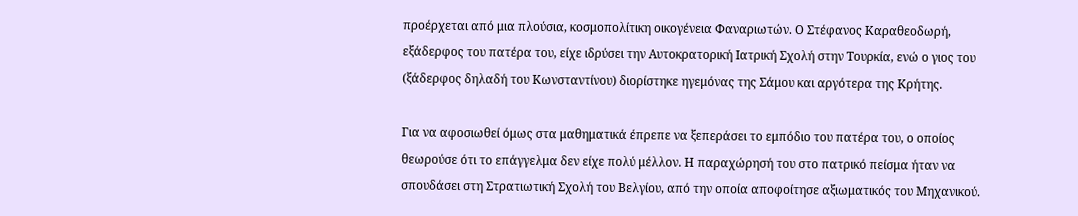προέρχεται από μια πλούσια, κοσμοπολίτικη οικογένεια Φαναριωτών. Ο Στέφανος Καραθεοδωρή, εξάδερφος του πατέρα του, είχε ιδρύσει την Αυτοκρατορική Ιατρική Σχολή στην Τουρκία, ενώ ο γιος του (ξάδερφος δηλαδή του Κωνσταντίνου) διορίστηκε ηγεμόνας της Σάμου και αργότερα της Κρήτης.

Για να αφοσιωθεί όμως στα μαθηματικά έπρεπε να ξεπεράσει το εμπόδιο του πατέρα του, ο οποίος θεωρούσε ότι το επάγγελμα δεν είχε πολύ μέλλον. Η παραχώρησή του στο πατρικό πείσμα ήταν να σπουδάσει στη Στρατιωτική Σχολή του Βελγίου, από την οποία αποφοίτησε αξιωματικός του Μηχανικού.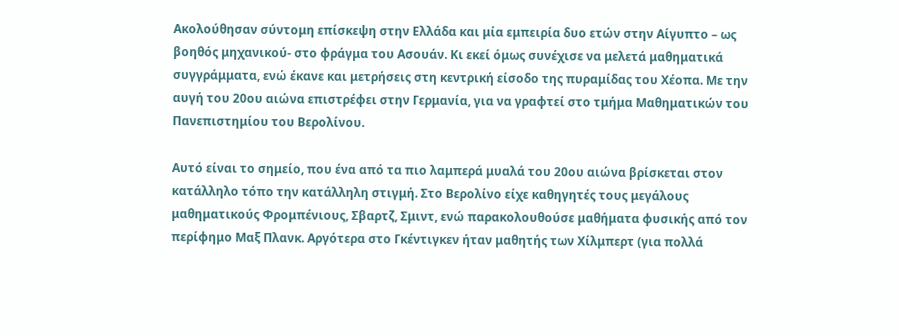Ακολούθησαν σύντομη επίσκεψη στην Ελλάδα και μία εμπειρία δυο ετών στην Αίγυπτο – ως βοηθός μηχανικού- στο φράγμα του Ασουάν. Κι εκεί όμως συνέχισε να μελετά μαθηματικά συγγράμματα, ενώ έκανε και μετρήσεις στη κεντρική είσοδο της πυραμίδας του Χέοπα. Με την αυγή του 20ου αιώνα επιστρέφει στην Γερμανία, για να γραφτεί στο τμήμα Μαθηματικών του Πανεπιστημίου του Βερολίνου.

Αυτό είναι το σημείο, που ένα από τα πιο λαμπερά μυαλά του 20ου αιώνα βρίσκεται στον κατάλληλο τόπο την κατάλληλη στιγμή. Στο Βερολίνο είχε καθηγητές τους μεγάλους μαθηματικούς Φρομπένιους, Σβαρτζ, Σμιντ, ενώ παρακολουθούσε μαθήματα φυσικής από τον περίφημο Μαξ Πλανκ. Αργότερα στο Γκέντιγκεν ήταν μαθητής των Χίλμπερτ (για πολλά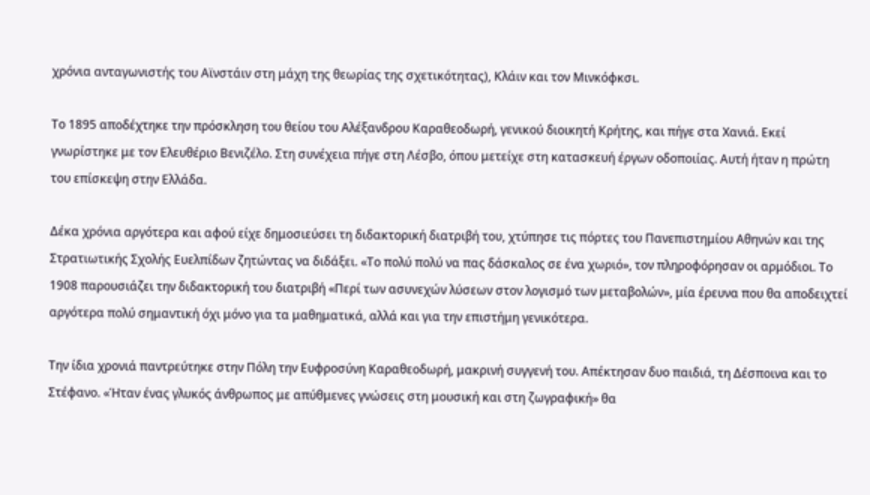χρόνια ανταγωνιστής του Αϊνστάιν στη μάχη της θεωρίας της σχετικότητας), Κλάιν και τον Μινκόφκσι.

Το 1895 αποδέχτηκε την πρόσκληση του θείου του Αλέξανδρου Καραθεοδωρή, γενικού διοικητή Κρήτης, και πήγε στα Χανιά. Εκεί γνωρίστηκε με τον Ελευθέριο Βενιζέλο. Στη συνέχεια πήγε στη Λέσβο, όπου μετείχε στη κατασκευή έργων οδοποιίας. Αυτή ήταν η πρώτη του επίσκεψη στην Ελλάδα.

Δέκα χρόνια αργότερα και αφού είχε δημοσιεύσει τη διδακτορική διατριβή του, χτύπησε τις πόρτες του Πανεπιστημίου Αθηνών και της Στρατιωτικής Σχολής Ευελπίδων ζητώντας να διδάξει. «Το πολύ πολύ να πας δάσκαλος σε ένα χωριό», τον πληροφόρησαν οι αρμόδιοι. Το 1908 παρουσιάζει την διδακτορική του διατριβή «Περί των ασυνεχών λύσεων στον λογισμό των μεταβολών», μία έρευνα που θα αποδειχτεί αργότερα πολύ σημαντική όχι μόνο για τα μαθηματικά, αλλά και για την επιστήμη γενικότερα.

Την ίδια χρονιά παντρεύτηκε στην Πόλη την Ευφροσύνη Καραθεοδωρή, μακρινή συγγενή του. Απέκτησαν δυο παιδιά, τη Δέσποινα και το Στέφανο. «Ήταν ένας γλυκός άνθρωπος με απύθμενες γνώσεις στη μουσική και στη ζωγραφική» θα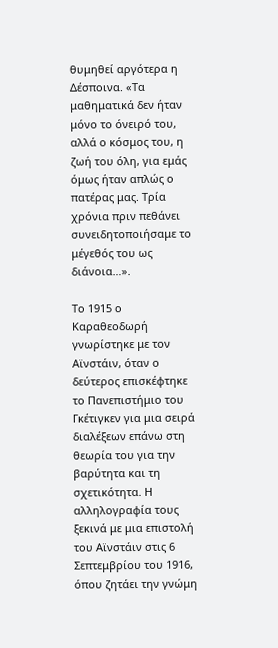θυμηθεί αργότερα η Δέσποινα. «Τα μαθηματικά δεν ήταν μόνο το όνειρό του, αλλά ο κόσμος του, η ζωή του όλη, για εμάς όμως ήταν απλώς ο πατέρας μας. Τρία χρόνια πριν πεθάνει συνειδητοποιήσαμε το μέγεθός του ως διάνοια…».

Το 1915 ο Καραθεοδωρή γνωρίστηκε με τον Αϊνστάιν, όταν ο δεύτερος επισκέφτηκε το Πανεπιστήμιο του Γκέτιγκεν για μια σειρά διαλέξεων επάνω στη θεωρία του για την βαρύτητα και τη σχετικότητα. Η αλληλογραφία τους ξεκινά με μια επιστολή του Αϊνστάιν στις 6 Σεπτεμβρίου του 1916, όπου ζητάει την γνώμη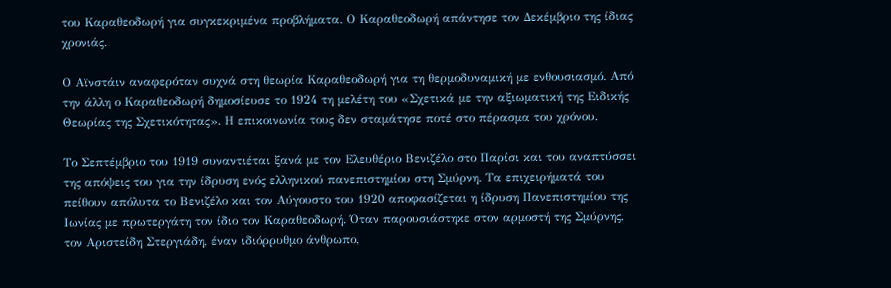του Καραθεοδωρή για συγκεκριμένα προβλήματα. Ο Καραθεοδωρή απάντησε τον Δεκέμβριο της ίδιας χρονιάς.

Ο Αϊνστάιν αναφερόταν συχνά στη θεωρία Καραθεοδωρή για τη θερμοδυναμική με ενθουσιασμό. Από την άλλη ο Καραθεοδωρή δημοσίευσε το 1924 τη μελέτη του «Σχετικά με την αξιωματική της Ειδικής Θεωρίας της Σχετικότητας». Η επικοινωνία τους δεν σταμάτησε ποτέ στο πέρασμα του χρόνου.

Το Σεπτέμβριο του 1919 συναντιέται ξανά με τον Ελευθέριο Βενιζέλο στο Παρίσι και του αναπτύσσει της απόψεις του για την ίδρυση ενός ελληνικού πανεπιστημίου στη Σμύρνη. Τα επιχειρήματά του πείθουν απόλυτα το Βενιζέλο και τον Αύγουστο του 1920 αποφασίζεται η ίδρυση Πανεπιστημίου της Ιωνίας με πρωτεργάτη τον ίδιο τον Καραθεοδωρή. Όταν παρουσιάστηκε στον αρμοστή της Σμύρνης, τον Αριστείδη Στεργιάδη, έναν ιδιόρρυθμο άνθρωπο,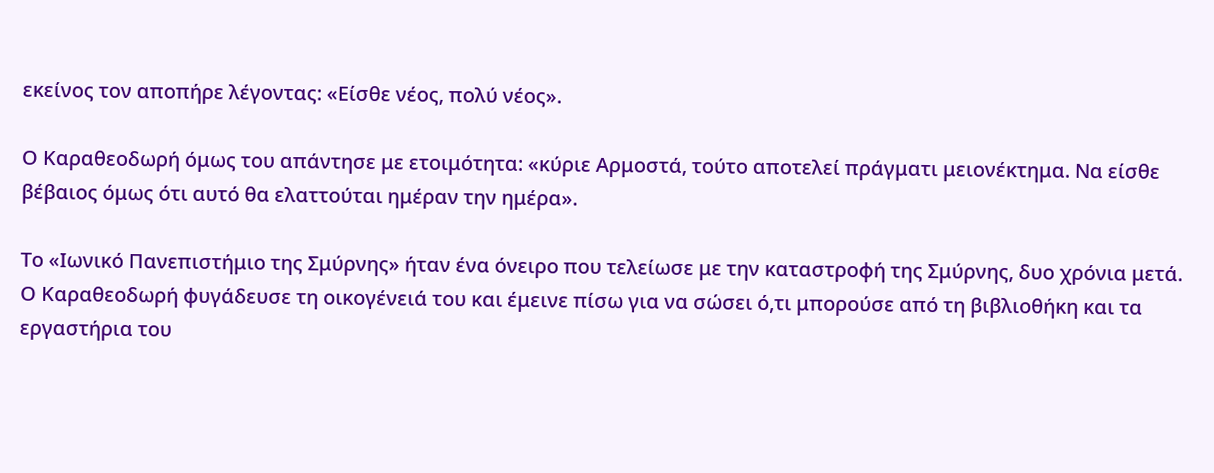εκείνος τον αποπήρε λέγοντας: «Είσθε νέος, πολύ νέος».

Ο Καραθεοδωρή όμως του απάντησε με ετοιμότητα: «κύριε Αρμοστά, τούτο αποτελεί πράγματι μειονέκτημα. Να είσθε βέβαιος όμως ότι αυτό θα ελαττούται ημέραν την ημέρα».

Το «Ιωνικό Πανεπιστήμιο της Σμύρνης» ήταν ένα όνειρο που τελείωσε με την καταστροφή της Σμύρνης, δυο χρόνια μετά. Ο Καραθεοδωρή φυγάδευσε τη οικογένειά του και έμεινε πίσω για να σώσει ό,τι μπορούσε από τη βιβλιοθήκη και τα εργαστήρια του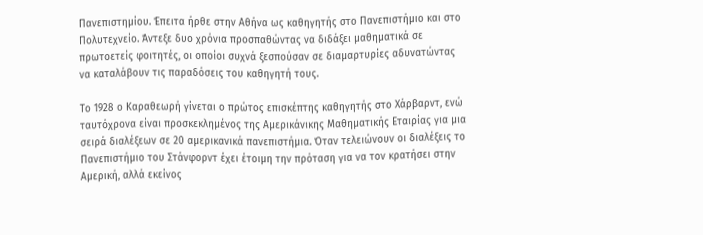Πανεπιστημίου. Έπειτα ήρθε στην Αθήνα ως καθηγητής στο Πανεπιστήμιο και στο Πολυτεχνείο. Άντεξε δυο χρόνια προσπαθώντας να διδάξει μαθηματικά σε πρωτοετείς φοιτητές, οι οποίοι συχνά ξεσπούσαν σε διαμαρτυρίες αδυνατώντας να καταλάβουν τις παραδόσεις του καθηγητή τους.

Το 1928 ο Καραθεωρή γίνεται ο πρώτος επισκέπτης καθηγητής στο Χάρβαρντ, ενώ ταυτόχρονα είναι προσκεκλημένος της Αμερικάνικης Μαθηματικής Εταιρίας για μια σειρά διαλέξεων σε 20 αμερικανικά πανεπιστήμια. Όταν τελειώνουν οι διαλέξεις το Πανεπιστήμιο του Στάνφορντ έχει έτοιμη την πρόταση για να τον κρατήσει στην Αμερική, αλλά εκείνος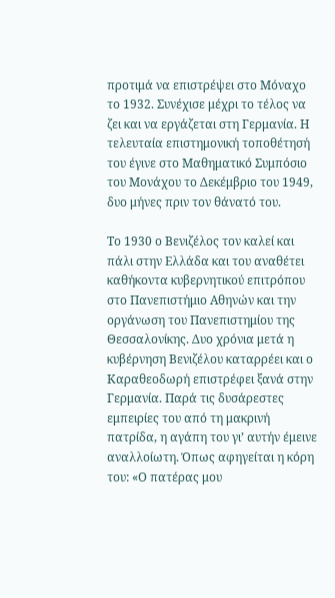προτιμά να επιστρέψει στο Μόναχο το 1932. Συνέχισε μέχρι το τέλος να ζει και να εργάζεται στη Γερμανία. Η τελευταία επιστημονική τοποθέτησή του έγινε στο Μαθηματικό Συμπόσιο του Μονάχου το Δεκέμβριο του 1949, δυο μήνες πριν τον θάνατό του.

Το 1930 ο Βενιζέλος τον καλεί και πάλι στην Ελλάδα και του αναθέτει καθήκοντα κυβερνητικού επιτρόπου στο Πανεπιστήμιο Αθηνών και την οργάνωση του Πανεπιστημίου της Θεσσαλονίκης. Δυο χρόνια μετά η κυβέρνηση Βενιζέλου καταρρέει και ο Καραθεοδωρή επιστρέφει ξανά στην Γερμανία. Παρά τις δυσάρεστες εμπειρίες του από τη μακρινή πατρίδα, η αγάπη του γι’ αυτήν έμεινε αναλλοίωτη. Όπως αφηγείται η κόρη του: «Ο πατέρας μου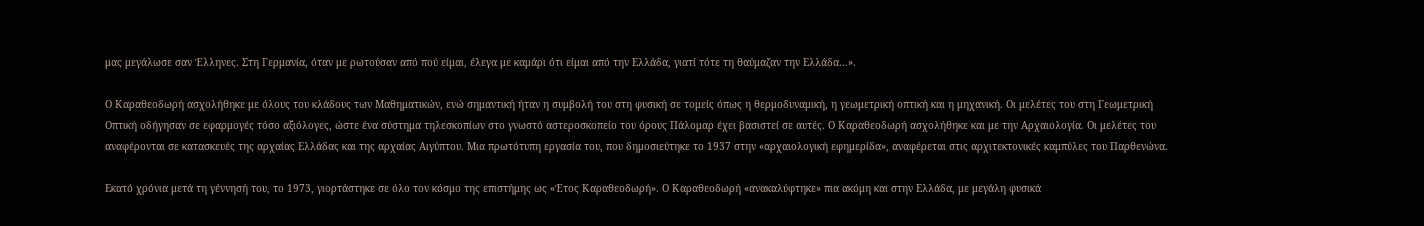μας μεγάλωσε σαν Έλληνες. Στη Γερμανία, όταν με ρωτούσαν από πού είμαι, έλεγα με καμάρι ότι είμαι από την Ελλάδα, γιατί τότε τη θαύμαζαν την Ελλάδα…».

Ο Καραθεοδωρή ασχολήθηκε με όλους του κλάδους των Μαθηματικών, ενώ σημαντική ήταν η συμβολή του στη φυσική σε τομείς όπως η θερμοδυναμική, η γεωμετρική οπτική και η μηχανική. Οι μελέτες του στη Γεωμετρική Οπτική οδήγησαν σε εφαρμογές τόσο αξιόλογες, ώστε ένα σύστημα τηλεσκοπίων στο γνωστό αστεροσκοπείο του όρους Πάλομαρ έχει βασιστεί σε αυτές. Ο Καραθεοδωρή ασχολήθηκε και με την Αρχαιολογία. Οι μελέτες του αναφέρονται σε κατασκευές της αρχαίας Ελλάδας και της αρχαίας Αιγύπτου. Μια πρωτότυπη εργασία του, που δημοσιεύτηκε το 1937 στην «αρχαιολογική εφημερίδα», αναφέρεται στις αρχιτεκτονικές καμπύλες του Παρθενώνα.

Εκατό χρόνια μετά τη γέννησή του, το 1973, γιορτάστηκε σε όλο τον κόσμο της επιστήμης ως «Έτος Καραθεοδωρή». Ο Καραθεοδωρή «ανακαλύφτηκε» πια ακόμη και στην Ελλάδα, με μεγάλη φυσικά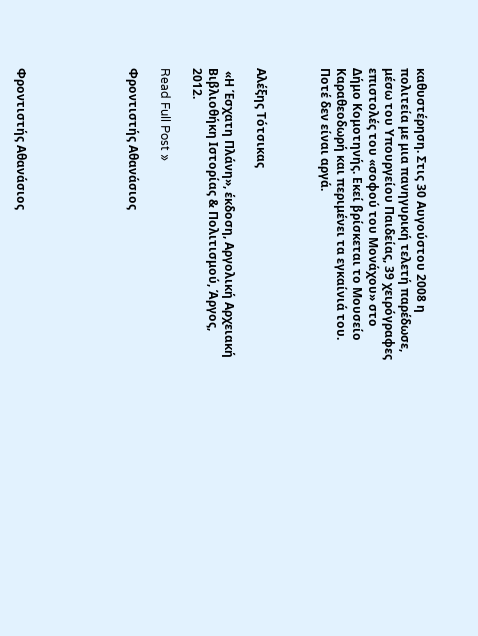καθυστέρηση. Στις 30 Αυγούστου 2008 η πολιτεία με μια πανηγυρική τελετή παρέδωσε, μέσω του Υπουργείου Παιδείας, 39 χειρόγραφες επιστολές του «σοφού του Μονάχου» στο Δήμο Κομοτηνής. Εκεί βρίσκεται το Μουσείο Καραθεοδωρή και περιμένει τα εγκαίνιά του. Ποτέ δεν είναι αργά.



Αλέξης Τότσικας

 «Η Έσχατη Πλάνη», έκδοση, Αργολική Αρχειακή Βιβλιοθήκη Ιστορίας & Πολιτισμού, Άργος, 2012.

Read Full Post »

Φροντιστής Αθανάσιος






Φροντιστής Αθανάσιος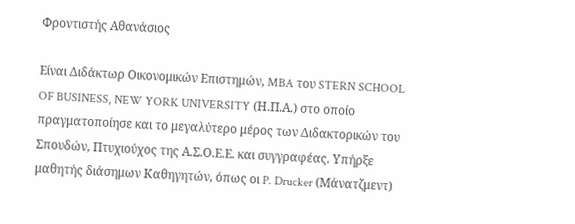Φροντιστής Αθανάσιος

Είναι Διδάκτωρ Οικονομικών Επιστημών, MBA του STERN SCHOOL OF BUSINESS, NEW YORK UNIVERSITY (Η.Π.Α.) στο οποίο πραγματοποίησε και το μεγαλύτερο μέρος των Διδακτορικών του Σπουδών, Πτυχιούχος της Α.Σ.Ο.Ε.Ε. και συγγραφέας. Υπήρξε μαθητής διάσημων Καθηγητών, όπως οι P. Drucker (Μάνατζμεντ)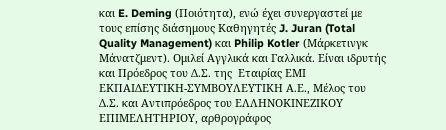και E. Deming (Ποιότητα), ενώ έχει συνεργαστεί με τους επίσης διάσημους Καθηγητές J. Juran (Total Quality Management) και Philip Kotler (Μάρκετινγκ Μάνατζμεντ). Ομιλεί Αγγλικά και Γαλλικά. Είναι ιδρυτής και Πρόεδρος του Δ.Σ. της  Εταιρίας ΕΜΙ ΕΚΠΑΙΔΕΥΤΙΚΗ-ΣΥΜΒΟΥΛΕΥΤΙΚΗ Α.Ε., Μέλος του Δ.Σ. και Αντιπρόεδρος του ΕΛΛΗΝΟΚΙΝΕΖΙΚΟΥ ΕΠΙΜΕΛΗΤΗΡΙΟΥ, αρθρογράφος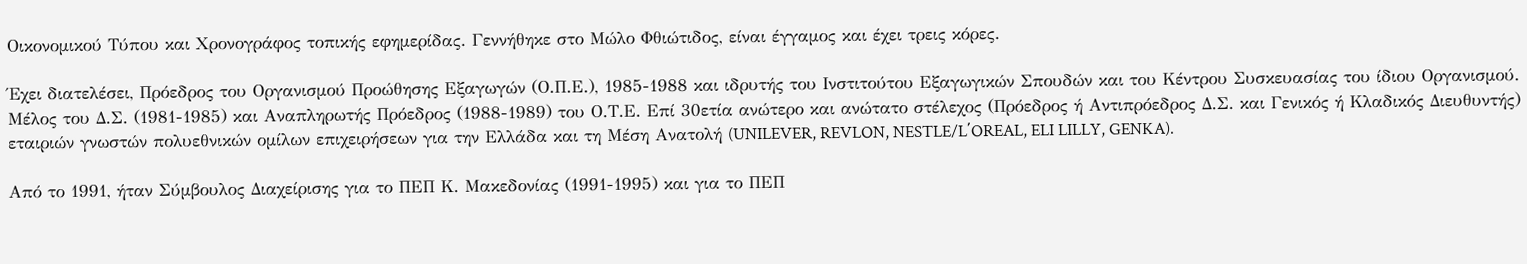Οικονομικού Τύπου και Χρονογράφος τοπικής εφημερίδας. Γεννήθηκε στο Μώλο Φθιώτιδος, είναι έγγαμος και έχει τρεις κόρες.

Έχει διατελέσει, Πρόεδρος του Οργανισμού Προώθησης Εξαγωγών (Ο.Π.Ε.), 1985-1988 και ιδρυτής του Ινστιτούτου Εξαγωγικών Σπουδών και του Κέντρου Συσκευασίας του ίδιου Οργανισμού. Μέλος του Δ.Σ. (1981-1985) και Αναπληρωτής Πρόεδρος (1988-1989) του Ο.Τ.Ε. Επί 30ετία ανώτερο και ανώτατο στέλεχος (Πρόεδρος ή Αντιπρόεδρος Δ.Σ. και Γενικός ή Κλαδικός Διευθυντής) εταιριών γνωστών πολυεθνικών ομίλων επιχειρήσεων για την Ελλάδα και τη Μέση Ανατολή (UNILEVER, REVLON, NESTLE/L΄OREAL, ELI LILLY, GENKA).

Από το 1991, ήταν Σύμβουλος Διαχείρισης για το ΠΕΠ Κ. Μακεδονίας (1991-1995) και για το ΠΕΠ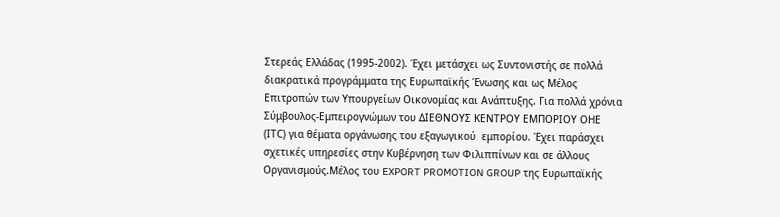Στερεάς Ελλάδας (1995-2002). Έχει μετάσχει ως Συντονιστής σε πολλά διακρατικά προγράμματα της Ευρωπαϊκής Ένωσης και ως Μέλος Επιτροπών των Υπουργείων Οικονομίας και Ανάπτυξης. Για πολλά χρόνια Σύμβουλος-Εμπειρογνώμων του ΔΙΕΘΝΟΥΣ ΚΕΝΤΡΟΥ ΕΜΠΟΡΙΟΥ ΟΗΕ (ΙTC) για θέματα οργάνωσης του εξαγωγικού  εμπορίου. Έχει παράσχει σχετικές υπηρεσίες στην Κυβέρνηση των Φιλιππίνων και σε άλλους Οργανισμούς.Μέλος του EXPORT PROMOTION GROUP της Ευρωπαϊκής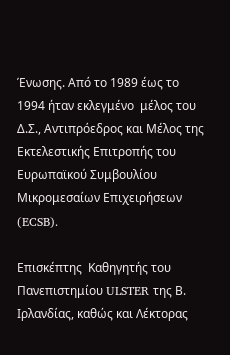Ένωσης. Από το 1989 έως το 1994 ήταν εκλεγμένο  μέλος του Δ.Σ., Αντιπρόεδρος και Μέλος της Εκτελεστικής Επιτροπής του Ευρωπαϊκού Συμβουλίου Μικρομεσαίων Επιχειρήσεων (ECSB).

Επισκέπτης  Καθηγητής του Πανεπιστημίου ULSTER της Β. Ιρλανδίας, καθώς και Λέκτορας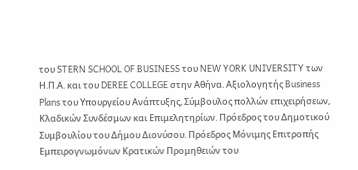του STERN SCHOOL OF BUSINESS του NEW YORK UNIVERSITY των Η.Π.Α. και του DEREE COLLEGE στην Αθήνα. Αξιολογητής Business Plans του Υπουργείου Ανάπτυξης, Σύμβουλος πολλών επιχειρήσεων, Κλαδικών Συνδέσμων και Επιμελητηρίων. Πρόεδρος του Δημοτικού Συμβουλίου του Δήμου Διονύσου. Πρόεδρος Μόνιμης Επιτροπής Εμπειρογνωμόνων Κρατικών Προμηθειών του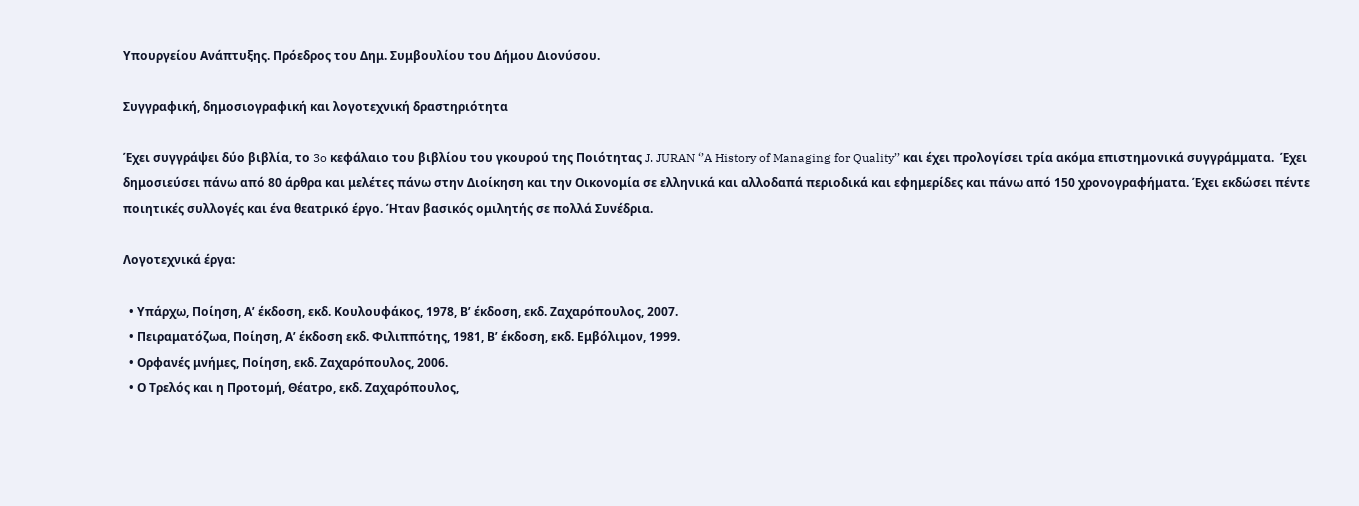Υπουργείου Ανάπτυξης. Πρόεδρος του Δημ. Συμβουλίου του Δήμου Διονύσου.

Συγγραφική, δημοσιογραφική και λογοτεχνική δραστηριότητα

Έχει συγγράψει δύο βιβλία, το 3o κεφάλαιο του βιβλίου του γκουρού της Ποιότητας J. JURAN ‘’A History of Managing for Quality’’ και έχει προλογίσει τρία ακόμα επιστημονικά συγγράμματα.  Έχει δημοσιεύσει πάνω από 80 άρθρα και μελέτες πάνω στην Διοίκηση και την Οικονομία σε ελληνικά και αλλοδαπά περιοδικά και εφημερίδες και πάνω από 150 χρονογραφήματα. Έχει εκδώσει πέντε ποιητικές συλλογές και ένα θεατρικό έργο. Ήταν βασικός ομιλητής σε πολλά Συνέδρια.

Λογοτεχνικά έργα:

  • Υπάρχω, Ποίηση, Α’ έκδοση, εκδ. Κουλουφάκος, 1978, Β’ έκδοση, εκδ. Ζαχαρόπουλος, 2007.
  • Πειραματόζωα, Ποίηση, Α’ έκδοση εκδ. Φιλιππότης, 1981, Β’ έκδοση, εκδ. Εμβόλιμον, 1999.
  • Ορφανές μνήμες, Ποίηση, εκδ. Ζαχαρόπουλος, 2006.
  • Ο Τρελός και η Προτομή, Θέατρο, εκδ. Ζαχαρόπουλος,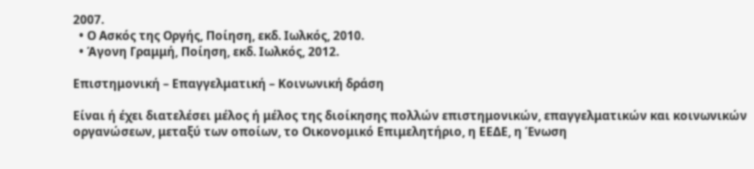2007.
  • Ο Ασκός της Οργής, Ποίηση, εκδ. Ιωλκός, 2010.
  • Άγονη Γραμμή, Ποίηση, εκδ. Ιωλκός, 2012.

Επιστημονική – Επαγγελματική – Κοινωνική δράση

Είναι ή έχει διατελέσει μέλος ή μέλος της διοίκησης πολλών επιστημονικών, επαγγελματικών και κοινωνικών  οργανώσεων, μεταξύ των οποίων, το Οικονομικό Επιμελητήριο, η ΕΕΔΕ, η Ένωση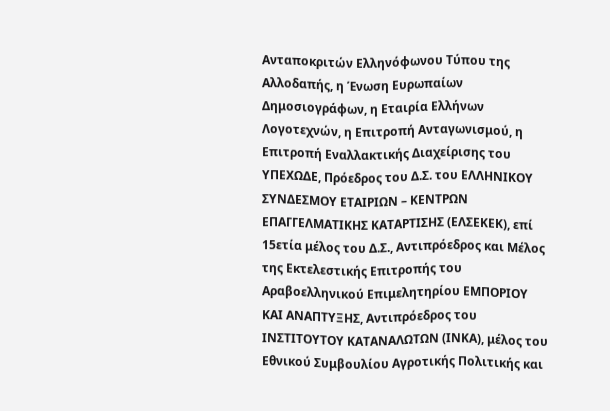Ανταποκριτών Ελληνόφωνου Τύπου της Αλλοδαπής, η Ένωση Ευρωπαίων Δημοσιογράφων, η Εταιρία Ελλήνων Λογοτεχνών, η Επιτροπή Ανταγωνισμού, η Επιτροπή Εναλλακτικής Διαχείρισης του ΥΠΕΧΩΔΕ, Πρόεδρος του Δ.Σ. του ΕΛΛΗΝΙΚΟΥ ΣΥΝΔΕΣΜΟΥ ΕΤΑΙΡΙΩΝ – ΚΕΝΤΡΩΝ ΕΠΑΓΓΕΛΜΑΤΙΚΗΣ ΚΑΤΑΡΤΙΣΗΣ (ΕΛΣΕΚΕΚ), επί 15ετία μέλος του Δ.Σ., Αντιπρόεδρος και Μέλος της Εκτελεστικής Επιτροπής του Αραβοελληνικού Επιμελητηρίου ΕΜΠΟΡΙΟΥ ΚΑΙ ΑΝΑΠΤΥΞΗΣ, Αντιπρόεδρος του ΙΝΣΤΙΤΟΥΤΟΥ ΚΑΤΑΝΑΛΩΤΩΝ (ΙΝΚΑ), μέλος του Εθνικού Συμβουλίου Αγροτικής Πολιτικής και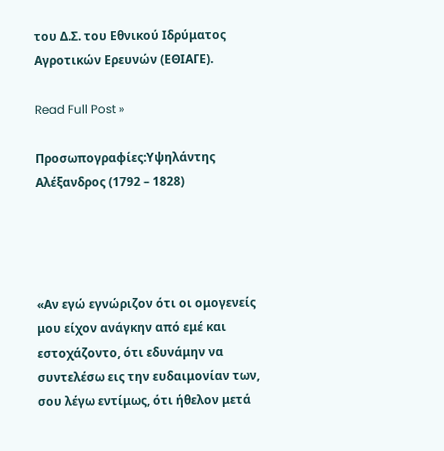του Δ.Σ. του Εθνικού Ιδρύματος Αγροτικών Ερευνών (ΕΘΙΑΓΕ).

Read Full Post »

Προσωπογραφίες:Υψηλάντης Αλέξανδρος (1792 – 1828)




«Αν εγώ εγνώριζον ότι οι ομογενείς μου είχον ανάγκην από εμέ και εστοχάζοντο, ότι εδυνάμην να συντελέσω εις την ευδαιμονίαν των, σου λέγω εντίμως, ότι ήθελον μετά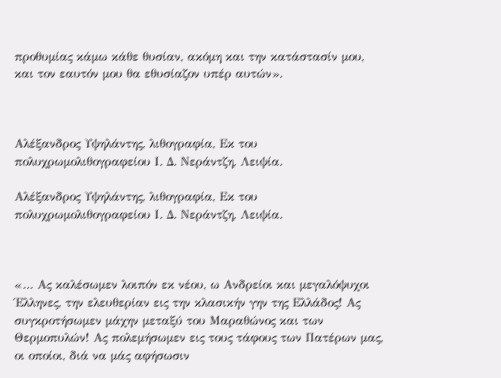προθυμίας κάμω κάθε θυσίαν, ακόμη και την κατάστασίν μου, και τον εαυτόν μου θα εθυσίαζον υπέρ αυτών».



Αλέξανδρος Υψηλάντης, λιθογραφία, Εκ του πολυχρωμολιθογραφείου Ι. Δ. Νεράντζη, Λειψία.

Αλέξανδρος Υψηλάντης, λιθογραφία, Εκ του πολυχρωμολιθογραφείου Ι. Δ. Νεράντζη, Λειψία.



«… Ας καλέσωμεν λοιπόν εκ νέου, ω Ανδρείοι και μεγαλόψυχοι Έλληνες, την ελευθερίαν εις την κλασικήν γην της Ελλάδος! Ας συγκροτήσωμεν μάχην μεταξύ του Μαραθώνος και των Θερμοπυλών! Ας πολεμήσωμεν εις τους τάφους των Πατέρων μας, οι οποίοι, διά να μάς αφήσωσιν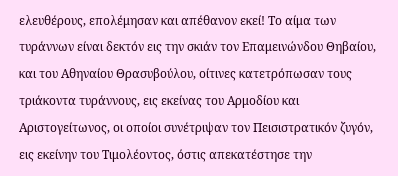ελευθέρους, επολέμησαν και απέθανον εκεί! Το αίμα των τυράννων είναι δεκτόν εις την σκιάν τον Επαμεινώνδου Θηβαίου, και του Αθηναίου Θρασυβούλου, οίτινες κατετρόπωσαν τους τριάκοντα τυράννους, εις εκείνας του Αρμοδίου και Αριστογείτωνος, οι οποίοι συνέτριψαν τον Πεισιστρατικόν ζυγόν, εις εκείνην του Τιμολέοντος, όστις απεκατέστησε την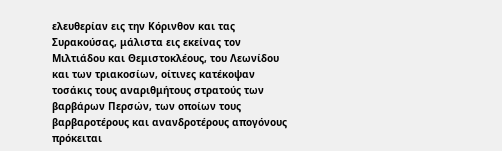ελευθερίαν εις την Κόρινθον και τας Συρακούσας, μάλιστα εις εκείνας τον Μιλτιάδου και Θεμιστοκλέους, του Λεωνίδου και των τριακοσίων, οίτινες κατέκοψαν τοσάκις τους αναριθμήτους στρατούς των βαρβάρων Περσών, των οποίων τους βαρβαροτέρους και ανανδροτέρους απογόνους πρόκειται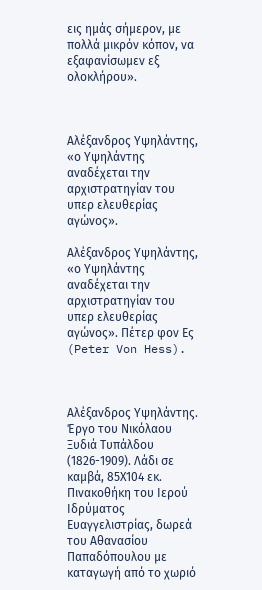εις ημάς σήμερον, με πολλά μικρόν κόπον, να εξαφανίσωμεν εξ ολοκλήρου».



Αλέξανδρος Υψηλάντης, «ο Υψηλάντης αναδέχεται την αρχιστρατηγίαν του υπερ ελευθερίας αγώνος».

Αλέξανδρος Υψηλάντης, «ο Υψηλάντης αναδέχεται την αρχιστρατηγίαν του υπερ ελευθερίας αγώνος». Πέτερ φον Ες (Peter Von Hess).



Αλέξανδρος Υψηλάντης. Έργο του Νικόλαου Ξυδιά Τυπάλδου (1826-1909). Λάδι σε καμβά, 85Χ104 εκ. Πινακοθήκη του Ιερού Ιδρύματος Ευαγγελιστρίας, δωρεά του Αθανασίου Παπαδόπουλου με καταγωγή από το χωριό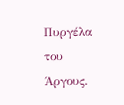Πυργέλα του Άργους.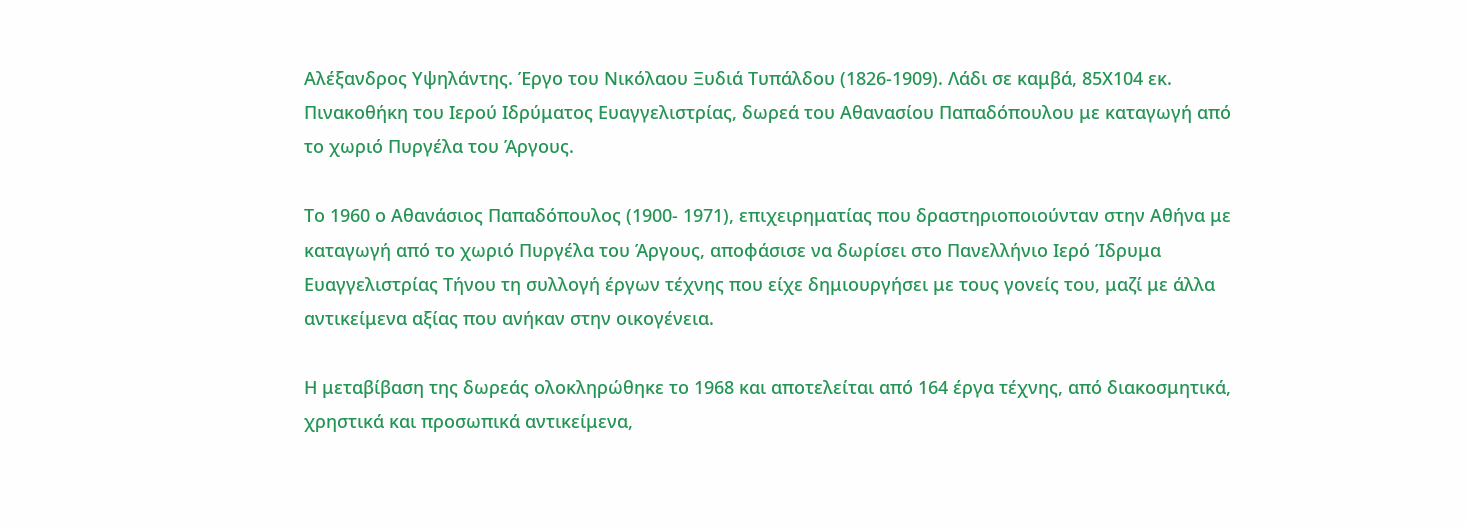Αλέξανδρος Υψηλάντης. Έργο του Νικόλαου Ξυδιά Τυπάλδου (1826-1909). Λάδι σε καμβά, 85Χ104 εκ. Πινακοθήκη του Ιερού Ιδρύματος Ευαγγελιστρίας, δωρεά του Αθανασίου Παπαδόπουλου με καταγωγή από το χωριό Πυργέλα του Άργους.

Το 1960 ο Αθανάσιος Παπαδόπουλος (1900- 1971), επιχειρηματίας που δραστηριοποιούνταν στην Αθήνα με καταγωγή από το χωριό Πυργέλα του Άργους, αποφάσισε να δωρίσει στο Πανελλήνιο Ιερό Ίδρυμα Ευαγγελιστρίας Τήνου τη συλλογή έργων τέχνης που είχε δημιουργήσει με τους γονείς του, μαζί με άλλα αντικείμενα αξίας που ανήκαν στην οικογένεια.

Η μεταβίβαση της δωρεάς ολοκληρώθηκε το 1968 και αποτελείται από 164 έργα τέχνης, από διακοσμητικά, χρηστικά και προσωπικά αντικείμενα,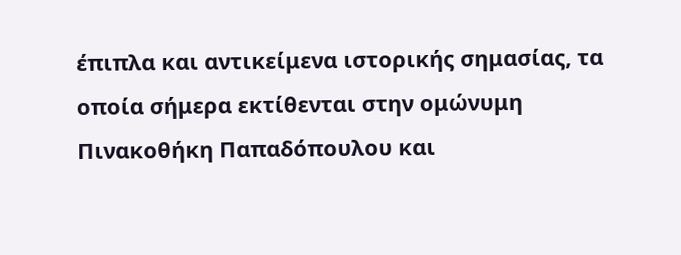έπιπλα και αντικείμενα ιστορικής σημασίας, τα οποία σήμερα εκτίθενται στην ομώνυμη Πινακοθήκη Παπαδόπουλου και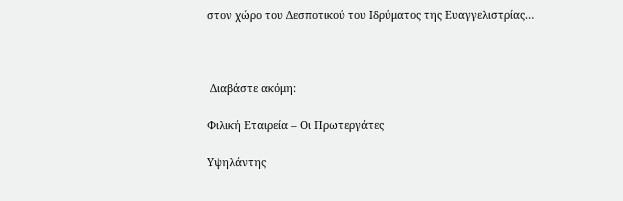στον χώρο του Δεσποτικού του Ιδρύματος της Ευαγγελιστρίας…



 Διαβάστε ακόμη:

Φιλική Εταιρεία – Οι Πρωτεργάτες

Υψηλάντης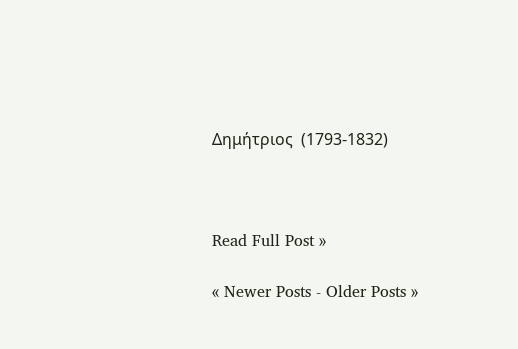Δημήτριος  (1793-1832)



Read Full Post »

« Newer Posts - Older Posts »